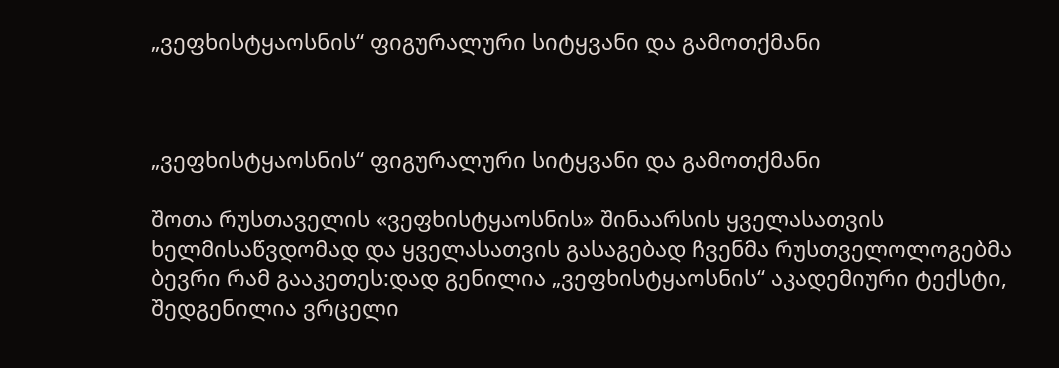„ვეფხისტყაოსნის“ ფიგურალური სიტყვანი და გამოთქმანი



„ვეფხისტყაოსნის“ ფიგურალური სიტყვანი და გამოთქმანი

შოთა რუსთაველის «ვეფხისტყაოსნის» შინაარსის ყველასათვის ხელმისაწვდომად და ყველასათვის გასაგებად ჩვენმა რუსთველოლოგებმა ბევრი რამ გააკეთეს:დად გენილია „ვეფხისტყაოსნის“ აკადემიური ტექსტი, შედგენილია ვრცელი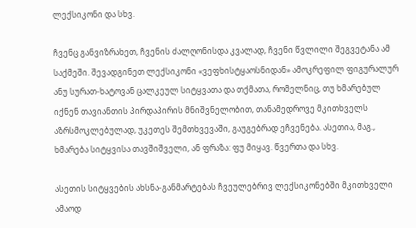ლექსიკონი და სხვ.

ჩვენც განვიზრახეთ, ჩვენის ძალღონისდა კვალად, ჩვენი წვლილი შეგვეტანა ამ საქმეში. შევადგინეთ ლექსიკონი «ვეფხისტყაოსნიდან» ამოკრეფილ ფიგურალურ ანუ სურათ-ხატოვან ცალკეულ სიტყვათა და თქმათა, რომელნიც, თუ ხმარებულ იქნენ თავიანთის პირდაპირის მნიშვნელობით, თანამედროვე მკითხველს აზრსმოკლებულად, უკეთეს შემთხვევაში, გაუგებრად ეჩვენება. ასეთია, მაგ., ხმარება სიტყვისა თავშიშველი, ან ფრაზა: ფუ მიყავ. წვერთა და სხვ.

ასეთის სიტყვების ახსნა-განმარტებას ჩვეულებრივ ლექსიკონებში მკითხველი ამაოდ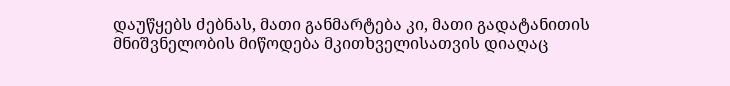დაუწყებს ძებნას, მათი განმარტება კი, მათი გადატანითის მნიშვნელობის მიწოდება მკითხველისათვის დიაღაც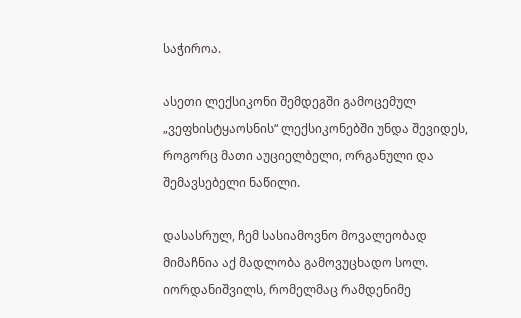საჭიროა.

ასეთი ლექსიკონი შემდეგში გამოცემულ „ვეფხისტყაოსნის“ ლექსიკონებში უნდა შევიდეს, როგორც მათი აუციელბელი, ორგანული და შემავსებელი ნაწილი.

დასასრულ, ჩემ სასიამოვნო მოვალეობად მიმაჩნია აქ მადლობა გამოვუცხადო სოლ. იორდანიშვილს, რომელმაც რამდენიმე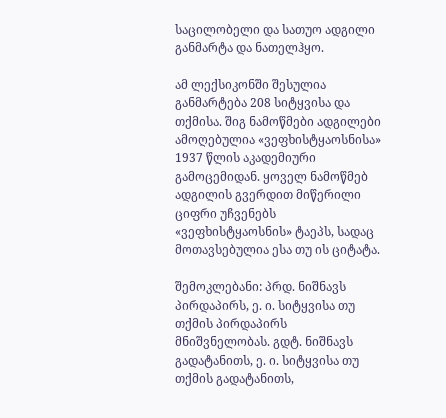საცილობელი და სათუო ადგილი განმარტა და ნათელჰყო.

ამ ლექსიკონში შესულია განმარტება 208 სიტყვისა და თქმისა. შიგ ნამოწმები ადგილები ამოღებულია «ვეფხისტყაოსნისა» 1937 წლის აკადემიური გამოცემიდან. ყოველ ნამოწმებ ადგილის გვერდით მიწერილი ციფრი უჩვენებს «ვეფხისტყაოსნის» ტაეპს, სადაც მოთავსებულია ესა თუ ის ციტატა.

შემოკლებანი: პრდ. ნიშნავს პირდაპირს, ე. ი. სიტყვისა თუ თქმის პირდაპირს მნიშვნელობას. გდტ. ნიშნავს გადატანითს, ე. ი. სიტყვისა თუ თქმის გადატანითს,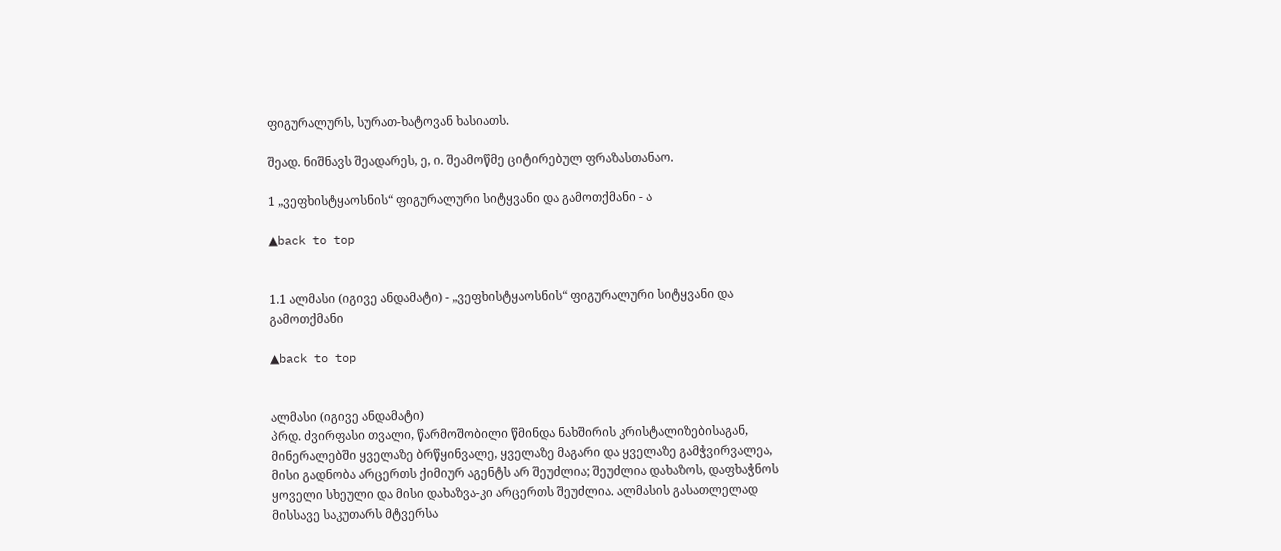ფიგურალურს, სურათ-ხატოვან ხასიათს.

შეად. ნიშნავს შეადარეს, ე, ი. შეამოწმე ციტირებულ ფრაზასთანაო.

1 „ვეფხისტყაოსნის“ ფიგურალური სიტყვანი და გამოთქმანი - ა

▲back to top


1.1 ალმასი (იგივე ანდამატი) - „ვეფხისტყაოსნის“ ფიგურალური სიტყვანი და გამოთქმანი

▲back to top


ალმასი (იგივე ანდამატი)
პრდ. ძვირფასი თვალი, წარმოშობილი წმინდა ნახშირის კრისტალიზებისაგან, მინერალებში ყველაზე ბრწყინვალე, ყველაზე მაგარი და ყველაზე გამჭვირვალეა, მისი გადნობა არცერთს ქიმიურ აგენტს არ შეუძლია; შეუძლია დახაზოს, დაფხაჭნოს ყოველი სხეული და მისი დახაზვა-კი არცერთს შეუძლია. ალმასის გასათლელად მისსავე საკუთარს მტვერსა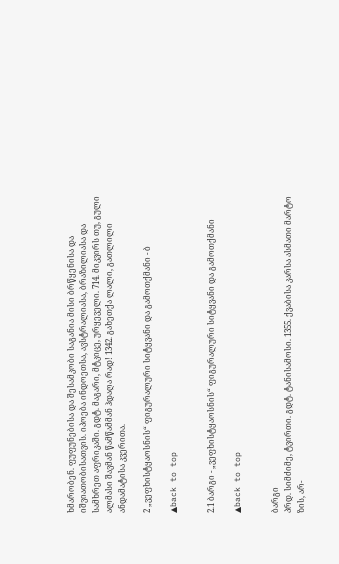ხმარობენ. ფუფუნებისა და შესამკობი საგანია მისი ბრწყენისა და იშვიათობისათვის. იპოება ინდოეთსა, ავსტრალიასა, ბრაზილიასა და სამხრეთ აფრიკაში. გდტ. მაგარი, მტკიცე, ურყეველი. 714. მიკვირს თუ, გული ალმასი შავმან წამწამმან ჰდაღა რად! 1342. გახეთქა ლალი, გათლილი ანდამატისა კვერითა.

2 „ვეფხისტყაოსნის“ ფიგურალური სიტყვანი და გამოთქმანი - ბ

▲back to top


2.1 ბარგი - „ვეფხისტყაოსნის“ ფიგურალური სიტყვანი და გამოთქმანი

▲back to top


ბარგი
პრდ. სიმძიმე, ტვირთი. გდტ. ტანისამოსი. 1355. ქვაბისა კარსა ასმათი მარტო ზის, არ-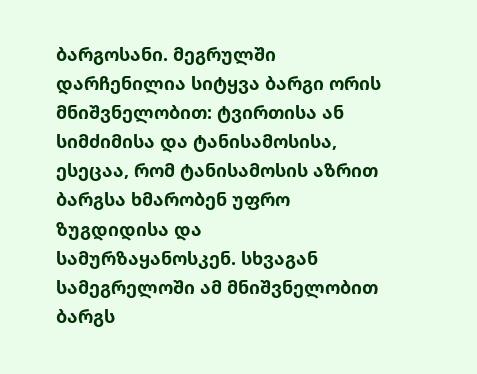ბარგოსანი. მეგრულში დარჩენილია სიტყვა ბარგი ორის მნიშვნელობით: ტვირთისა ან სიმძიმისა და ტანისამოსისა, ესეცაა, რომ ტანისამოსის აზრით ბარგსა ხმარობენ უფრო ზუგდიდისა და სამურზაყანოსკენ. სხვაგან სამეგრელოში ამ მნიშვნელობით ბარგს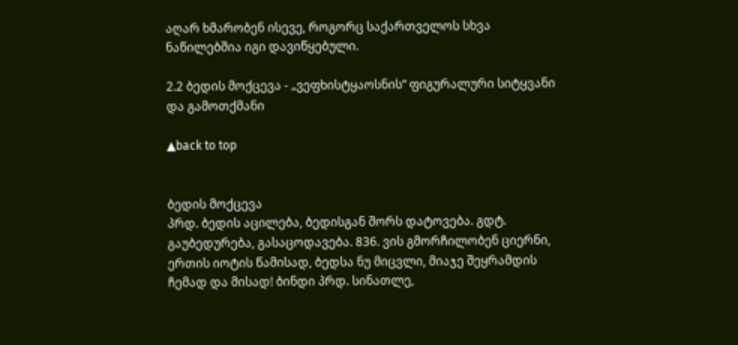აღარ ხმარობენ ისევე, როგორც საქართველოს სხვა ნაწილებშია იგი დავიწყებული.

2.2 ბედის მოქცევა - „ვეფხისტყაოსნის“ ფიგურალური სიტყვანი და გამოთქმანი

▲back to top


ბედის მოქცევა
პრდ. ბედის აცილება, ბედისგან შორს დატოვება. გდტ. გაუბედურება, გასაცოდავება. 836. ვის გმორჩილობენ ციერნი, ერთის იოტის წამისად, ბედსა ნუ მიცვლი, მიაჯე შეყრამდის ჩემად და მისად! ბინდი პრდ. სინათლე,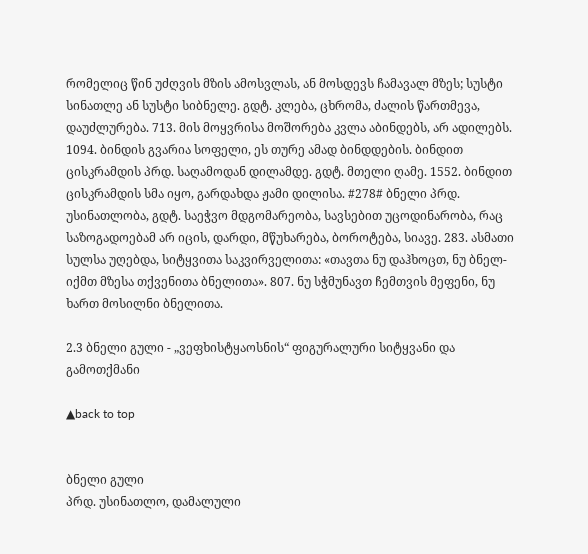რომელიც წინ უძღვის მზის ამოსვლას, ან მოსდევს ჩამავალ მზეს; სუსტი სინათლე ან სუსტი სიბნელე. გდტ. კლება, ცხრომა, ძალის წართმევა, დაუძლურება. 713. მის მოყვრისა მოშორება კვლა აბინდებს, არ ადილებს. 1094. ბინდის გვარია სოფელი, ეს თურე ამად ბინდდების. ბინდით ცისკრამდის პრდ. საღამოდან დილამდე. გდტ. მთელი ღამე. 1552. ბინდით ცისკრამდის სმა იყო, გარდახდა ჟამი დილისა. #278# ბნელი პრდ. უსინათლობა, გდტ. საეჭვო მდგომარეობა, სავსებით უცოდინარობა, რაც საზოგადოებამ არ იცის, დარდი, მწუხარება, ბოროტება, სიავე. 283. ასმათი სულსა უღებდა, სიტყვითა საკვირველითა: «თავთა ნუ დაჰხოცთ, ნუ ბნელ-იქმთ მზესა თქვენითა ბნელითა». 807. ნუ სჭმუნავთ ჩემთვის მეფენი, ნუ ხართ მოსილნი ბნელითა.

2.3 ბნელი გული - „ვეფხისტყაოსნის“ ფიგურალური სიტყვანი და გამოთქმანი

▲back to top


ბნელი გული
პრდ. უსინათლო, დამალული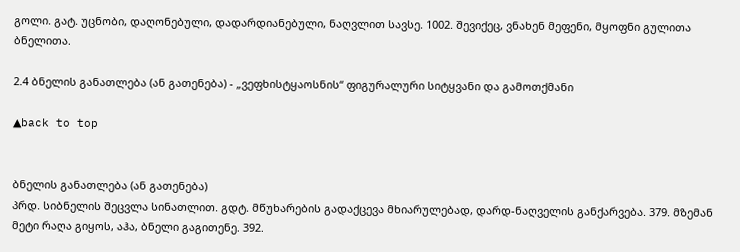გოლი. გატ. უცნობი, დაღონებული, დადარდიანებული, ნაღვლით სავსე. 1002. შევიქეც, ვნახენ მეფენი, მყოფნი გულითა ბნელითა.

2.4 ბნელის განათლება (ან გათენება) - „ვეფხისტყაოსნის“ ფიგურალური სიტყვანი და გამოთქმანი

▲back to top


ბნელის განათლება (ან გათენება)
პრდ. სიბნელის შეცვლა სინათლით. გდტ. მწუხარების გადაქცევა მხიარულებად, დარდ-ნაღველის განქარვება. 379. მზემან მეტი რაღა გიყოს, აჰა, ბნელი გაგითენე. 392.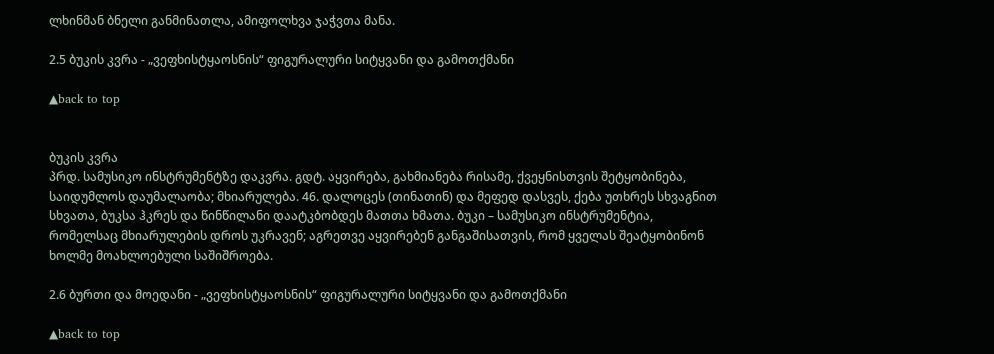ლხინმან ბნელი განმინათლა, ამიფოლხვა ჯაჭვთა მანა.

2.5 ბუკის კვრა - „ვეფხისტყაოსნის“ ფიგურალური სიტყვანი და გამოთქმანი

▲back to top


ბუკის კვრა
პრდ. სამუსიკო ინსტრუმენტზე დაკვრა. გდტ. აყვირება, გახმიანება რისამე, ქვეყნისთვის შეტყობინება, საიდუმლოს დაუმალაობა; მხიარულება. 46. დალოცეს (თინათინ) და მეფედ დასვეს, ქება უთხრეს სხვაგნით სხვათა, ბუკსა ჰკრეს და წინწილანი დაატკბობდეს მათთა ხმათა. ბუკი – სამუსიკო ინსტრუმენტია, რომელსაც მხიარულების დროს უკრავენ; აგრეთვე აყვირებენ განგაშისათვის, რომ ყველას შეატყობინონ ხოლმე მოახლოებული საშიშროება.

2.6 ბურთი და მოედანი - „ვეფხისტყაოსნის“ ფიგურალური სიტყვანი და გამოთქმანი

▲back to top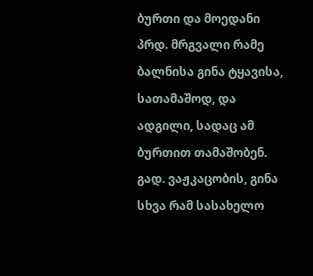ბურთი და მოედანი
პრდ. მრგვალი რამე ბალნისა გინა ტყავისა, სათამაშოდ, და ადგილი, სადაც ამ ბურთით თამაშობენ. გად. ვაჟკაცობის, გინა სხვა რამ სასახელო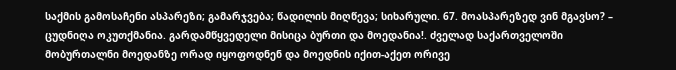საქმის გამოსაჩენი ასპარეზი; გამარჯვება; წადილის მიღწევა; სიხარული. 67. მოასპარეზედ ვინ მგავსო? – ცუდნიღა ოკუთქმანია. გარდამწყვედელი მისიცა ბურთი და მოედანია!. ძველად საქართველოში მობურთალნი მოედანზე ორად იყოფოდნენ და მოედნის იქით-აქეთ ორივე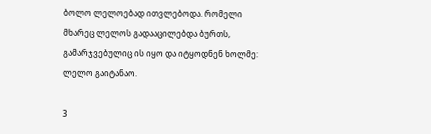ბოლო ლელოებად ითვლებოდა. რომელი მხარეც ლელოს გადააცილებდა ბურთს, გამარჯვებულიც ის იყო და იტყოდნენ ხოლმე: ლელო გაიტანაო.

3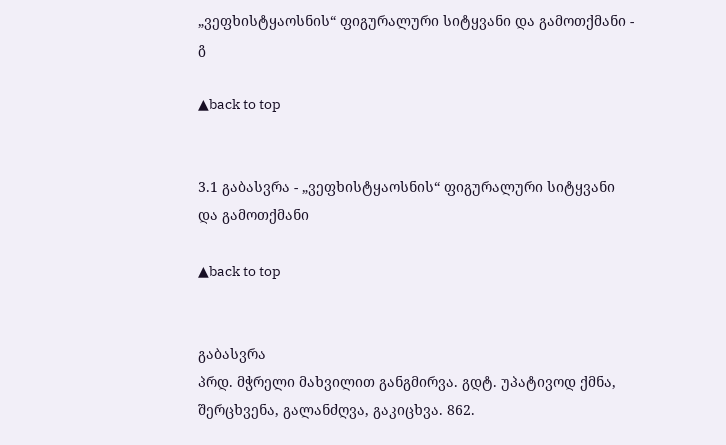„ვეფხისტყაოსნის“ ფიგურალური სიტყვანი და გამოთქმანი - გ

▲back to top


3.1 გაბასვრა - „ვეფხისტყაოსნის“ ფიგურალური სიტყვანი და გამოთქმანი

▲back to top


გაბასვრა
პრდ. მჭრელი მახვილით განგმირვა. გდტ. უპატივოდ ქმნა, შერცხვენა, გალანძღვა, გაკიცხვა. 862.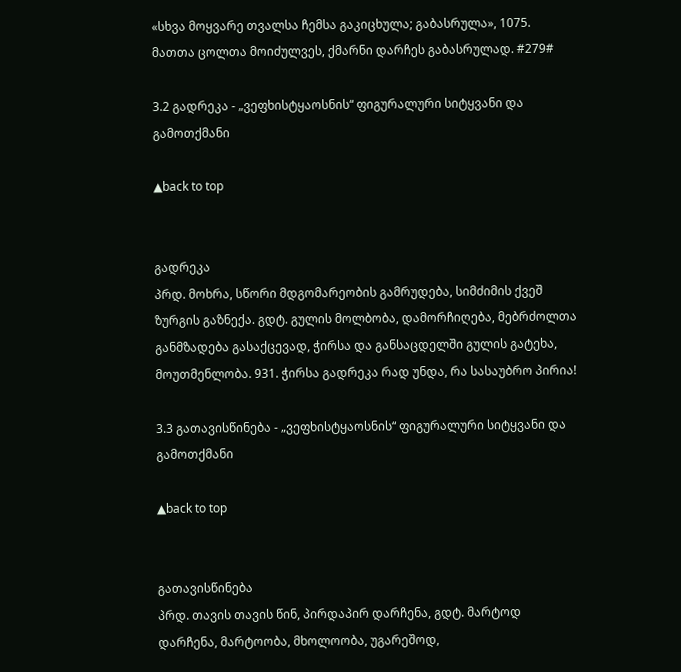«სხვა მოყვარე თვალსა ჩემსა გაკიცხულა; გაბასრულა», 1075. მათთა ცოლთა მოიძულვეს, ქმარნი დარჩეს გაბასრულად. #279#

3.2 გადრეკა - „ვეფხისტყაოსნის“ ფიგურალური სიტყვანი და გამოთქმანი

▲back to top


გადრეკა
პრდ. მოხრა, სწორი მდგომარეობის გამრუდება, სიმძიმის ქვეშ ზურგის გაზნექა. გდტ. გულის მოლბობა, დამორჩიღება, მებრძოლთა განმზადება გასაქცევად, ჭირსა და განსაცდელში გულის გატეხა, მოუთმენლობა. 931. ჭირსა გადრეკა რად უნდა, რა სასაუბრო პირია!

3.3 გათავისწინება - „ვეფხისტყაოსნის“ ფიგურალური სიტყვანი და გამოთქმანი

▲back to top


გათავისწინება
პრდ. თავის თავის წინ, პირდაპირ დარჩენა, გდტ. მარტოდ დარჩენა, მარტოობა, მხოლოობა, უგარეშოდ,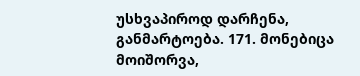უსხვაპიროდ დარჩენა, განმარტოება. 171. მონებიცა მოიშორვა,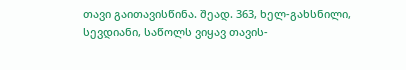თავი გაითავისწინა. შეად. 363, ხელ-გახსნილი, სევდიანი, საწოლს ვიყავ თავის-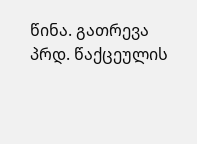წინა. გათრევა პრდ. წაქცეულის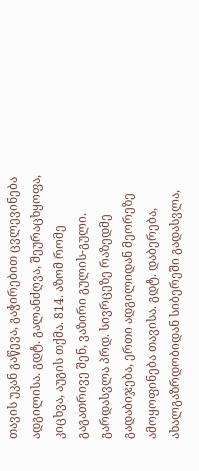თავის უკან გაწევა, გაჭირებით ცვლევინება ადგილისა. გდტ. გალანძღვა, შეურაცხყოფა, კიცხვა, აუგის თქმა. 814. აზომ რომე გაგათრივე შენ, ვაზირი გულის-გული. გარდასვლა პრდ. სივრცეზე რაზედმე გადაბიჯება, ერთი ადგილიდან მეორეზე ამოყოფინება თავისა. გდტ. დაბერება, ახალგაზრდობიდან სიბერეში გადასვლა,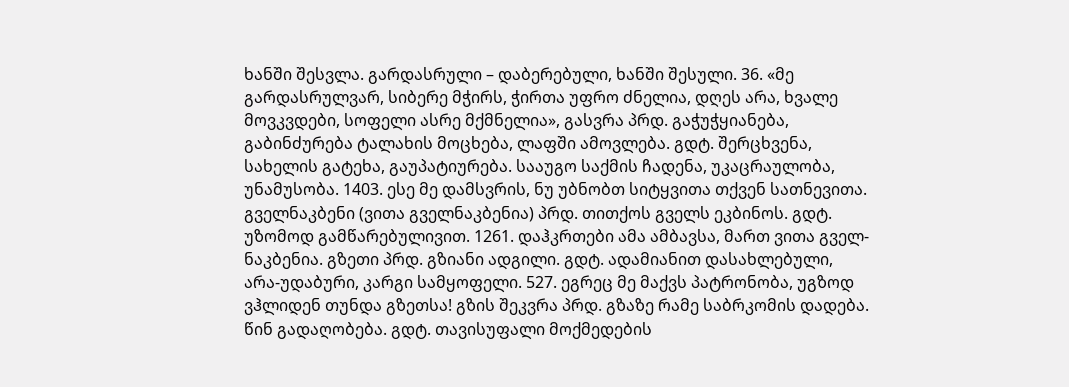ხანში შესვლა. გარდასრული – დაბერებული, ხანში შესული. 36. «მე გარდასრულვარ, სიბერე მჭირს, ჭირთა უფრო ძნელია, დღეს არა, ხვალე მოვკვდები, სოფელი ასრე მქმნელია», გასვრა პრდ. გაჭუჭყიანება, გაბინძურება ტალახის მოცხება, ლაფში ამოვლება. გდტ. შერცხვენა, სახელის გატეხა, გაუპატიურება. სააუგო საქმის ჩადენა, უკაცრაულობა, უნამუსობა. 1403. ესე მე დამსვრის, ნუ უბნობთ სიტყვითა თქვენ სათნევითა. გველნაკბენი (ვითა გველნაკბენია) პრდ. თითქოს გველს ეკბინოს. გდტ. უზომოდ გამწარებულივით. 1261. დაჰკრთები ამა ამბავსა, მართ ვითა გველ-ნაკბენია. გზეთი პრდ. გზიანი ადგილი. გდტ. ადამიანით დასახლებული, არა-უდაბური, კარგი სამყოფელი. 527. ეგრეც მე მაქვს პატრონობა, უგზოდ ვჰლიდენ თუნდა გზეთსა! გზის შეკვრა პრდ. გზაზე რამე საბრკომის დადება. წინ გადაღობება. გდტ. თავისუფალი მოქმედების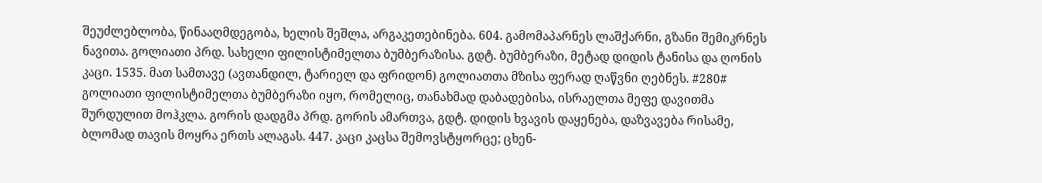შეუძლებლობა, წინააღმდეგობა, ხელის შეშლა, არგაკეთებინება. 604. გამომაპარნეს ლაშქარნი, გზანი შემიკრნეს ნავითა. გოლიათი პრდ. სახელი ფილისტიმელთა ბუმბერაზისა. გდტ. ბუმბერაზი, მეტად დიდის ტანისა და ღონის კაცი. 1535. მათ სამთავე (ავთანდილ, ტარიელ და ფრიდონ) გოლიათთა მზისა ფერად ღაწვნი ღებნეს. #280# გოლიათი ფილისტიმელთა ბუმბერაზი იყო, რომელიც, თანახმად დაბადებისა, ისრაელთა მეფე დავითმა შურდულით მოჰკლა. გორის დადგმა პრდ. გორის ამართვა, გდტ. დიდის ხვავის დაყენება, დაზვავება რისამე, ბლომად თავის მოყრა ერთს ალაგას. 447. კაცი კაცსა შემოვსტყორცე; ცხენ-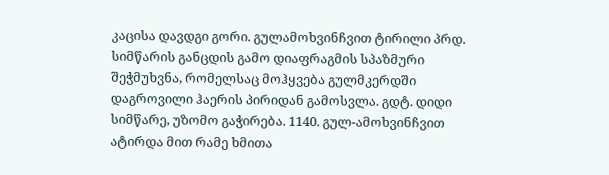კაცისა დავდგი გორი. გულამოხვინჩვით ტირილი პრდ. სიმწარის განცდის გამო დიაფრაგმის სპაზმური შეჭმუხვნა, რომელსაც მოჰყვება გულმკერდში დაგროვილი ჰაერის პირიდან გამოსვლა. გდტ. დიდი სიმწარე, უზომო გაჭირება. 1140. გულ-ამოხვინჩვით ატირდა მით რამე ხმითა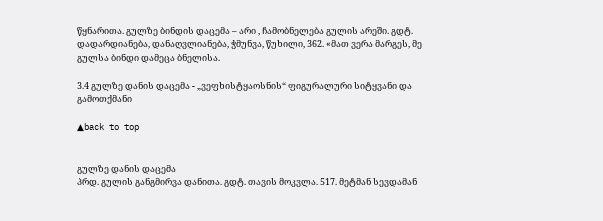წყნარითა. გულზე ბინდის დაცემა – არი , ჩამობნელება გულის არეში. გდტ. დადარდიანება, დანაღვლიანება, ჭმუნვა, წუხილი, 362. «მათ ვერა მარგეს, მე გულსა ბინდი დამეცა ბნელისა.

3.4 გულზე დანის დაცემა - „ვეფხისტყაოსნის“ ფიგურალური სიტყვანი და გამოთქმანი

▲back to top


გულზე დანის დაცემა
პრდ. გულის განგმირვა დანითა. გდტ. თავის მოკვლა. 517. მეტმან სევდამან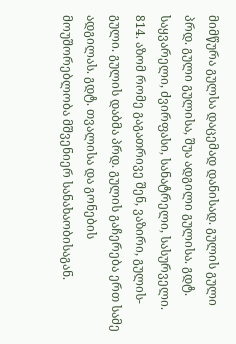მიმწურა გულსა დაცემად დანისად. გულის გული პრდ. გული გულისა, შუა ადგილი გულისა. გდტ. საყვარელი, ძვირფასი, სანატრელი, სასურველი. 814. აზომ რომე გაგათრივე შენ, ვაზირი, გულის-გული. გულის დაბმა პრდ. გულის გაჩერება ერთ სამე ადგილას. გდტ. თვალისა და გონების მოუშორებლობა მშვენიერ სანახაობისაგან.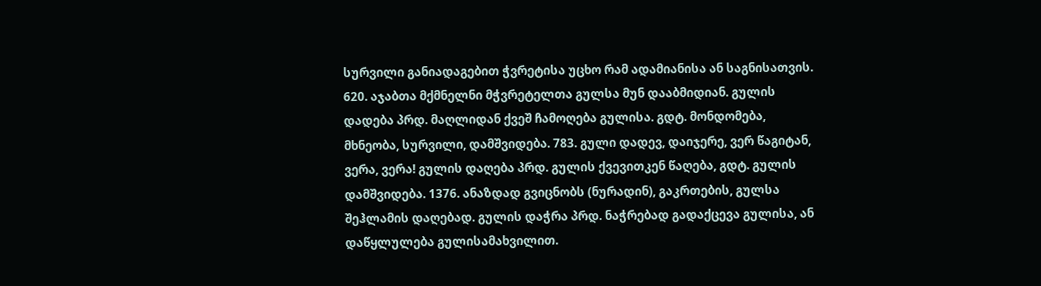სურვილი განიადაგებით ჭვრეტისა უცხო რამ ადამიანისა ან საგნისათვის. 620. აჯაბთა მქმნელნი მჭვრეტელთა გულსა მუნ დააბმიდიან. გულის დადება პრდ. მაღლიდან ქვეშ ჩამოღება გულისა. გდტ. მონდომება, მხნეობა, სურვილი, დამშვიდება. 783. გული დადევ, დაიჯერე, ვერ წაგიტან, ვერა, ვერა! გულის დაღება პრდ. გულის ქვევითკენ წაღება, გდტ. გულის დამშვიდება. 1376. ანაზდად გვიცნობს (ნურადინ), გაკრთების, გულსა შეჰლამის დაღებად. გულის დაჭრა პრდ. ნაჭრებად გადაქცევა გულისა, ან დაწყლულება გულისამახვილით.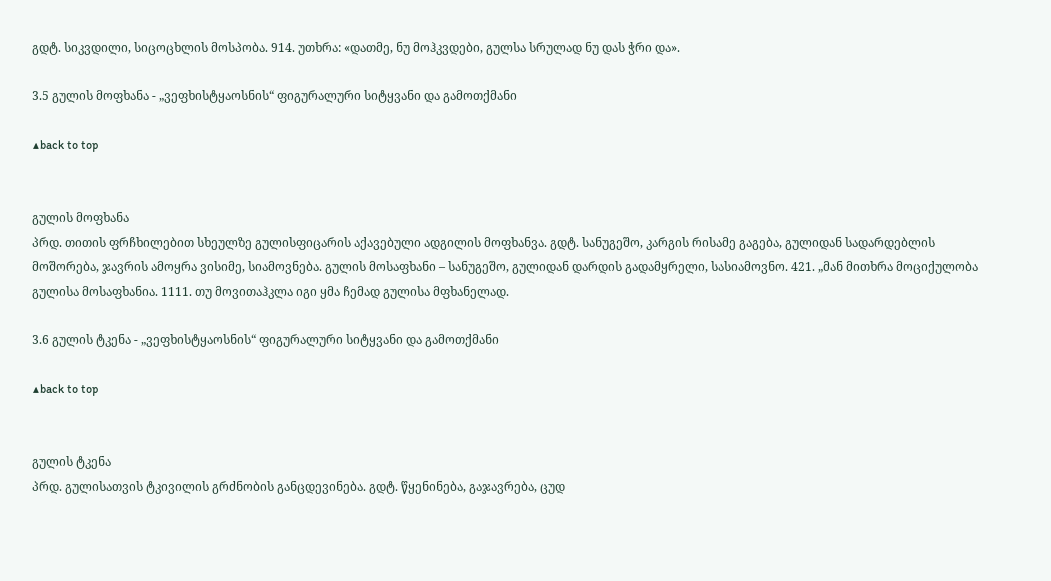გდტ. სიკვდილი, სიცოცხლის მოსპობა. 914. უთხრა: «დათმე, ნუ მოჰკვდები, გულსა სრულად ნუ დას ჭრი და».

3.5 გულის მოფხანა - „ვეფხისტყაოსნის“ ფიგურალური სიტყვანი და გამოთქმანი

▲back to top


გულის მოფხანა
პრდ. თითის ფრჩხილებით სხეულზე გულისფიცარის აქავებული ადგილის მოფხანვა. გდტ. სანუგეშო, კარგის რისამე გაგება, გულიდან სადარდებლის მოშორება, ჯავრის ამოყრა ვისიმე, სიამოვნება. გულის მოსაფხანი – სანუგეშო, გულიდან დარდის გადამყრელი, სასიამოვნო. 421. „მან მითხრა მოციქულობა გულისა მოსაფხანია. 1111. თუ მოვითაჰკლა იგი ყმა ჩემად გულისა მფხანელად.

3.6 გულის ტკენა - „ვეფხისტყაოსნის“ ფიგურალური სიტყვანი და გამოთქმანი

▲back to top


გულის ტკენა
პრდ. გულისათვის ტკივილის გრძნობის განცდევინება. გდტ. წყენინება, გაჯავრება, ცუდ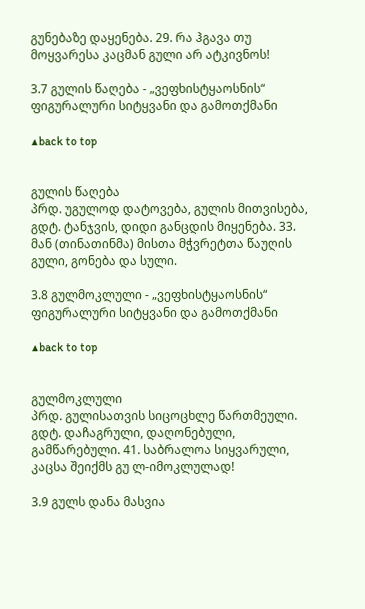გუნებაზე დაყენება. 29. რა ჰგავა თუ მოყვარესა კაცმან გული არ ატკივნოს!

3.7 გულის წაღება - „ვეფხისტყაოსნის“ ფიგურალური სიტყვანი და გამოთქმანი

▲back to top


გულის წაღება
პრდ. უგულოდ დატოვება, გულის მითვისება, გდტ. ტანჯვის, დიდი განცდის მიყენება. 33. მან (თინათინმა) მისთა მჭვრეტთა წაუღის გული, გონება და სული.

3.8 გულმოკლული - „ვეფხისტყაოსნის“ ფიგურალური სიტყვანი და გამოთქმანი

▲back to top


გულმოკლული
პრდ. გულისათვის სიცოცხლე წართმეული. გდტ. დაჩაგრული, დაღონებული, გამწარებული. 41. საბრალოა სიყვარული, კაცსა შეიქმს გუ ლ-იმოკლულად!

3.9 გულს დანა მასვია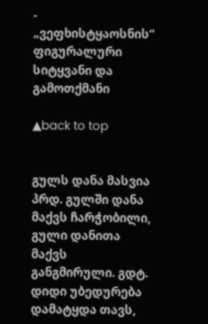- „ვეფხისტყაოსნის“ ფიგურალური სიტყვანი და გამოთქმანი

▲back to top


გულს დანა მასვია
პრდ. გულში დანა მაქვს ჩარჭობილი, გული დანითა მაქვს განგმირული. გდტ. დიდი უბედურება დამატყდა თავს,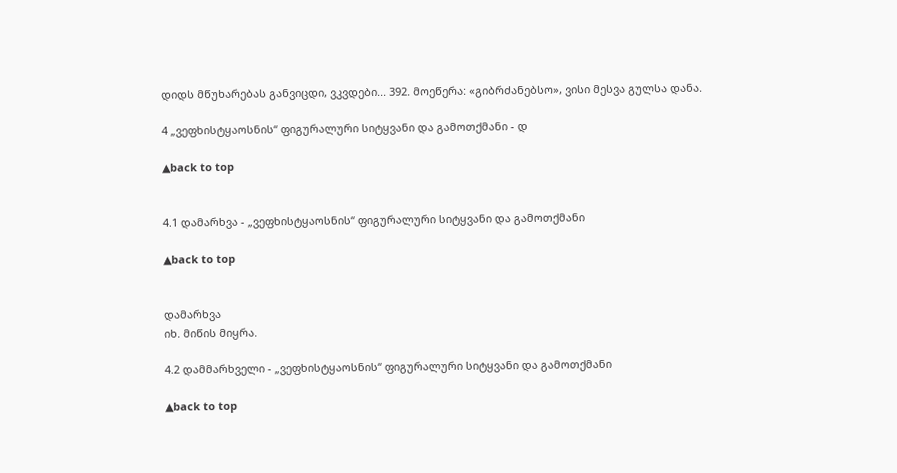დიდს მწუხარებას განვიცდი, ვკვდები... 392. მოეწერა: «გიბრძანებსო», ვისი მესვა გულსა დანა.

4 „ვეფხისტყაოსნის“ ფიგურალური სიტყვანი და გამოთქმანი - დ

▲back to top


4.1 დამარხვა - „ვეფხისტყაოსნის“ ფიგურალური სიტყვანი და გამოთქმანი

▲back to top


დამარხვა
იხ. მიწის მიყრა.

4.2 დამმარხველი - „ვეფხისტყაოსნის“ ფიგურალური სიტყვანი და გამოთქმანი

▲back to top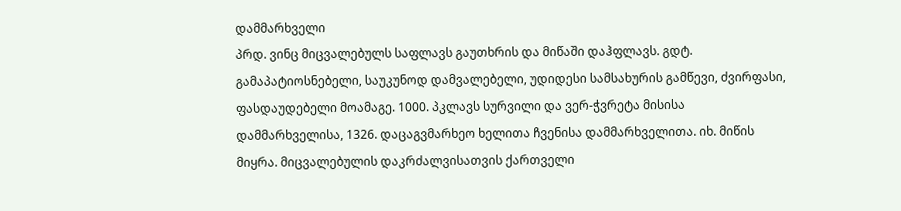დამმარხველი
პრდ. ვინც მიცვალებულს საფლავს გაუთხრის და მიწაში დაჰფლავს. გდტ. გამაპატიოსნებელი, საუკუნოდ დამვალებელი, უდიდესი სამსახურის გამწევი, ძვირფასი, ფასდაუდებელი მოამაგე. 1000. პკლავს სურვილი და ვერ-ჭვრეტა მისისა დამმარხველისა, 1326. დაცაგვმარხეო ხელითა ჩვენისა დამმარხველითა. იხ. მიწის მიყრა. მიცვალებულის დაკრძალვისათვის ქართველი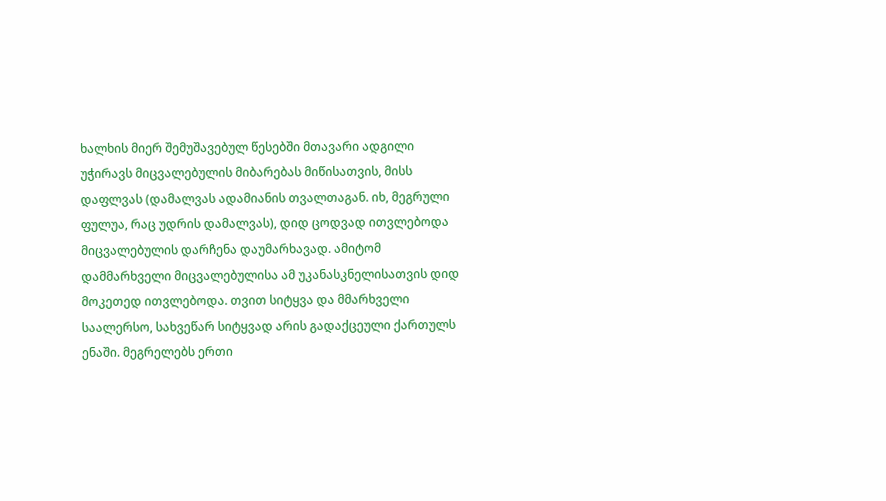ხალხის მიერ შემუშავებულ წესებში მთავარი ადგილი უჭირავს მიცვალებულის მიბარებას მიწისათვის, მისს დაფლვას (დამალვას ადამიანის თვალთაგან. იხ, მეგრული ფულუა, რაც უდრის დამალვას), დიდ ცოდვად ითვლებოდა მიცვალებულის დარჩენა დაუმარხავად. ამიტომ დამმარხველი მიცვალებულისა ამ უკანასკნელისათვის დიდ მოკეთედ ითვლებოდა. თვით სიტყვა და მმარხველი საალერსო, სახვეწარ სიტყვად არის გადაქცეული ქართულს ენაში. მეგრელებს ერთი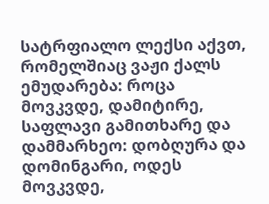სატრფიალო ლექსი აქვთ, რომელშიაც ვაჟი ქალს ემუდარება: როცა მოვკვდე, დამიტირე, საფლავი გამითხარე და დამმარხეო: დობღურა და დომინგარი, ოდეს მოვკვდე,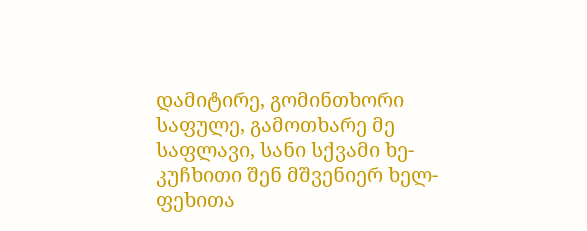დამიტირე, გომინთხორი საფულე, გამოთხარე მე საფლავი, სანი სქვამი ხე-კუჩხითი შენ მშვენიერ ხელ-ფეხითა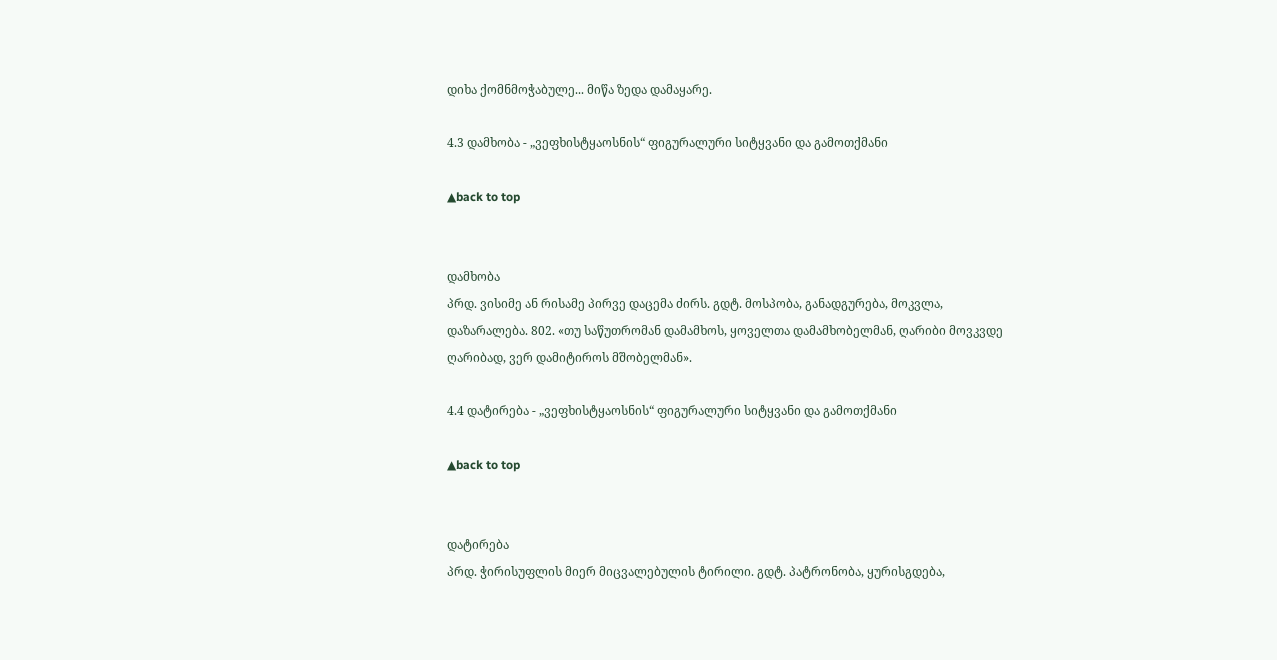დიხა ქომნმოჭაბულე... მიწა ზედა დამაყარე.

4.3 დამხობა - „ვეფხისტყაოსნის“ ფიგურალური სიტყვანი და გამოთქმანი

▲back to top


დამხობა
პრდ. ვისიმე ან რისამე პირვე დაცემა ძირს. გდტ. მოსპობა, განადგურება, მოკვლა, დაზარალება. 802. «თუ საწუთრომან დამამხოს, ყოველთა დამამხობელმან, ღარიბი მოვკვდე ღარიბად, ვერ დამიტიროს მშობელმან».

4.4 დატირება - „ვეფხისტყაოსნის“ ფიგურალური სიტყვანი და გამოთქმანი

▲back to top


დატირება
პრდ. ჭირისუფლის მიერ მიცვალებულის ტირილი. გდტ. პატრონობა, ყურისგდება,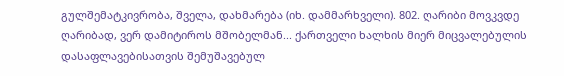გულშემატკივრობა, შველა, დახმარება (იხ. დამმარხველი). 802. ღარიბი მოვკვდე ღარიბად, ვერ დამიტიროს მშობელმან... ქართველი ხალხის მიერ მიცვალებულის დასაფლავებისათვის შემუშავებულ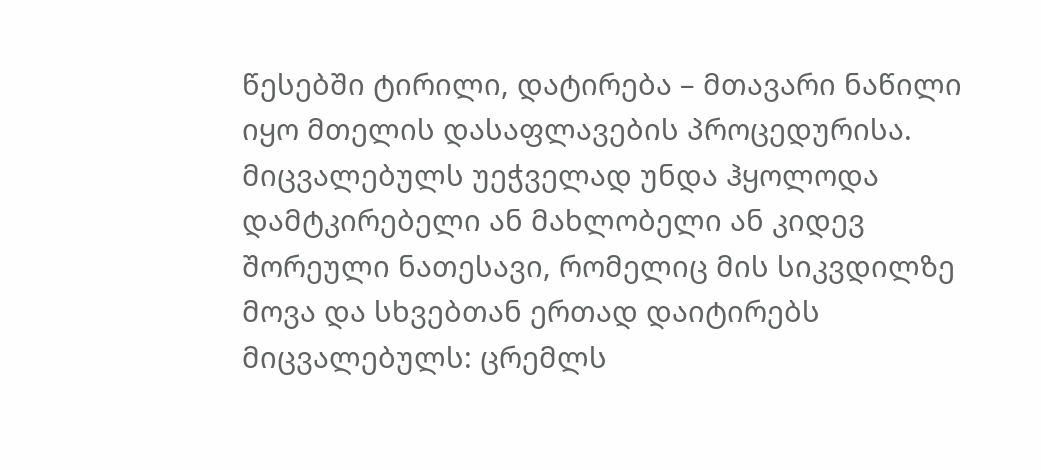წესებში ტირილი, დატირება – მთავარი ნაწილი იყო მთელის დასაფლავების პროცედურისა. მიცვალებულს უეჭველად უნდა ჰყოლოდა დამტკირებელი ან მახლობელი ან კიდევ შორეული ნათესავი, რომელიც მის სიკვდილზე მოვა და სხვებთან ერთად დაიტირებს მიცვალებულს: ცრემლს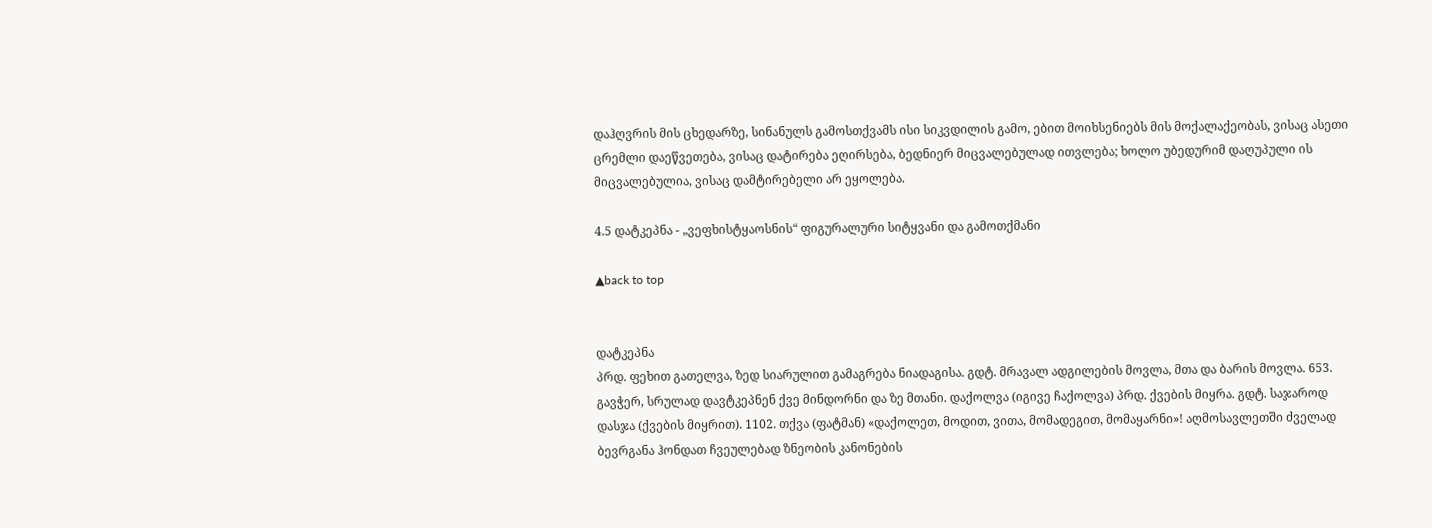დაჰღვრის მის ცხედარზე, სინანულს გამოსთქვამს ისი სიკვდილის გამო, ებით მოიხსენიებს მის მოქალაქეობას, ვისაც ასეთი ცრემლი დაეწვეთება, ვისაც დატირება ეღირსება, ბედნიერ მიცვალებულად ითვლება; ხოლო უბედურიმ დაღუპული ის მიცვალებულია, ვისაც დამტირებელი არ ეყოლება.

4.5 დატკეპნა - „ვეფხისტყაოსნის“ ფიგურალური სიტყვანი და გამოთქმანი

▲back to top


დატკეპნა
პრდ. ფეხით გათელვა, ზედ სიარულით გამაგრება ნიადაგისა. გდტ. მრავალ ადგილების მოვლა, მთა და ბარის მოვლა. 653. გავჭერ, სრულად დავტკეპნენ ქვე მინდორნი და ზე მთანი. დაქოლვა (იგივე ჩაქოლვა) პრდ. ქვების მიყრა. გდტ. საჯაროდ დასჯა (ქვების მიყრით). 1102. თქვა (ფატმან) «დაქოლეთ, მოდით, ვითა, მომადეგით, მომაყარნი»! აღმოსავლეთში ძველად ბევრგანა ჰონდათ ჩვეულებად ზნეობის კანონების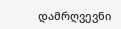დამრღვევნი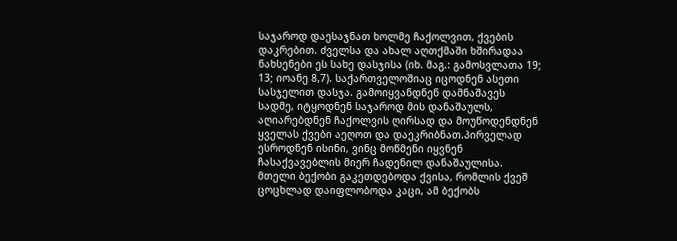საჯაროდ დაესაჯნათ ხოლმე ჩაქოლვით, ქვების დაკრებით. ძველსა და ახალ აღთქმაში ხშირადაა ნახსენები ეს სახე დასჯისა (იხ. მაგ.: გამოსვლათა 19; 13; იოანე 8,7). საქართველოშიაც იცოდნენ ასეთი სასჯელით დასჯა. გამოიყვანდნენ დამნაშავეს სადმე, იტყოდნენ საჯაროდ მის დანაშაულს, აღიარებდნენ ჩაქოლვის ღირსად და მოუწოდენდნენ ყველას ქვები აეღოთ და დაეკრიბნათ.პირველად ესროდნენ ისინი, ვინც მოწმენი იყვნენ ჩასაქვავებლის მიერ ჩადენილ დანაშაულისა. მთელი ბექობი გაკეთდებოდა ქვისა, რომლის ქვეშ ცოცხლად დაიფლობოდა კაცი, ამ ბექობს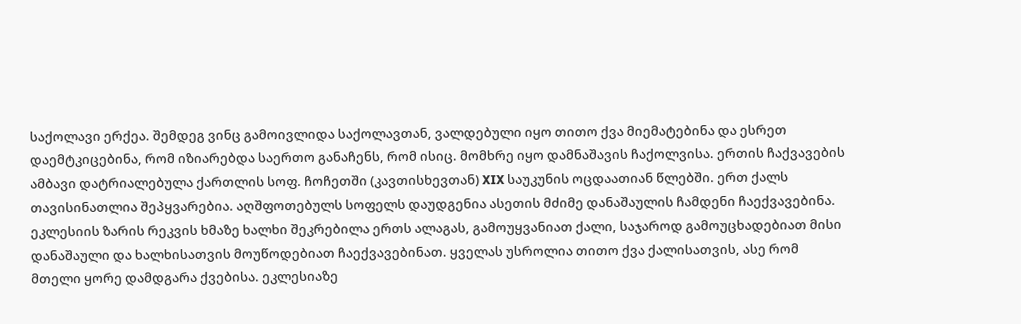საქოლავი ერქეა. შემდეგ ვინც გამოივლიდა საქოლავთან, ვალდებული იყო თითო ქვა მიემატებინა და ესრეთ დაემტკიცებინა, რომ იზიარებდა საერთო განაჩენს, რომ ისიც. მომხრე იყო დამნაშავის ჩაქოლვისა. ერთის ჩაქვავების ამბავი დატრიალებულა ქართლის სოფ. ჩოჩეთში (კავთისხევთან) XIX საუკუნის ოცდაათიან წლებში. ერთ ქალს თავისინათლია შეპყვარებია. აღშფოთებულს სოფელს დაუდგენია ასეთის მძიმე დანაშაულის ჩამდენი ჩაექვავებინა. ეკლესიის ზარის რეკვის ხმაზე ხალხი შეკრებილა ერთს ალაგას, გამოუყვანიათ ქალი, საჯაროდ გამოუცხადებიათ მისი დანაშაული და ხალხისათვის მოუწოდებიათ ჩაექვავებინათ. ყველას უსროლია თითო ქვა ქალისათვის, ასე რომ მთელი ყორე დამდგარა ქვებისა. ეკლესიაზე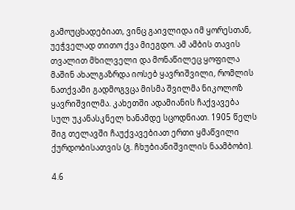გამოუცხადებიათ, ვინც გაივლიდა იმ ყორესთან, უეჭველად თითო ქვა მიეგდო. ამ ამბის თავის თვალით მხილველი და მონაწილეც ყოფილა მაშინ ახალგაზრდა იოსებ ყავრიშვილი, რომლის ნათქვამი გადმოგვცა მისმა შვილმა ნიკოლოზ ყავრიშვილმა. კახეთში ადამიანის ჩაქვავება სულ უკანასკნელ ხანამდე სცოდნიათ. 1905 წელს შიგ თელავში ჩაუქვავებიათ ერთი ყმაწვილი ქურდობისათვის (გ. ჩხუბიანიშვილის ნაამბობი).

4.6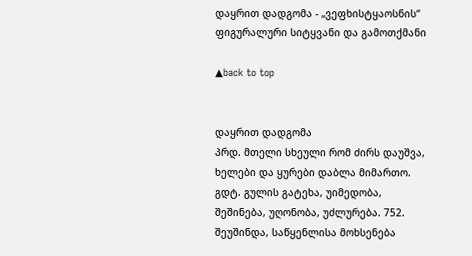დაყრით დადგომა - „ვეფხისტყაოსნის“ ფიგურალური სიტყვანი და გამოთქმანი

▲back to top


დაყრით დადგომა
პრდ. მთელი სხეული რომ ძირს დაუშვა, ხელები და ყურები დაბლა მიმართო. გდტ. გულის გატეხა, უიმედობა, შეშინება, უღონობა, უძლურება. 752. შეუშინდა, საწყენლისა მოხსენება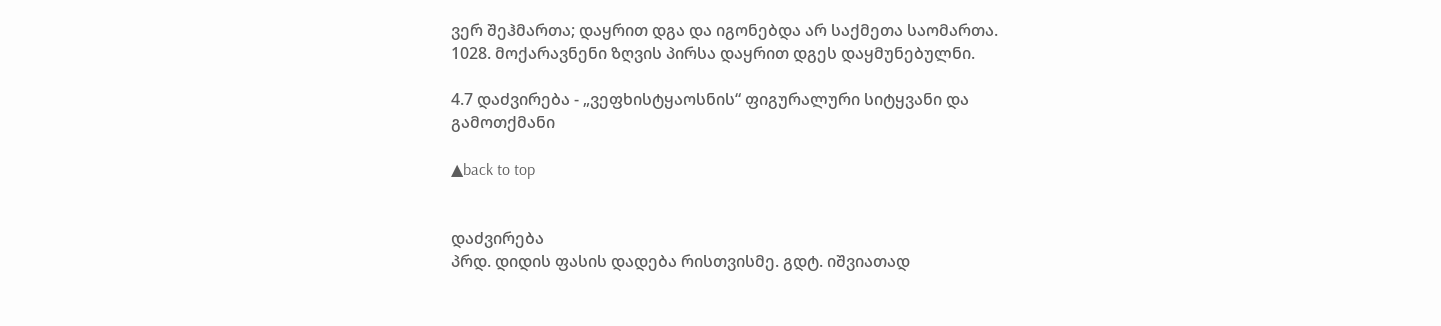ვერ შეჰმართა; დაყრით დგა და იგონებდა არ საქმეთა საომართა. 1028. მოქარავნენი ზღვის პირსა დაყრით დგეს დაყმუნებულნი.

4.7 დაძვირება - „ვეფხისტყაოსნის“ ფიგურალური სიტყვანი და გამოთქმანი

▲back to top


დაძვირება
პრდ. დიდის ფასის დადება რისთვისმე. გდტ. იშვიათად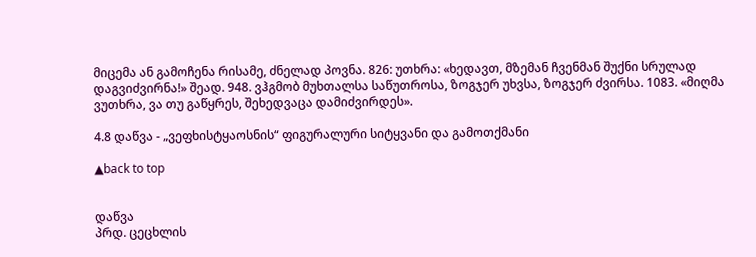მიცემა ან გამოჩენა რისამე, ძნელად პოვნა. 826: უთხრა: «ხედავთ, მზემან ჩვენმან შუქნი სრულად დაგვიძვირნა!» შეად. 948. ვჰგმობ მუხთალსა საწუთროსა, ზოგჯერ უხვსა, ზოგჯერ ძვირსა. 1083. «მიღმა ვუთხრა, ვა თუ გაწყრეს, შეხედვაცა დამიძვირდეს».

4.8 დაწვა - „ვეფხისტყაოსნის“ ფიგურალური სიტყვანი და გამოთქმანი

▲back to top


დაწვა
პრდ. ცეცხლის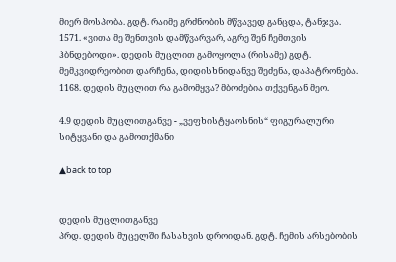მიერ მოსპობა. გდტ. რაიმე გრძნობის მწვავედ განცდა, ტანჯვა. 1571. «ვითა მე შენთვის დამწვარვარ, აგრე შენ ჩემთვის ჰბნდებოდი». დედის მუცლით გამოყოლა (რისამე) გდტ. მემკვიდრეობით დარჩენა, დიდისხნიდანვე შეძენა, დაპატრონება. 1168. დედის მუცლით რა გამომყვა? მბოძებია თქვენგან მეო.

4.9 დედის მუცლითგანვე - „ვეფხისტყაოსნის“ ფიგურალური სიტყვანი და გამოთქმანი

▲back to top


დედის მუცლითგანვე
პრდ. დედის მუცელში ჩასახვის დროიდან. გდტ. ჩემის არსებობის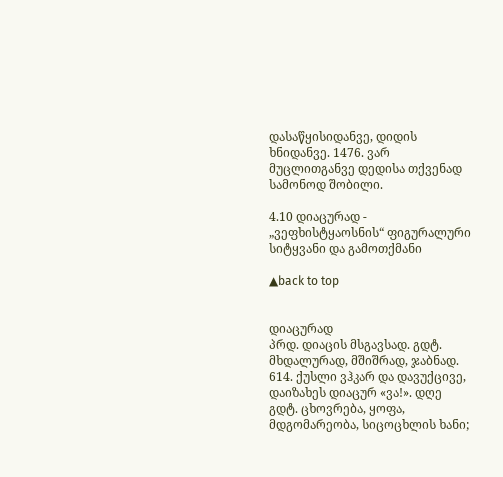დასაწყისიდანვე, დიდის ხნიდანვე. 1476. ვარ მუცლითგანვე დედისა თქვენად სამონოდ შობილი.

4.10 დიაცურად - „ვეფხისტყაოსნის“ ფიგურალური სიტყვანი და გამოთქმანი

▲back to top


დიაცურად
პრდ. დიაცის მსგავსად. გდტ. მხდალურად, მშიშრად, ჯაბნად. 614. ქუსლი ვჰკარ და დავუქცივე, დაიზახეს დიაცურ «ვა!». დღე გდტ. ცხოვრება, ყოფა, მდგომარეობა, სიცოცხლის ხანი;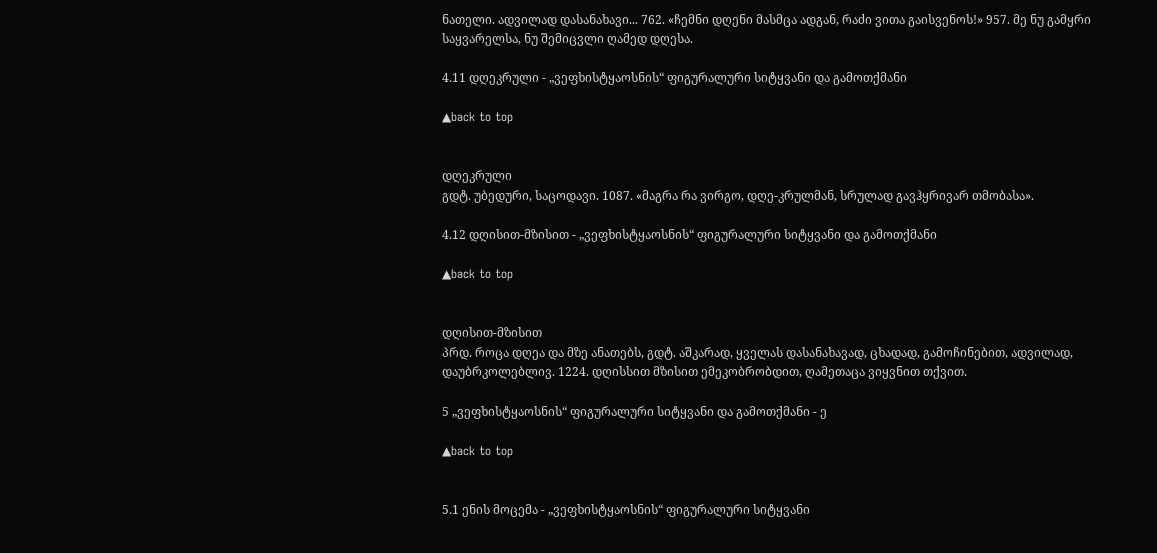ნათელი. ადვილად დასანახავი... 762. «ჩემნი დღენი მასმცა ადგან, რაძი ვითა გაისვენოს!» 957. მე ნუ გამყრი საყვარელსა, ნუ შემიცვლი ღამედ დღესა.

4.11 დღეკრული - „ვეფხისტყაოსნის“ ფიგურალური სიტყვანი და გამოთქმანი

▲back to top


დღეკრული
გდტ. უბედური, საცოდავი. 1087. «მაგრა რა ვირგო, დღე-კრულმან, სრულად გავჰყრივარ თმობასა».

4.12 დღისით-მზისით - „ვეფხისტყაოსნის“ ფიგურალური სიტყვანი და გამოთქმანი

▲back to top


დღისით-მზისით
პრდ. როცა დღეა და მზე ანათებს, გდტ. აშკარად, ყველას დასანახავად, ცხადად, გამოჩინებით, ადვილად, დაუბრკოლებლივ. 1224. დღისსით მზისით ემეკობრობდით, ღამეთაცა ვიყვნით თქვით.

5 „ვეფხისტყაოსნის“ ფიგურალური სიტყვანი და გამოთქმანი - ე

▲back to top


5.1 ენის მოცემა - „ვეფხისტყაოსნის“ ფიგურალური სიტყვანი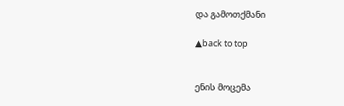და გამოთქმანი

▲back to top


ენის მოცემა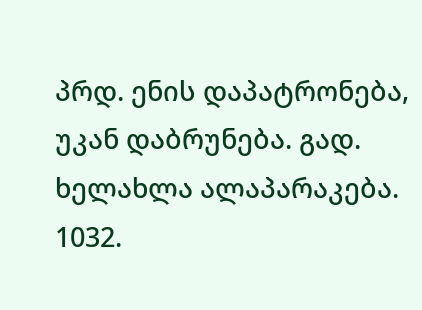პრდ. ენის დაპატრონება, უკან დაბრუნება. გად. ხელახლა ალაპარაკება. 1032.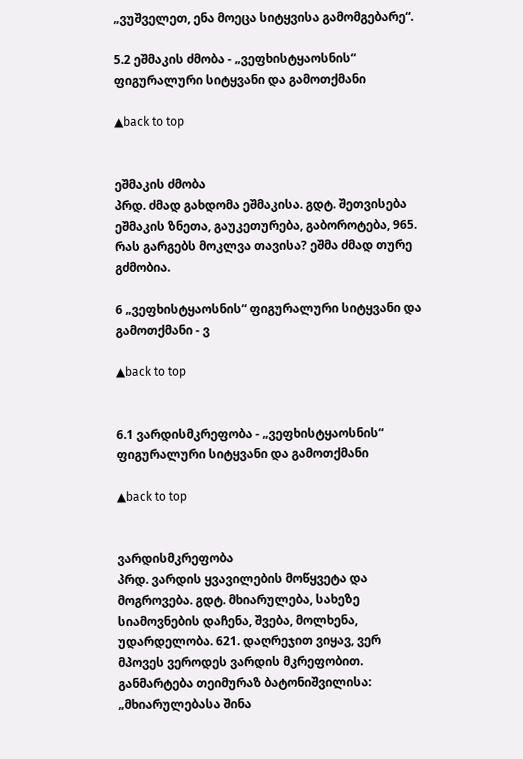„ვუშველეთ, ენა მოეცა სიტყვისა გამომგებარე“.

5.2 ეშმაკის ძმობა - „ვეფხისტყაოსნის“ ფიგურალური სიტყვანი და გამოთქმანი

▲back to top


ეშმაკის ძმობა
პრდ. ძმად გახდომა ეშმაკისა. გდტ. შეთვისება ეშმაკის ზნეთა, გაუკეთურება, გაბოროტება, 965. რას გარგებს მოკლვა თავისა? ეშმა ძმად თურე გძმობია.

6 „ვეფხისტყაოსნის“ ფიგურალური სიტყვანი და გამოთქმანი - ვ

▲back to top


6.1 ვარდისმკრეფობა - „ვეფხისტყაოსნის“ ფიგურალური სიტყვანი და გამოთქმანი

▲back to top


ვარდისმკრეფობა
პრდ. ვარდის ყვავილების მოწყვეტა და მოგროვება. გდტ. მხიარულება, სახეზე სიამოვნების დაჩენა, შვება, მოლხენა, უდარდელობა. 621. დაღრეჯით ვიყავ, ვერ მპოვეს ვეროდეს ვარდის მკრეფობით. განმარტება თეიმურაზ ბატონიშვილისა: „მხიარულებასა შინა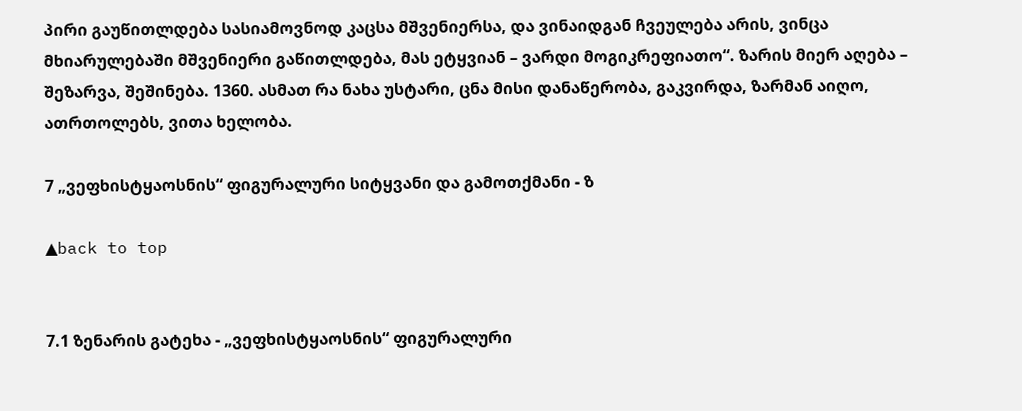პირი გაუწითლდება სასიამოვნოდ კაცსა მშვენიერსა, და ვინაიდგან ჩვეულება არის, ვინცა მხიარულებაში მშვენიერი გაწითლდება, მას ეტყვიან – ვარდი მოგიკრეფიათო“. ზარის მიერ აღება – შეზარვა, შეშინება. 1360. ასმათ რა ნახა უსტარი, ცნა მისი დანაწერობა, გაკვირდა, ზარმან აიღო, ათრთოლებს, ვითა ხელობა.

7 „ვეფხისტყაოსნის“ ფიგურალური სიტყვანი და გამოთქმანი - ზ

▲back to top


7.1 ზენარის გატეხა - „ვეფხისტყაოსნის“ ფიგურალური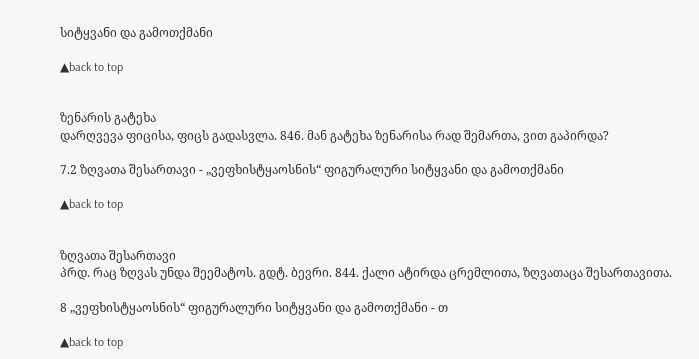სიტყვანი და გამოთქმანი

▲back to top


ზენარის გატეხა
დარღვევა ფიცისა, ფიცს გადასვლა. 846. მან გატეხა ზენარისა რად შემართა, ვით გაპირდა?

7.2 ზღვათა შესართავი - „ვეფხისტყაოსნის“ ფიგურალური სიტყვანი და გამოთქმანი

▲back to top


ზღვათა შესართავი
პრდ. რაც ზღვას უნდა შეემატოს. გდტ. ბევრი. 844. ქალი ატირდა ცრემლითა, ზღვათაცა შესართავითა.

8 „ვეფხისტყაოსნის“ ფიგურალური სიტყვანი და გამოთქმანი - თ

▲back to top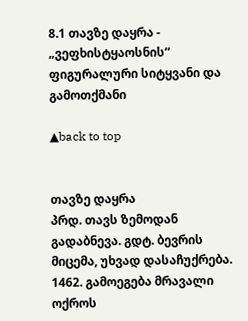8.1 თავზე დაყრა - „ვეფხისტყაოსნის“ ფიგურალური სიტყვანი და გამოთქმანი

▲back to top


თავზე დაყრა
პრდ. თავს ზემოდან გადაბნევა. გდტ. ბევრის მიცემა, უხვად დასაჩუქრება. 1462. გამოეგება მრავალი ოქროს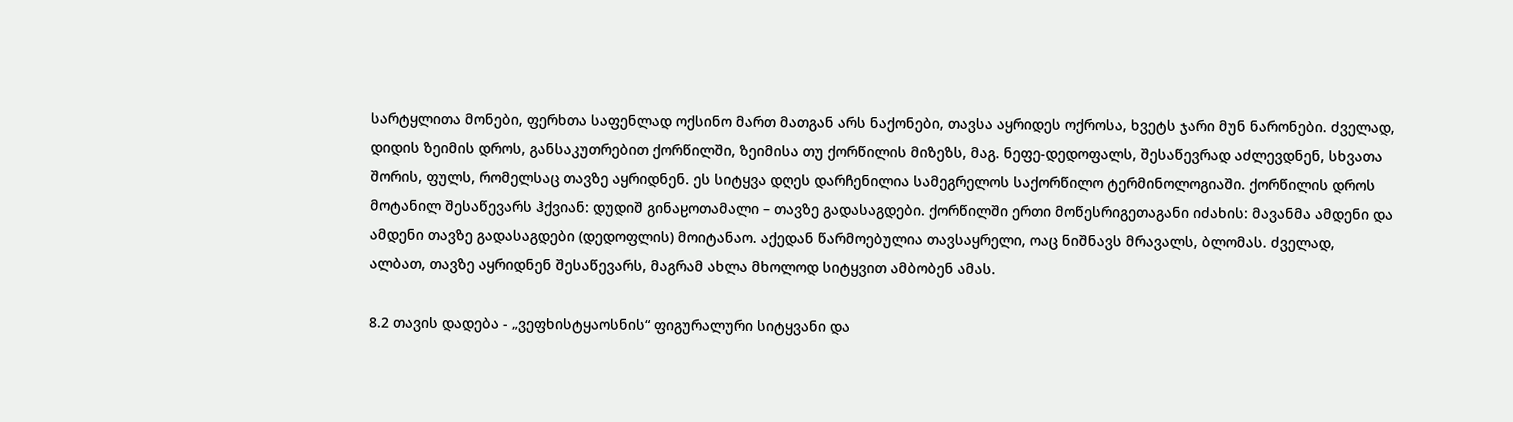სარტყლითა მონები, ფერხთა საფენლად ოქსინო მართ მათგან არს ნაქონები, თავსა აყრიდეს ოქროსა, ხვეტს ჯარი მუნ ნარონები. ძველად, დიდის ზეიმის დროს, განსაკუთრებით ქორწილში, ზეიმისა თუ ქორწილის მიზეზს, მაგ. ნეფე-დედოფალს, შესაწევრად აძლევდნენ, სხვათა შორის, ფულს, რომელსაც თავზე აყრიდნენ. ეს სიტყვა დღეს დარჩენილია სამეგრელოს საქორწილო ტერმინოლოგიაში. ქორწილის დროს მოტანილ შესაწევარს ჰქვიან: დუდიშ გინაჸოთამალი – თავზე გადასაგდები. ქორწილში ერთი მოწესრიგეთაგანი იძახის: მავანმა ამდენი და ამდენი თავზე გადასაგდები (დედოფლის) მოიტანაო. აქედან წარმოებულია თავსაყრელი, ოაც ნიშნავს მრავალს, ბლომას. ძველად, ალბათ, თავზე აყრიდნენ შესაწევარს, მაგრამ ახლა მხოლოდ სიტყვით ამბობენ ამას.

8.2 თავის დადება - „ვეფხისტყაოსნის“ ფიგურალური სიტყვანი და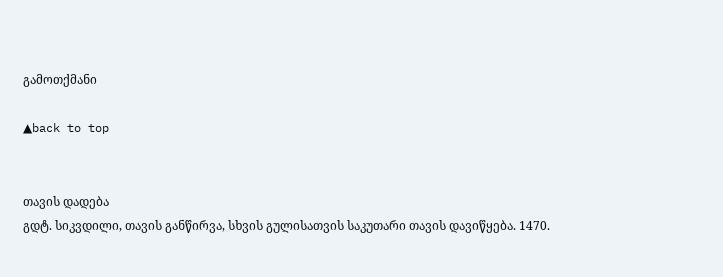გამოთქმანი

▲back to top


თავის დადება
გდტ. სიკვდილი, თავის განწირვა, სხვის გულისათვის საკუთარი თავის დავიწყება. 1470.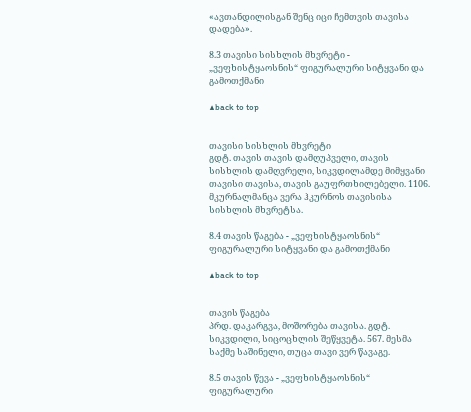«ავთანდილისგან შენც იცი ჩემთვის თავისა დადება».

8.3 თავისი სისხლის მხვრეტი - „ვეფხისტყაოსნის“ ფიგურალური სიტყვანი და გამოთქმანი

▲back to top


თავისი სისხლის მხვრეტი
გდტ. თავის თავის დამღუპველი, თავის სისხლის დამღვრელი, სიკვდილამდე მიმყვანი თავისი თავისა, თავის გაუფრთხილებელი. 1106. მკურნალმანცა ვერა ჰკურნოს თავისისა სისხლის მხვრეტსა.

8.4 თავის წაგება - „ვეფხისტყაოსნის“ ფიგურალური სიტყვანი და გამოთქმანი

▲back to top


თავის წაგება
პრდ. დაკარგვა, მოშორება თავისა. გდტ. სიკვდილი, სიცოცხლის შეწყვეტა. 567. მესმა საქმე საშინელი, თუცა თავი ვერ წავაგე.

8.5 თავის წევა - „ვეფხისტყაოსნის“ ფიგურალური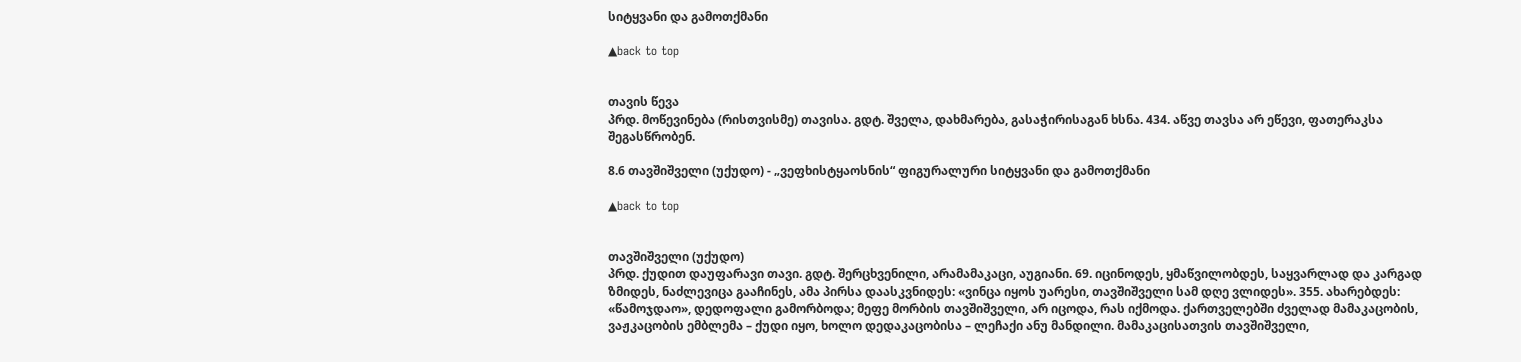სიტყვანი და გამოთქმანი

▲back to top


თავის წევა
პრდ. მოწევინება (რისთვისმე) თავისა. გდტ. შველა, დახმარება, გასაჭირისაგან ხსნა. 434. აწვე თავსა არ ეწევი, ფათერაკსა შეგასწრობენ.

8.6 თავშიშველი (უქუდო) - „ვეფხისტყაოსნის“ ფიგურალური სიტყვანი და გამოთქმანი

▲back to top


თავშიშველი (უქუდო)
პრდ. ქუდით დაუფარავი თავი. გდტ. შერცხვენილი, არამამაკაცი, აუგიანი. 69. იცინოდეს, ყმაწვილობდეს, საყვარლად და კარგად ზმიდეს, ნაძლევიცა გააჩინეს, ამა პირსა დაასკვნიდეს: «ვინცა იყოს უარესი, თავშიშველი სამ დღე ვლიდეს». 355. ახარებდეს: «წამოჯდაო», დედოფალი გამორბოდა; მეფე მორბის თავშიშველი, არ იცოდა, რას იქმოდა. ქართველებში ძველად მამაკაცობის, ვაჟკაცობის ემბლემა – ქუდი იყო, ხოლო დედაკაცობისა – ლეჩაქი ანუ მანდილი. მამაკაცისათვის თავშიშველი,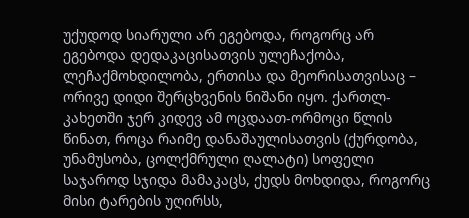უქუდოდ სიარული არ ეგებოდა, როგორც არ ეგებოდა დედაკაცისათვის ულეჩაქობა, ლეჩაქმოხდილობა, ერთისა და მეორისათვისაც – ორივე დიდი შერცხვენის ნიშანი იყო. ქართლ-კახეთში ჯერ კიდევ ამ ოცდაათ-ორმოცი წლის წინათ, როცა რაიმე დანაშაულისათვის (ქურდობა, უნამუსობა, ცოლქმრული ღალატი) სოფელი საჯაროდ სჯიდა მამაკაცს, ქუდს მოხდიდა, როგორც მისი ტარების უღირსს,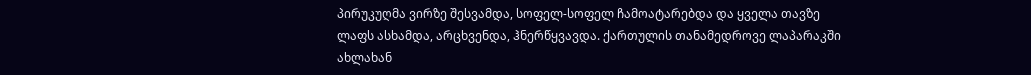პირუკუღმა ვირზე შესვამდა, სოფელ-სოფელ ჩამოატარებდა და ყველა თავზე ლაფს ასხამდა, არცხვენდა, ჰნერწყვავდა. ქართულის თანამედროვე ლაპარაკში ახლახან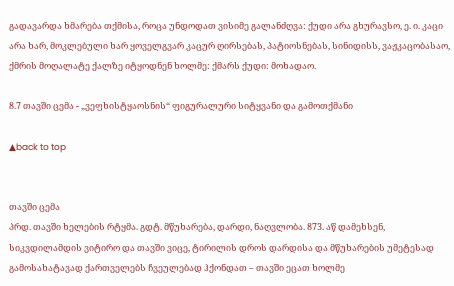გადავარდა ხმარება თქმისა, როცა უნდოდათ ვისიმე გალანძღვა: ქუდი არა გხურავსო, ე. ი. კაცი არა ხარ, მოკლებული ხარ ყოველგვარ კაცურ ღირსებას, პატიოსნებას, სინიდისს, ვაჟკაცობასაო, ქმრის მოღალატე ქალზე იტყოდნენ ხოლმე: ქმარს ქუდი: მოხადაო.

8.7 თავში ცემა - „ვეფხისტყაოსნის“ ფიგურალური სიტყვანი და გამოთქმანი

▲back to top


თავში ცემა
პრდ. თავში ხელების რტყმა. გდტ. მწუხარება, დარდი, ნაღვლობა. 873. აწ დამეხსენ, სიკვდილამდის ვიტირო და თავში ვიცე, ტირილის დროს დარდისა და მწუხარების უმეტესად გამოსახატავად ქართველებს ჩვეულებად ჰქონდათ – თავში ეცათ ხოლმე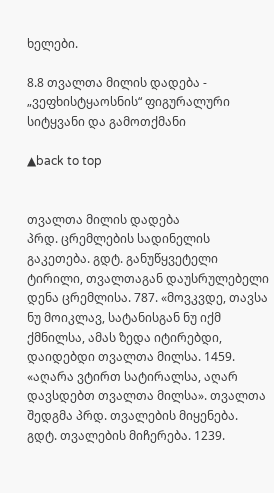ხელები.

8.8 თვალთა მილის დადება - „ვეფხისტყაოსნის“ ფიგურალური სიტყვანი და გამოთქმანი

▲back to top


თვალთა მილის დადება
პრდ. ცრემლების სადინელის გაკეთება. გდტ. განუწყვეტელი ტირილი, თვალთაგან დაუსრულებელი დენა ცრემლისა. 787. «მოვკვდე, თავსა ნუ მოიკლავ, სატანისგან ნუ იქმ ქმნილსა, ამას ზედა იტირებდი, დაიდებდი თვალთა მილსა. 1459. «აღარა ვტირთ სატირალსა, აღარ დავსდებთ თვალთა მილსა». თვალთა შედგმა პრდ. თვალების მიყენება. გდტ. თვალების მიჩერება. 1239.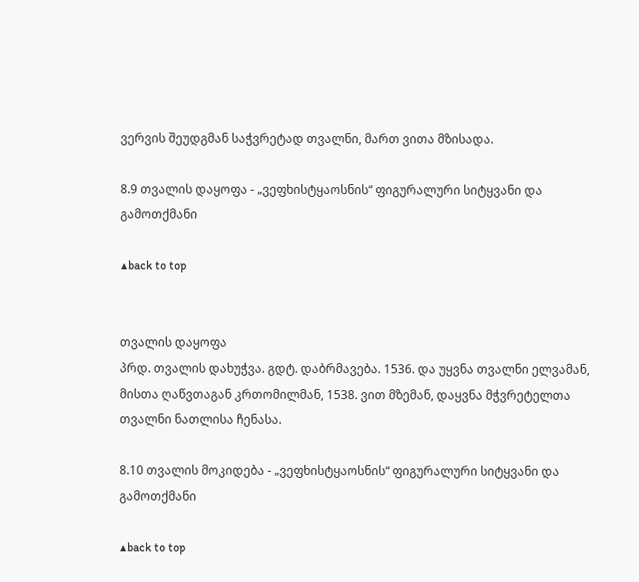ვერვის შეუდგმან საჭვრეტად თვალნი, მართ ვითა მზისადა.

8.9 თვალის დაყოფა - „ვეფხისტყაოსნის“ ფიგურალური სიტყვანი და გამოთქმანი

▲back to top


თვალის დაყოფა
პრდ. თვალის დახუჭვა. გდტ. დაბრმავება. 1536. და უყვნა თვალნი ელვამან, მისთა ღაწვთაგან კრთომილმან, 1538. ვით მზემან, დაყვნა მჭვრეტელთა თვალნი ნათლისა ჩენასა.

8.10 თვალის მოკიდება - „ვეფხისტყაოსნის“ ფიგურალური სიტყვანი და გამოთქმანი

▲back to top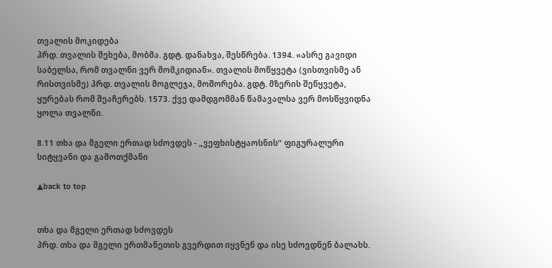თვალის მოკიდება
პრდ. თვალის შეხება, მობმა. გდტ. დანახვა, შესწრება. 1394. «ასრე გავიდი საბელსა, რომ თვალნი ვერ მომკიდიან». თვალის მოწყვეტა (ვისთვისმე ან რისთვისმე) პრდ. თვალის მოგლეჯა, მოშორება. გდტ. მზერის შეწყვეტა, ყურებას რომ შეაჩერებს. 1573. ქვე დამდგომმან წამავალსა ვერ მოსწყვიდნა ყოლა თვალნი.

8.11 თხა და მგელი ერთად სძოვდეს - „ვეფხისტყაოსნის“ ფიგურალური სიტყვანი და გამოთქმანი

▲back to top


თხა და მგელი ერთად სძოვდეს
პრდ. თხა და მგელი ერთმანეთის გვერდით იყვნენ და ისე სძოვდნენ ბალახს.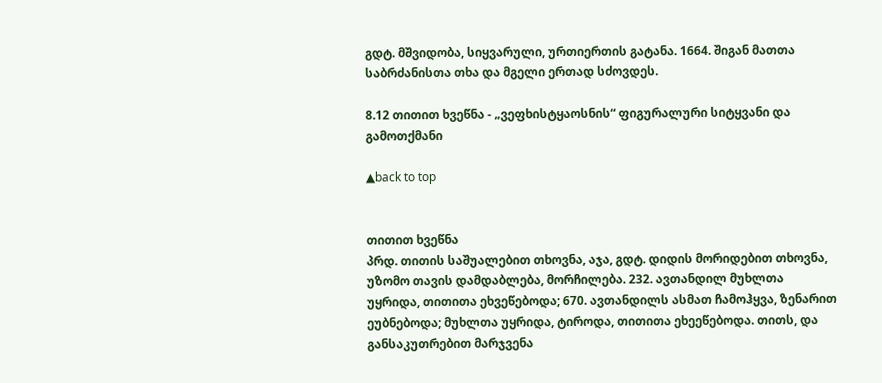გდტ. მშვიდობა, სიყვარული, ურთიერთის გატანა. 1664. შიგან მათთა საბრძანისთა თხა და მგელი ერთად სძოვდეს.

8.12 თითით ხვეწნა - „ვეფხისტყაოსნის“ ფიგურალური სიტყვანი და გამოთქმანი

▲back to top


თითით ხვეწნა
პრდ. თითის საშუალებით თხოვნა, აჯა, გდტ. დიდის მორიდებით თხოვნა, უზომო თავის დამდაბლება, მორჩილება. 232. ავთანდილ მუხლთა უყრიდა, თითითა ეხვეწებოდა; 670. ავთანდილს ასმათ ჩამოჰყვა, ზენარით ეუბნებოდა; მუხლთა უყრიდა, ტიროდა, თითითა ეხეეწებოდა. თითს, და განსაკუთრებით მარჯვენა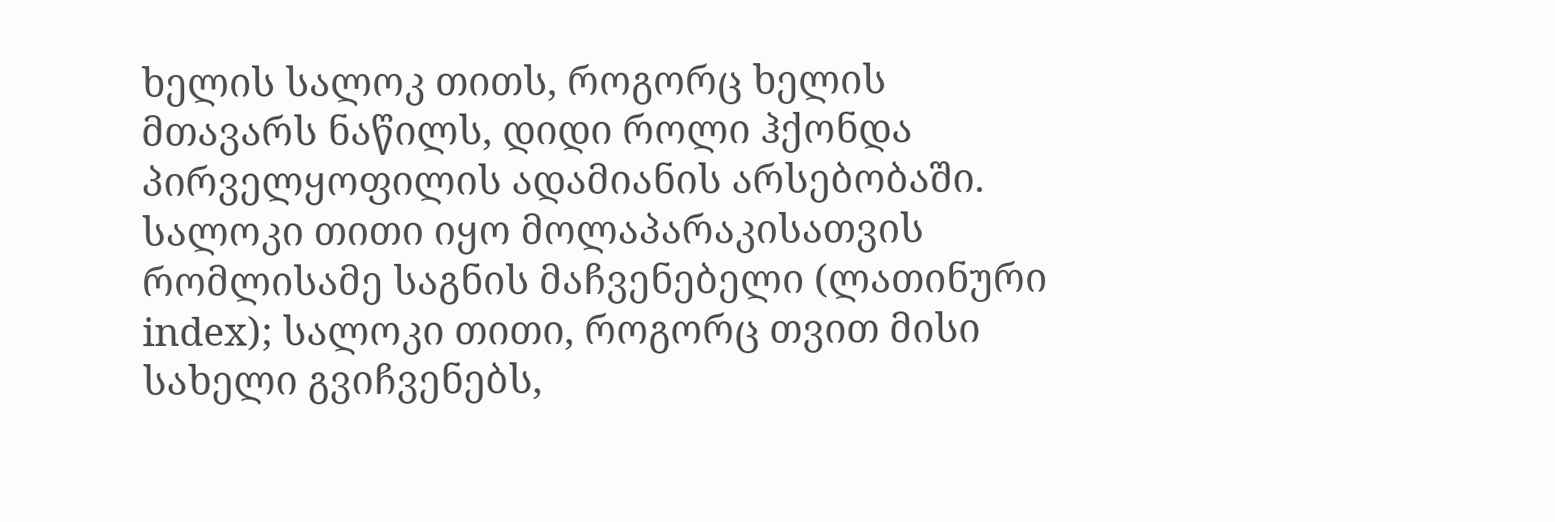ხელის სალოკ თითს, როგორც ხელის მთავარს ნაწილს, დიდი როლი ჰქონდა პირველყოფილის ადამიანის არსებობაში. სალოკი თითი იყო მოლაპარაკისათვის რომლისამე საგნის მაჩვენებელი (ლათინური index); სალოკი თითი, როგორც თვით მისი სახელი გვიჩვენებს,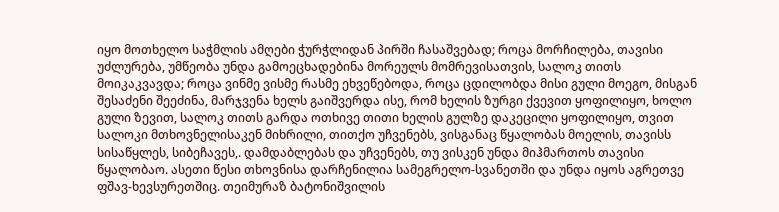იყო მოთხელო საჭმლის ამღები ჭურჭლიდან პირში ჩასაშვებად; როცა მორჩილება, თავისი უძლურება, უმწეობა უნდა გამოეცხადებინა მორეულს მომრევისათვის, სალოკ თითს მოიკაკვავდა; როცა ვინმე ვისმე რასმე ეხვეწებოდა, როცა ცდილობდა მისი გული მოეგო, მისგან შესაძენი შეეძინა, მარჯვენა ხელს გაიშვერდა ისე, რომ ხელის ზურგი ქვევით ყოფილიყო, ხოლო გული ზევით, სალოკ თითს გარდა ოთხივე თითი ხელის გულზე დაკეცილი ყოფილიყო, თვით სალოკი მთხოვნელისაკენ მიხრილი, თითქო უჩვენებს, ვისგანაც წყალობას მოელის, თავისს სისაწყლეს, სიბეჩავეს,. დამდაბლებას და უჩვენებს, თუ ვისკენ უნდა მიჰმართოს თავისი წყალობაო. ასეთი წესი თხოვნისა დარჩენილია სამეგრელო-სვანეთში და უნდა იყოს აგრეთვე ფშავ-ხევსურეთშიც. თეიმურაზ ბატონიშვილის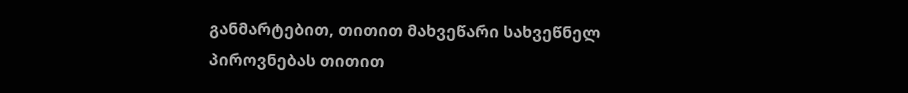განმარტებით, თითით მახვეწარი სახვეწნელ პიროვნებას თითით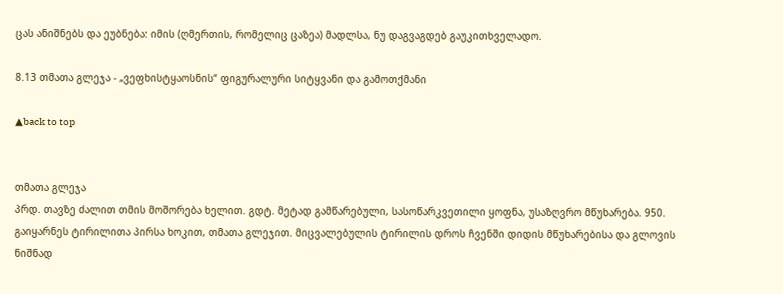ცას ანიშნებს და ეუბნება: იმის (ღმერთის, რომელიც ცაზეა) მადლსა, ნუ დაგვაგდებ გაუკითხველადო.

8.13 თმათა გლეჯა - „ვეფხისტყაოსნის“ ფიგურალური სიტყვანი და გამოთქმანი

▲back to top


თმათა გლეჯა
პრდ. თავზე ძალით თმის მოშორება ხელით. გდტ. მეტად გამწარებული, სასოწარკვეთილი ყოფნა, უსაზღვრო მწუხარება. 950. გაიყარნეს ტირილითა პირსა ხოკით, თმათა გლეჯით. მიცვალებულის ტირილის დროს ჩვენში დიდის მწუხარებისა და გლოვის ნიშნად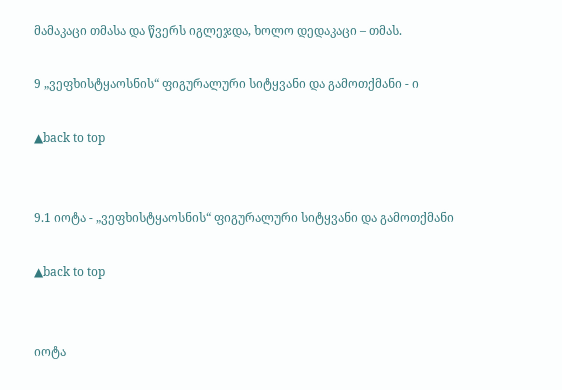მამაკაცი თმასა და წვერს იგლეჯდა, ხოლო დედაკაცი – თმას.

9 „ვეფხისტყაოსნის“ ფიგურალური სიტყვანი და გამოთქმანი - ი

▲back to top


9.1 იოტა - „ვეფხისტყაოსნის“ ფიგურალური სიტყვანი და გამოთქმანი

▲back to top


იოტა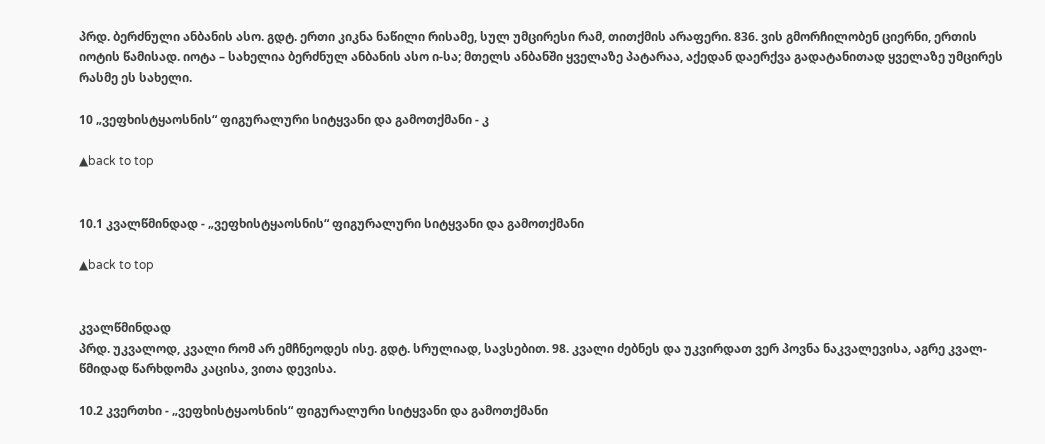პრდ. ბერძნული ანბანის ასო. გდტ. ერთი კიკნა ნაწილი რისამე, სულ უმცირესი რამ, თითქმის არაფერი. 836. ვის გმორჩილობენ ციერნი, ერთის იოტის წამისად. იოტა – სახელია ბერძნულ ანბანის ასო ი-სა; მთელს ანბანში ყველაზე პატარაა, აქედან დაერქვა გადატანითად ყველაზე უმცირეს რასმე ეს სახელი.

10 „ვეფხისტყაოსნის“ ფიგურალური სიტყვანი და გამოთქმანი - კ

▲back to top


10.1 კვალწმინდად - „ვეფხისტყაოსნის“ ფიგურალური სიტყვანი და გამოთქმანი

▲back to top


კვალწმინდად
პრდ. უკვალოდ, კვალი რომ არ ემჩნეოდეს ისე. გდტ. სრულიად, სავსებით. 98. კვალი ძებნეს და უკვირდათ ვერ პოვნა ნაკვალევისა, აგრე კვალ-წმიდად წარხდომა კაცისა, ვითა დევისა.

10.2 კვერთხი - „ვეფხისტყაოსნის“ ფიგურალური სიტყვანი და გამოთქმანი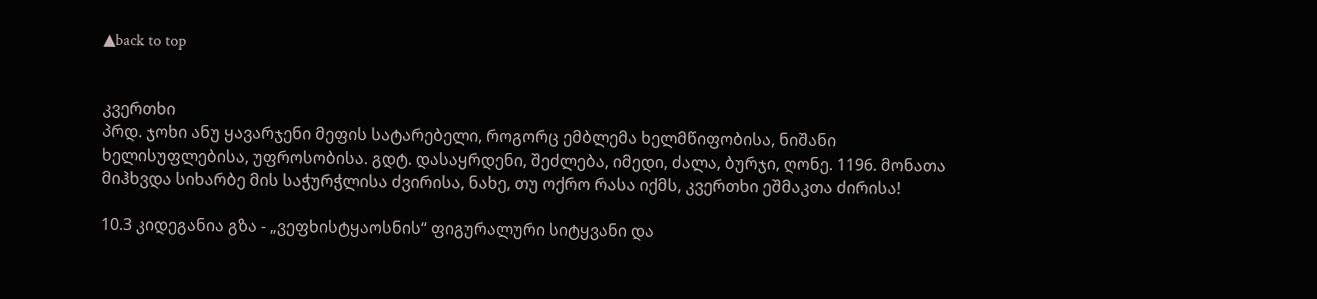▲back to top


კვერთხი
პრდ. ჯოხი ანუ ყავარჯენი მეფის სატარებელი, როგორც ემბლემა ხელმწიფობისა, ნიშანი ხელისუფლებისა, უფროსობისა. გდტ. დასაყრდენი, შეძლება, იმედი, ძალა, ბურჯი, ღონე. 1196. მონათა მიჰხვდა სიხარბე მის საჭურჭლისა ძვირისა, ნახე, თუ ოქრო რასა იქმს, კვერთხი ეშმაკთა ძირისა!

10.3 კიდეგანია გზა - „ვეფხისტყაოსნის“ ფიგურალური სიტყვანი და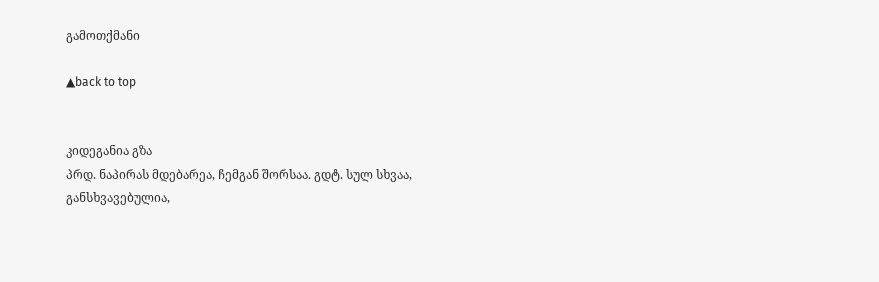გამოთქმანი

▲back to top


კიდეგანია გზა
პრდ. ნაპირას მდებარეა, ჩემგან შორსაა. გდტ. სულ სხვაა, განსხვავებულია,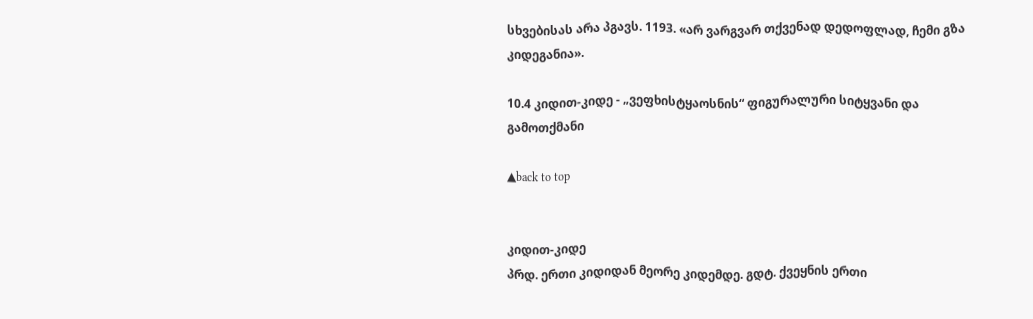სხვებისას არა პგავს. 1193. «არ ვარგვარ თქვენად დედოფლად, ჩემი გზა კიდეგანია».

10.4 კიდით-კიდე - „ვეფხისტყაოსნის“ ფიგურალური სიტყვანი და გამოთქმანი

▲back to top


კიდით-კიდე
პრდ. ერთი კიდიდან მეორე კიდემდე. გდტ. ქვეყნის ერთი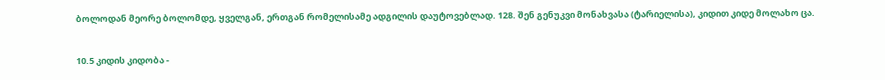ბოლოდან მეორე ბოლომდე, ყველგან, ერთგან რომელისამე ადგილის დაუტოვებლად. 128. შენ გენუკვი მონახვასა (ტარიელისა), კიდით კიდე მოლახო ცა.

10.5 კიდის კიდობა -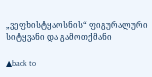„ვეფხისტყაოსნის“ ფიგურალური სიტყვანი და გამოთქმანი

▲back to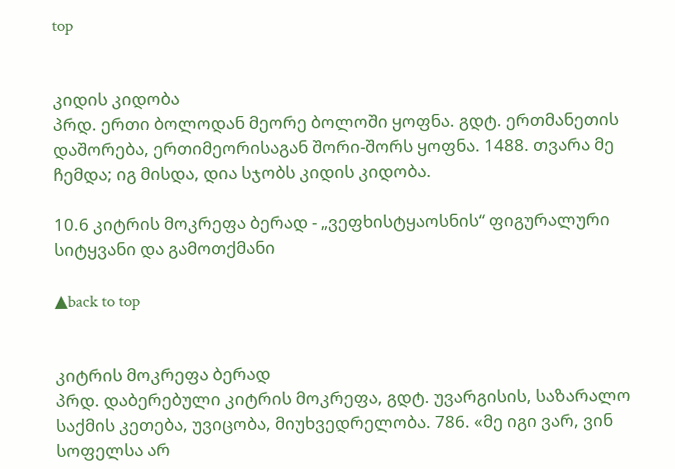top


კიდის კიდობა
პრდ. ერთი ბოლოდან მეორე ბოლოში ყოფნა. გდტ. ერთმანეთის დაშორება, ერთიმეორისაგან შორი-შორს ყოფნა. 1488. თვარა მე ჩემდა; იგ მისდა, დია სჯობს კიდის კიდობა.

10.6 კიტრის მოკრეფა ბერად - „ვეფხისტყაოსნის“ ფიგურალური სიტყვანი და გამოთქმანი

▲back to top


კიტრის მოკრეფა ბერად
პრდ. დაბერებული კიტრის მოკრეფა, გდტ. უვარგისის, საზარალო საქმის კეთება, უვიცობა, მიუხვედრელობა. 786. «მე იგი ვარ, ვინ სოფელსა არ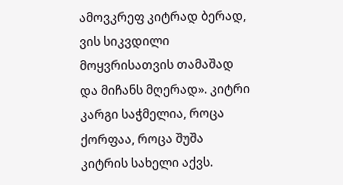ამოვკრეფ კიტრად ბერად, ვის სიკვდილი მოყვრისათვის თამაშად და მიჩანს მღერად». კიტრი კარგი საჭმელია, როცა ქორფაა, როცა შუშა კიტრის სახელი აქვს.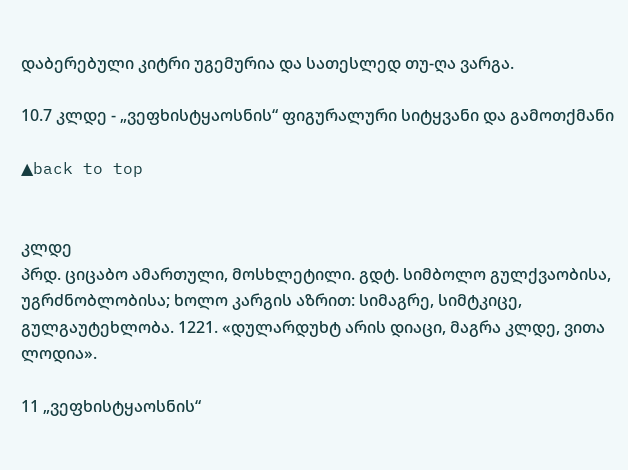დაბერებული კიტრი უგემურია და სათესლედ თუ-ღა ვარგა.

10.7 კლდე - „ვეფხისტყაოსნის“ ფიგურალური სიტყვანი და გამოთქმანი

▲back to top


კლდე
პრდ. ციცაბო ამართული, მოსხლეტილი. გდტ. სიმბოლო გულქვაობისა, უგრძნობლობისა; ხოლო კარგის აზრით: სიმაგრე, სიმტკიცე, გულგაუტეხლობა. 1221. «დულარდუხტ არის დიაცი, მაგრა კლდე, ვითა ლოდია».

11 „ვეფხისტყაოსნის“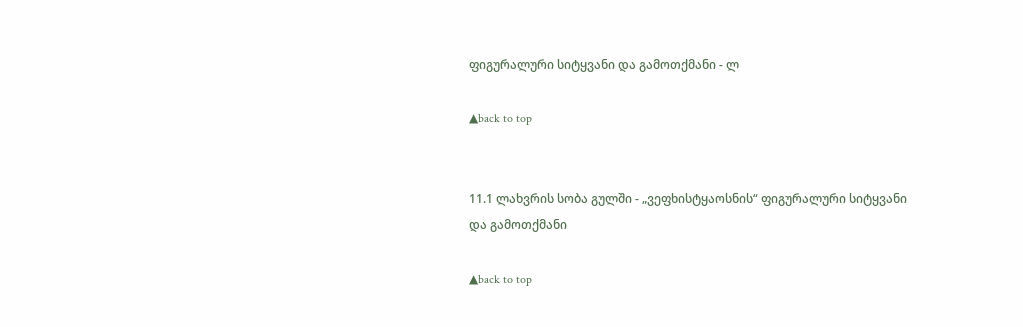ფიგურალური სიტყვანი და გამოთქმანი - ლ

▲back to top


11.1 ლახვრის სობა გულში - „ვეფხისტყაოსნის“ ფიგურალური სიტყვანი და გამოთქმანი

▲back to top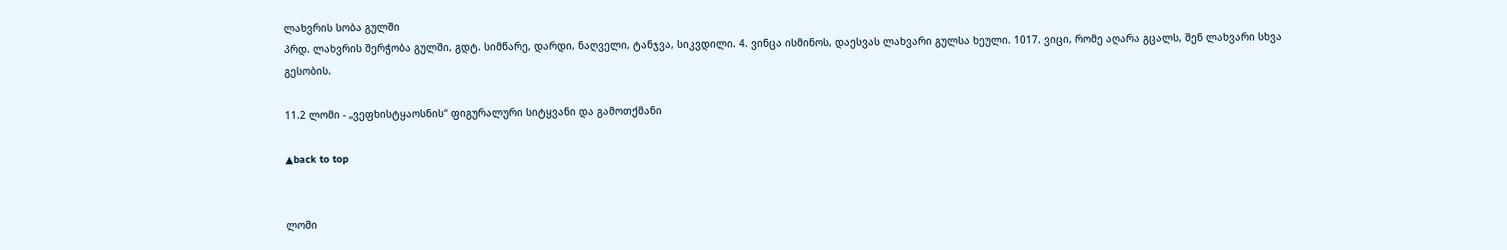ლახვრის სობა გულში
პრდ. ლახვრის შერჭობა გულში, გდტ. სიმწარე, დარდი, ნაღველი, ტანჯვა, სიკვდილი. 4. ვინცა ისმინოს, დაესვას ლახვარი გულსა ხეული. 1017. ვიცი, რომე აღარა გცალს, შენ ლახვარი სხვა გესობის.

11.2 ლომი - „ვეფხისტყაოსნის“ ფიგურალური სიტყვანი და გამოთქმანი

▲back to top


ლომი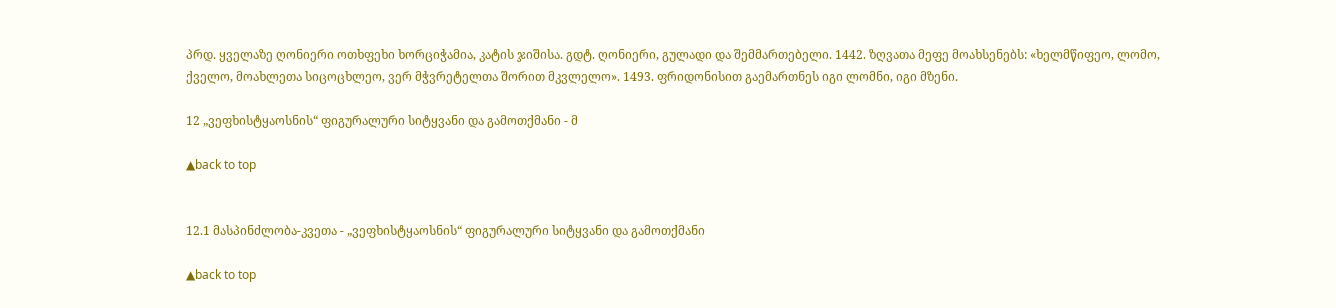პრდ. ყველაზე ღონიერი ოთხფეხი ხორციჭამია, კატის ჯიშისა. გდტ. ღონიერი, გულადი და შემმართებელი. 1442. ზღვათა მეფე მოახსენებს: «ხელმწიფეო, ლომო, ქველო, მოახლეთა სიცოცხლეო, ვერ მჭვრეტელთა შორით მკვლელო». 1493. ფრიდონისით გაემართნეს იგი ლომნი, იგი მზენი.

12 „ვეფხისტყაოსნის“ ფიგურალური სიტყვანი და გამოთქმანი - მ

▲back to top


12.1 მასპინძლობა-კვეთა - „ვეფხისტყაოსნის“ ფიგურალური სიტყვანი და გამოთქმანი

▲back to top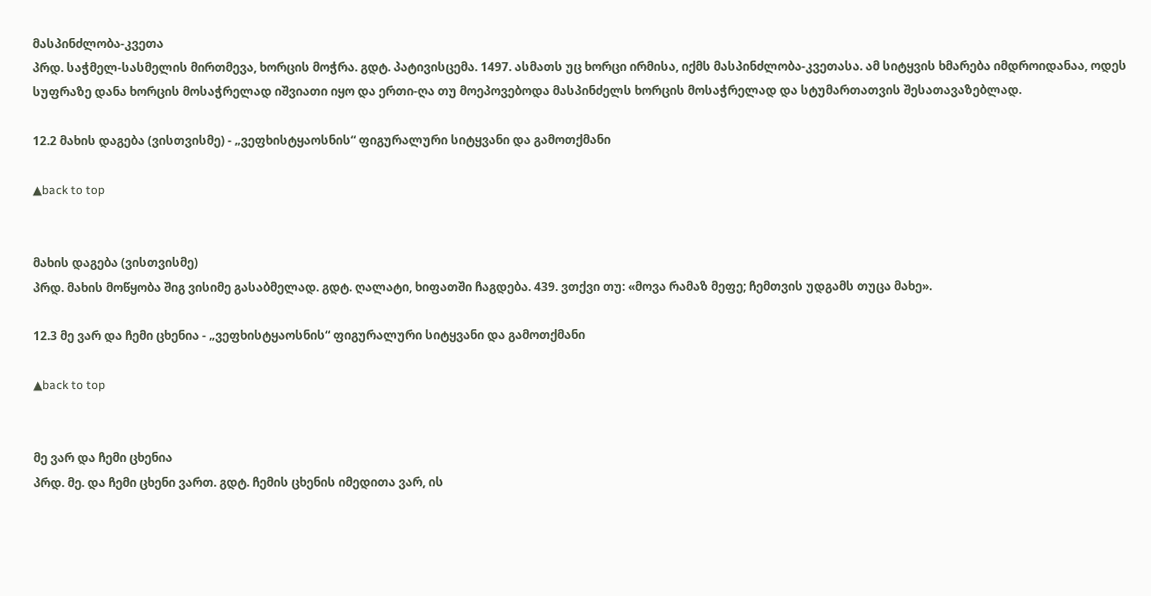მასპინძლობა-კვეთა
პრდ. საჭმელ-სასმელის მირთმევა, ხორცის მოჭრა. გდტ. პატივისცემა. 1497. ასმათს უც ხორცი ირმისა, იქმს მასპინძლობა-კვეთასა. ამ სიტყვის ხმარება იმდროიდანაა, ოდეს სუფრაზე დანა ხორცის მოსაჭრელად იშვიათი იყო და ერთი-ღა თუ მოეპოვებოდა მასპინძელს ხორცის მოსაჭრელად და სტუმართათვის შესათავაზებლად.

12.2 მახის დაგება (ვისთვისმე) - „ვეფხისტყაოსნის“ ფიგურალური სიტყვანი და გამოთქმანი

▲back to top


მახის დაგება (ვისთვისმე)
პრდ. მახის მოწყობა შიგ ვისიმე გასაბმელად. გდტ. ღალატი, ხიფათში ჩაგდება. 439. ვთქვი თუ: «მოვა რამაზ მეფე; ჩემთვის უდგამს თუცა მახე».

12.3 მე ვარ და ჩემი ცხენია - „ვეფხისტყაოსნის“ ფიგურალური სიტყვანი და გამოთქმანი

▲back to top


მე ვარ და ჩემი ცხენია
პრდ. მე. და ჩემი ცხენი ვართ. გდტ. ჩემის ცხენის იმედითა ვარ, ის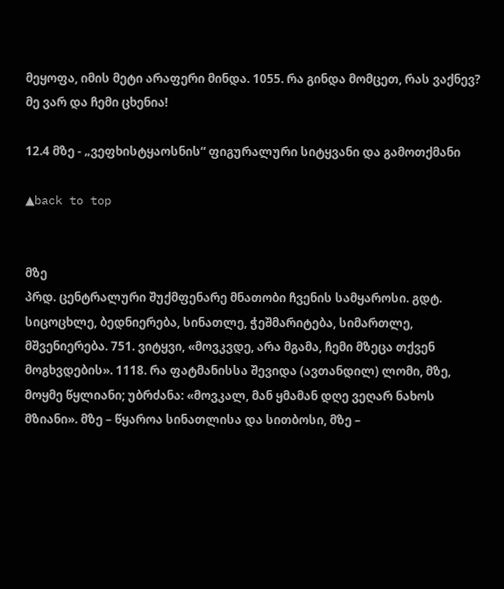მეყოფა, იმის მეტი არაფერი მინდა. 1055. რა გინდა მომცეთ, რას ვაქნევ? მე ვარ და ჩემი ცხენია!

12.4 მზე - „ვეფხისტყაოსნის“ ფიგურალური სიტყვანი და გამოთქმანი

▲back to top


მზე
პრდ. ცენტრალური შუქმფენარე მნათობი ჩვენის სამყაროსი. გდტ. სიცოცხლე, ბედნიერება, სინათლე, ჭეშმარიტება, სიმართლე, მშვენიერება. 751. ვიტყვი, «მოვკვდე, არა მგამა, ჩემი მზეცა თქვენ მოგხვდების». 1118. რა ფატმანისსა შევიდა (ავთანდილ) ლომი, მზე, მოყმე წყლიანი; უბრძანა: «მოვკალ, მან ყმამან დღე ვეღარ ნახოს მზიანი». მზე – წყაროა სინათლისა და სითბოსი, მზე –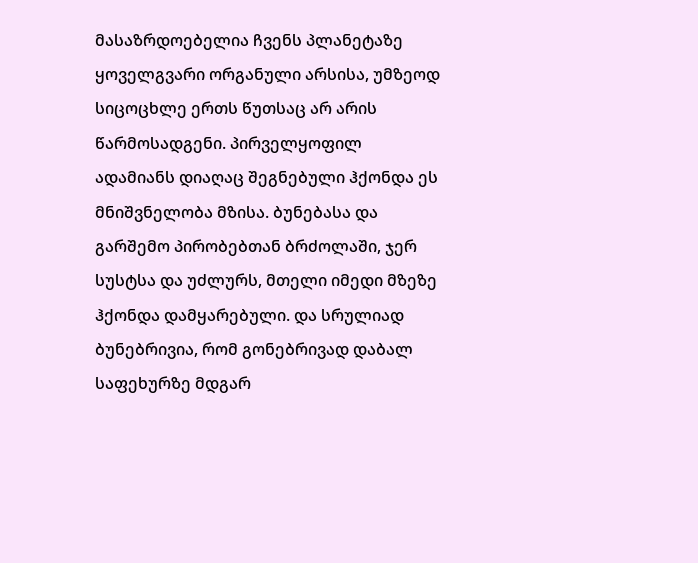მასაზრდოებელია ჩვენს პლანეტაზე ყოველგვარი ორგანული არსისა, უმზეოდ სიცოცხლე ერთს წუთსაც არ არის წარმოსადგენი. პირველყოფილ ადამიანს დიაღაც შეგნებული ჰქონდა ეს მნიშვნელობა მზისა. ბუნებასა და გარშემო პირობებთან ბრძოლაში, ჯერ სუსტსა და უძლურს, მთელი იმედი მზეზე ჰქონდა დამყარებული. და სრულიად ბუნებრივია, რომ გონებრივად დაბალ საფეხურზე მდგარ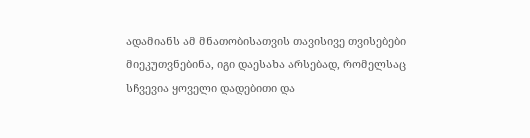ადამიანს ამ მნათობისათვის თავისივე თვისებები მიეკუთვნებინა, იგი დაესახა არსებად, რომელსაც სჩვევია ყოველი დადებითი და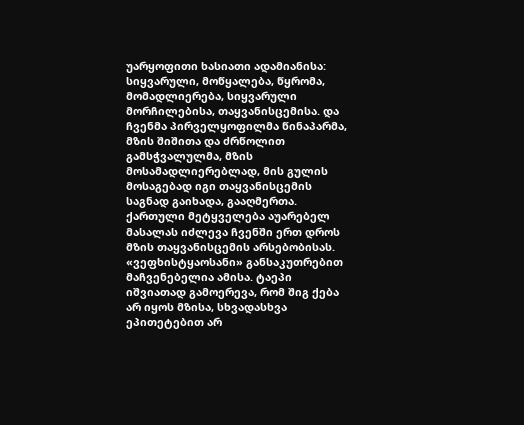უარყოფითი ხასიათი ადამიანისა: სიყვარული, მოწყალება, წყრომა, მომადლიერება, სიყვარული მორჩილებისა, თაყვანისცემისა. და ჩვენმა პირველყოფილმა წინაპარმა, მზის შიშითა და ძრწოლით გამსჭვალულმა, მზის მოსამადლიერებლად, მის გულის მოსაგებად იგი თაყვანისცემის საგნად გაიხადა, გააღმერთა. ქართული მეტყველება აუარებელ მასალას იძლევა ჩვენში ერთ დროს მზის თაყვანისცემის არსებობისას. «ვეფხისტყაოსანი» განსაკუთრებით მაჩვენებელია ამისა. ტაეპი იშვიათად გამოერევა, რომ შიგ ქება არ იყოს მზისა, სხვადასხვა ეპითეტებით არ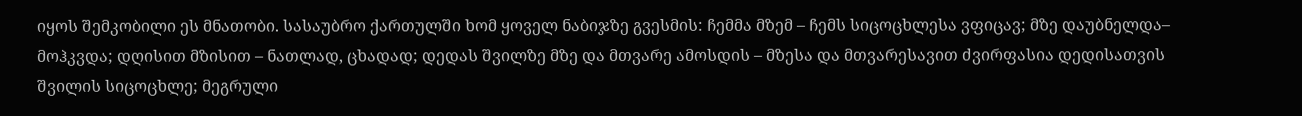იყოს შემკობილი ეს მნათობი. სასაუბრო ქართულში ხომ ყოველ ნაბიჯზე გვესმის: ჩემმა მზემ – ჩემს სიცოცხლესა ვფიცავ; მზე დაუბნელდა– მოჰკვდა; დღისით მზისით – ნათლად, ცხადად; დედას შვილზე მზე და მთვარე ამოსდის – მზესა და მთვარესავით ძვირფასია დედისათვის შვილის სიცოცხლე; მეგრული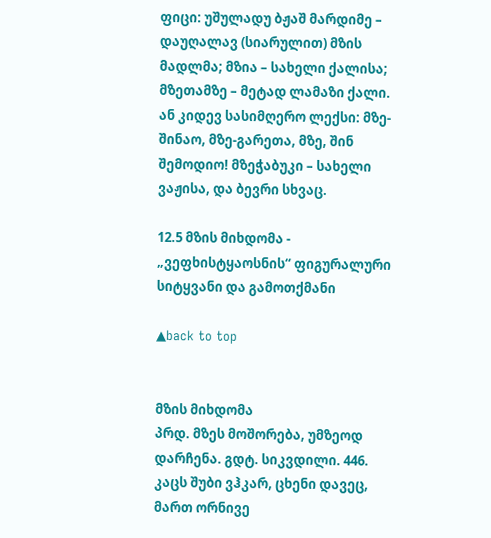ფიცი: უშულადუ ბჟაშ მარდიმე – დაუღალავ (სიარულით) მზის მადლმა; მზია – სახელი ქალისა; მზეთამზე – მეტად ლამაზი ქალი. ან კიდევ სასიმღერო ლექსი: მზე-შინაო, მზე-გარეთა, მზე, შინ შემოდიო! მზეჭაბუკი – სახელი ვაჟისა, და ბევრი სხვაც.

12.5 მზის მიხდომა - „ვეფხისტყაოსნის“ ფიგურალური სიტყვანი და გამოთქმანი

▲back to top


მზის მიხდომა
პრდ. მზეს მოშორება, უმზეოდ დარჩენა. გდტ. სიკვდილი. 446. კაცს შუბი ვჰკარ, ცხენი დავეც, მართ ორნივე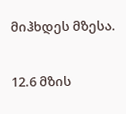მიჰხდეს მზესა.

12.6 მზის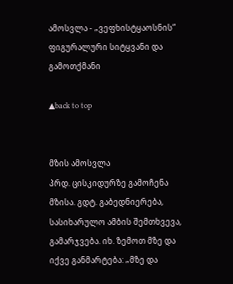ამოსვლა - „ვეფხისტყაოსნის“ ფიგურალური სიტყვანი და გამოთქმანი

▲back to top


მზის ამოსვლა
პრდ. ცისკიდურზე გამოჩენა მზისა. გდტ. გაბედნიერება, სასიხარულო ამბის შემთხვევა, გამარჯვება. იხ. ზემოთ მზე და იქვე განმარტება: „მზე და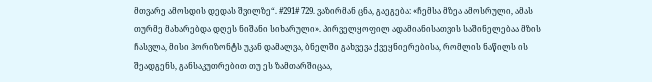მთვარე ამოსდის დედას შვილზე“. #291# 729. ვაზირმან ცნა, გაეგება: «ჩემსა მზეა ამოსრული, ამას თურმე მახარებდა დღეს ნიშანი სიხარული». პირველყოფილ ადამიანისათვის საშინელებაა მზის ჩასვლა, მისი ჰორიზონტს უკან დამალვა, ბნელში გახვევა ქვეყნიერებისა, რომლის ნაწილს ის შეადგენს, განსაკუთრებით თუ ეს ზამთარშიცაა,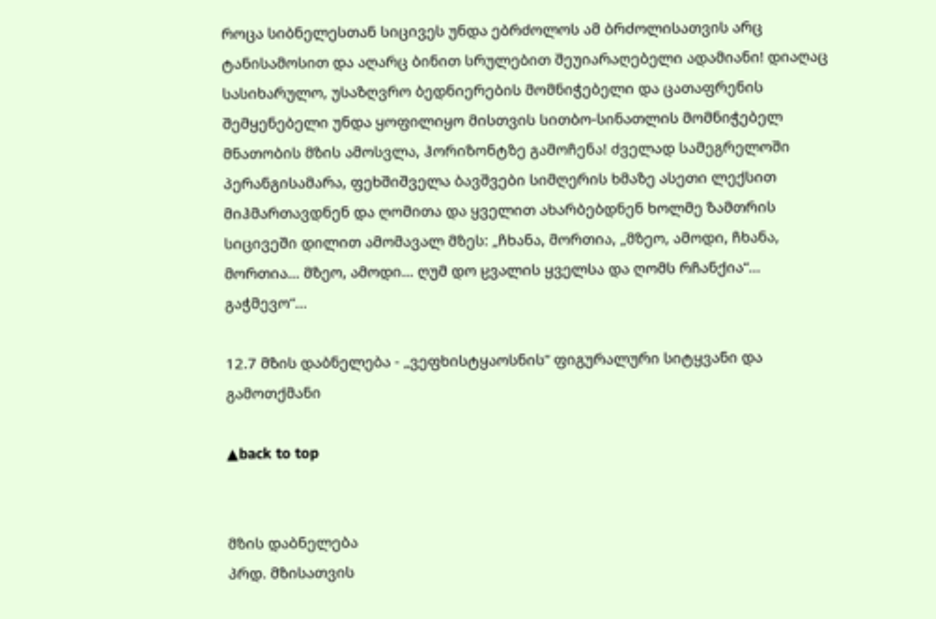როცა სიბნელესთან სიცივეს უნდა ებრძოლოს ამ ბრძოლისათვის არც ტანისამოსით და აღარც ბინით სრულებით შეუიარაღებელი ადამიანი! დიაღაც სასიხარულო, უსაზღვრო ბედნიერების მომნიჭებელი და ცათაფრენის შემყენებელი უნდა ყოფილიყო მისთვის სითბო-სინათლის მომნიჭებელ მნათობის მზის ამოსვლა, ჰორიზონტზე გამოჩენა! ძველად სამეგრელოში პერანგისამარა, ფეხშიშველა ბავშვები სიმღერის ხმაზე ასეთი ლექსით მიჰმართავდნენ და ღომითა და ყველით ახარბებდნენ ხოლმე ზამთრის სიცივეში დილით ამომავალ მზეს: „ჩხანა, მორთია, „მზეო, ამოდი, ჩხანა, მორთია... მზეო, ამოდი... ღუმ დო ჸვალის ყველსა და ღომს რჩანქია“... გაჭმევო“...

12.7 მზის დაბნელება - „ვეფხისტყაოსნის“ ფიგურალური სიტყვანი და გამოთქმანი

▲back to top


მზის დაბნელება
პრდ. მზისათვის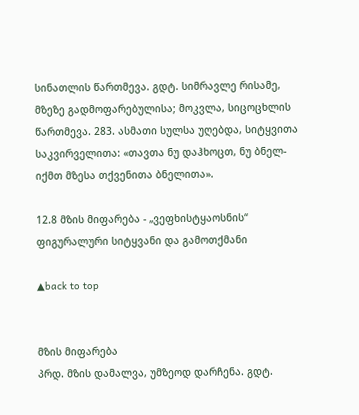სინათლის წართმევა. გდტ. სიმრავლე რისამე, მზეზე გადმოფარებულისა; მოკვლა, სიცოცხლის წართმევა. 283. ასმათი სულსა უღებდა, სიტყვითა საკვირველითა: «თავთა ნუ დაჰხოცთ, ნუ ბნელ-იქმთ მზესა თქვენითა ბნელითა».

12.8 მზის მიფარება - „ვეფხისტყაოსნის“ ფიგურალური სიტყვანი და გამოთქმანი

▲back to top


მზის მიფარება
პრდ. მზის დამალვა, უმზეოდ დარჩენა. გდტ.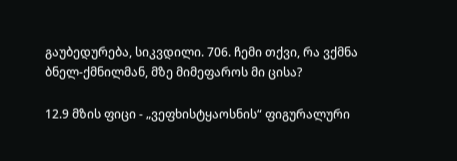გაუბედურება, სიკვდილი. 706. ჩემი თქვი, რა ვქმნა ბნელ-ქმნილმან, მზე მიმეფაროს მი ცისა?

12.9 მზის ფიცი - „ვეფხისტყაოსნის“ ფიგურალური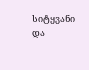სიტყვანი და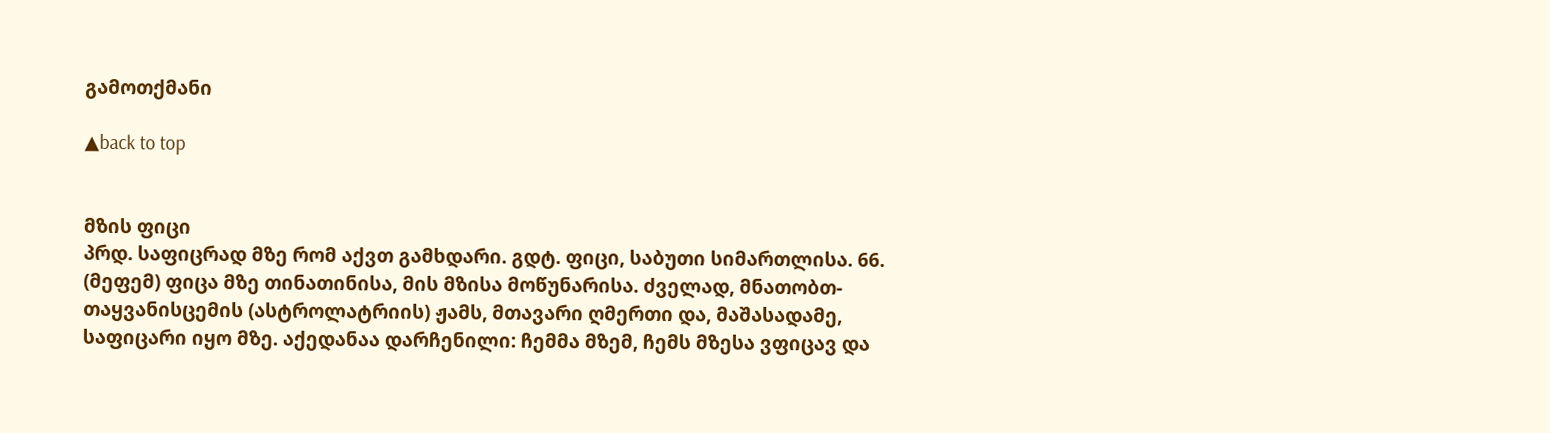გამოთქმანი

▲back to top


მზის ფიცი
პრდ. საფიცრად მზე რომ აქვთ გამხდარი. გდტ. ფიცი, საბუთი სიმართლისა. 66. (მეფემ) ფიცა მზე თინათინისა, მის მზისა მოწუნარისა. ძველად, მნათობთ-თაყვანისცემის (ასტროლატრიის) ჟამს, მთავარი ღმერთი და, მაშასადამე, საფიცარი იყო მზე. აქედანაა დარჩენილი: ჩემმა მზემ, ჩემს მზესა ვფიცავ და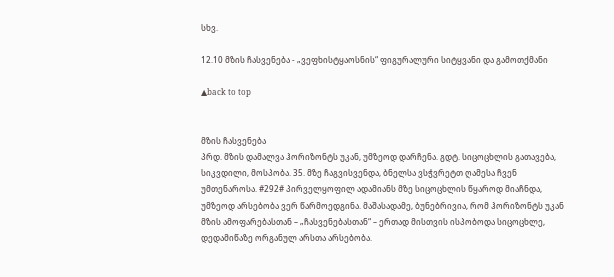სხვ.

12.10 მზის ჩასვენება - „ვეფხისტყაოსნის“ ფიგურალური სიტყვანი და გამოთქმანი

▲back to top


მზის ჩასვენება
პრდ. მზის დამალვა ჰორიზონტს უკან, უმზეოდ დარჩენა. გდტ. სიცოცხლის გათავება, სიკვდილი, მოსპობა. 35. მზე ჩაგვისვენდა, ბნელსა ვსჭვრეტთ ღამესა ჩვენ უმთენაროსა. #292# პირველყოფილ ადამიანს მზე სიცოცხლის წყაროდ მიაჩნდა, უმზეოდ არსებობა ვერ წარმოედგინა. მაშასადამე, ბუნებრივია, რომ ჰორიზონტს უკან მზის ამოფარებასთან – „ჩასვენებასთან“ – ერთად მისთვის ისპობოდა სიცოცხლე, დედამიწაზე ორგანულ არსთა არსებობა.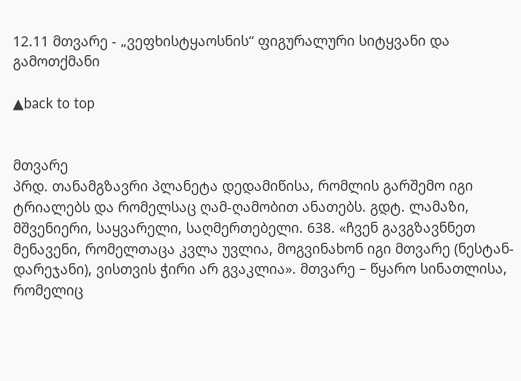12.11 მთვარე - „ვეფხისტყაოსნის“ ფიგურალური სიტყვანი და გამოთქმანი

▲back to top


მთვარე
პრდ. თანამგზავრი პლანეტა დედამიწისა, რომლის გარშემო იგი ტრიალებს და რომელსაც ღამ-ღამობით ანათებს. გდტ. ლამაზი, მშვენიერი, საყვარელი, საღმერთებელი. 638. «ჩვენ გავგზავნნეთ მენავენი, რომელთაცა კვლა უვლია, მოგვინახონ იგი მთვარე (ნესტან-დარეჯანი), ვისთვის ჭირი არ გვაკლია». მთვარე – წყარო სინათლისა, რომელიც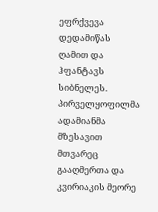ეფრქვევა დედამიწას ღამით და ჰფანტავს სიბნელეს. პირველყოფილმა ადამიანმა მზესავით მთვარეც გააღმერთა და კვირიაკის მეორე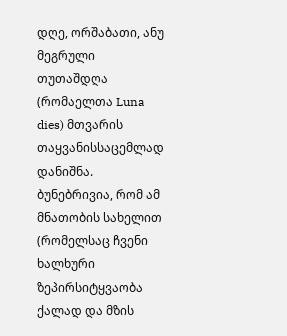დღე, ორშაბათი, ანუ მეგრული თუთაშდღა (რომაელთა Luna dies) მთვარის თაყვანისსაცემლად დანიშნა. ბუნებრივია, რომ ამ მნათობის სახელით (რომელსაც ჩვენი ხალხური ზეპირსიტყვაობა ქალად და მზის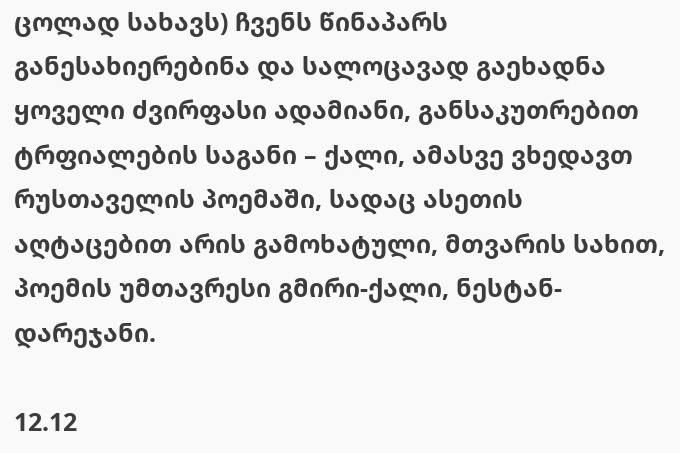ცოლად სახავს) ჩვენს წინაპარს განესახიერებინა და სალოცავად გაეხადნა ყოველი ძვირფასი ადამიანი, განსაკუთრებით ტრფიალების საგანი – ქალი, ამასვე ვხედავთ რუსთაველის პოემაში, სადაც ასეთის აღტაცებით არის გამოხატული, მთვარის სახით, პოემის უმთავრესი გმირი-ქალი, ნესტან-დარეჯანი.

12.12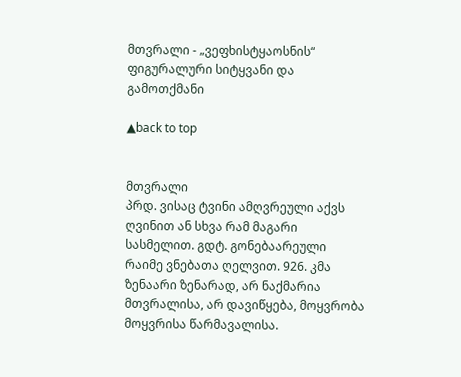მთვრალი - „ვეფხისტყაოსნის“ ფიგურალური სიტყვანი და გამოთქმანი

▲back to top


მთვრალი
პრდ. ვისაც ტვინი ამღვრეული აქვს ღვინით ან სხვა რამ მაგარი სასმელით. გდტ. გონებაარეული რაიმე ვნებათა ღელვით. 926. კმა ზენაარი ზენარად, არ ნაქმარია მთვრალისა, არ დავიწყება, მოყვრობა მოყვრისა წარმავალისა.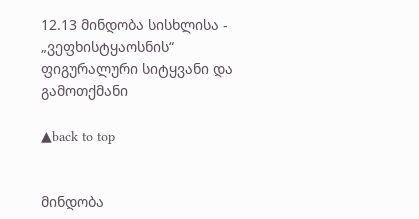12.13 მინდობა სისხლისა - „ვეფხისტყაოსნის“ ფიგურალური სიტყვანი და გამოთქმანი

▲back to top


მინდობა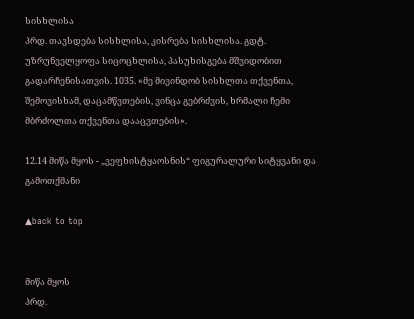სისხლისა
პრდ. თავსდება სისხლისა, კისრება სისხლისა. გდტ. უზრუნველყოფა სიცოცხლისა, პასუხისგება მშვიდობით გადარჩენისათვის. 1035. «მე მივინდობ სისხლთა თქვენთა, შემოვისხამ, დაცამწვთების, ვინცა გებრძვის, ხრმალი ჩემი მბრძოლთა თქვენთა დააცვთების».

12.14 მიწა მყოს - „ვეფხისტყაოსნის“ ფიგურალური სიტყვანი და გამოთქმანი

▲back to top


მიწა მყოს
პრდ.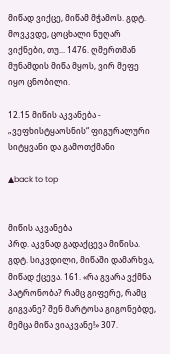მიწად ვიქცე, მიწამ მჭამოს. გდტ. მოვკვდე, ცოცხალი ნუღარ ვიქნები, თუ... 1476. ღმერთმან მუნამდის მიწა მყოს, ვირ მეფე იყო ცნობილი.

12.15 მიწის აკვანება - „ვეფხისტყაოსნის“ ფიგურალური სიტყვანი და გამოთქმანი

▲back to top


მიწის აკვანება
პრდ. აკვნად გადაქცევა მიწისა. გდტ. სიკვდილი, მიწაში დამარხვა, მიწად ქცევა. 161. «რა გვარა ვქმნა პატრონობა? რამც გიფერე, რამც გიგვანე? შენ მარტოსა გიგონებდე, მემცა მიწა ვიაკვანე!» 307.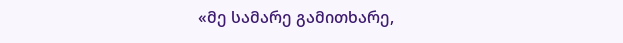«მე სამარე გამითხარე,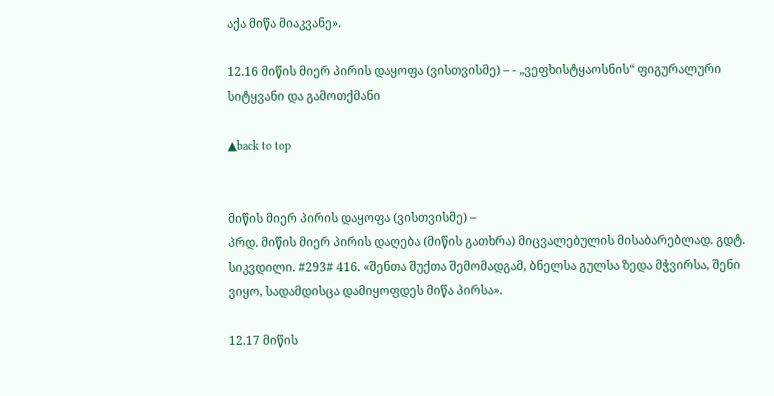აქა მიწა მიაკვანე».

12.16 მიწის მიერ პირის დაყოფა (ვისთვისმე) – - „ვეფხისტყაოსნის“ ფიგურალური სიტყვანი და გამოთქმანი

▲back to top


მიწის მიერ პირის დაყოფა (ვისთვისმე) –
პრდ. მიწის მიერ პირის დაღება (მიწის გათხრა) მიცვალებულის მისაბარებლად. გდტ. სიკვდილი. #293# 416. «შენთა შუქთა შემომადგამ, ბნელსა გულსა ზედა მჭვირსა, შენი ვიყო, სადამდისცა დამიყოფდეს მიწა პირსა».

12.17 მიწის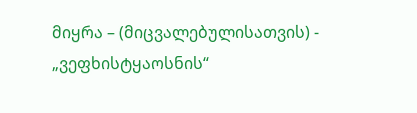მიყრა – (მიცვალებულისათვის) - „ვეფხისტყაოსნის“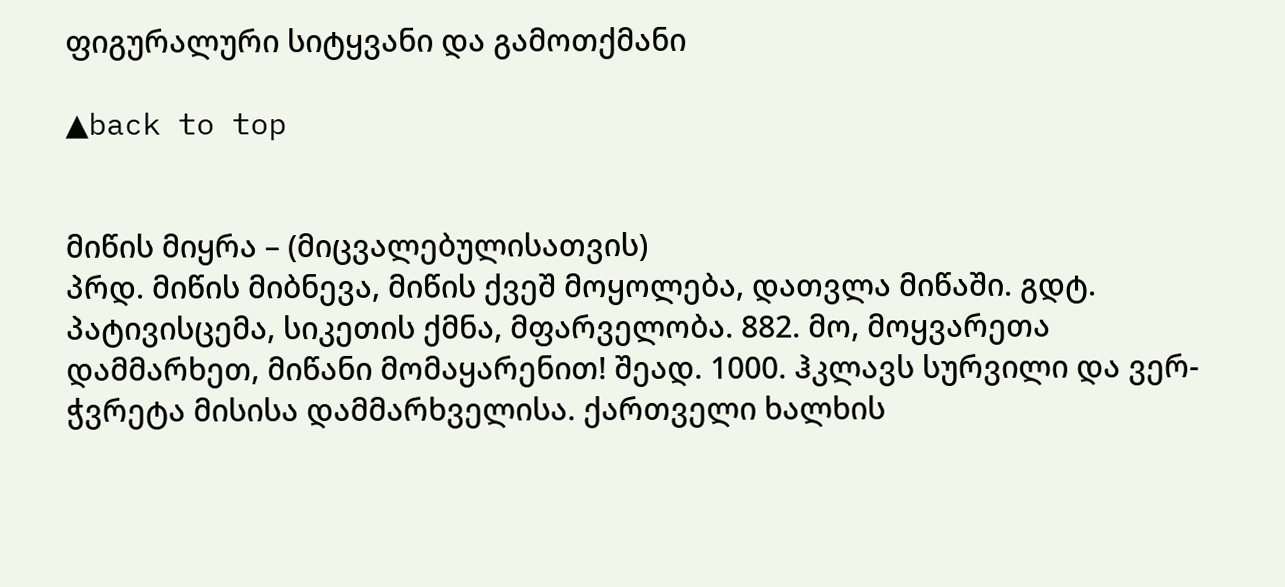ფიგურალური სიტყვანი და გამოთქმანი

▲back to top


მიწის მიყრა – (მიცვალებულისათვის)
პრდ. მიწის მიბნევა, მიწის ქვეშ მოყოლება, დათვლა მიწაში. გდტ. პატივისცემა, სიკეთის ქმნა, მფარველობა. 882. მო, მოყვარეთა დამმარხეთ, მიწანი მომაყარენით! შეად. 1000. ჰკლავს სურვილი და ვერ-ჭვრეტა მისისა დამმარხველისა. ქართველი ხალხის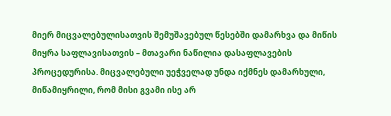მიერ მიცვალებულისათვის შემუშავებულ წესებში დამარხვა და მიწის მიყრა საფლავისათვის – მთავარი ნაწილია დასაფლავების პროცედურისა. მიცვალებული უეჭველად უნდა იქმნეს დამარხული, მიწამიყრილი, რომ მისი გვამი ისე არ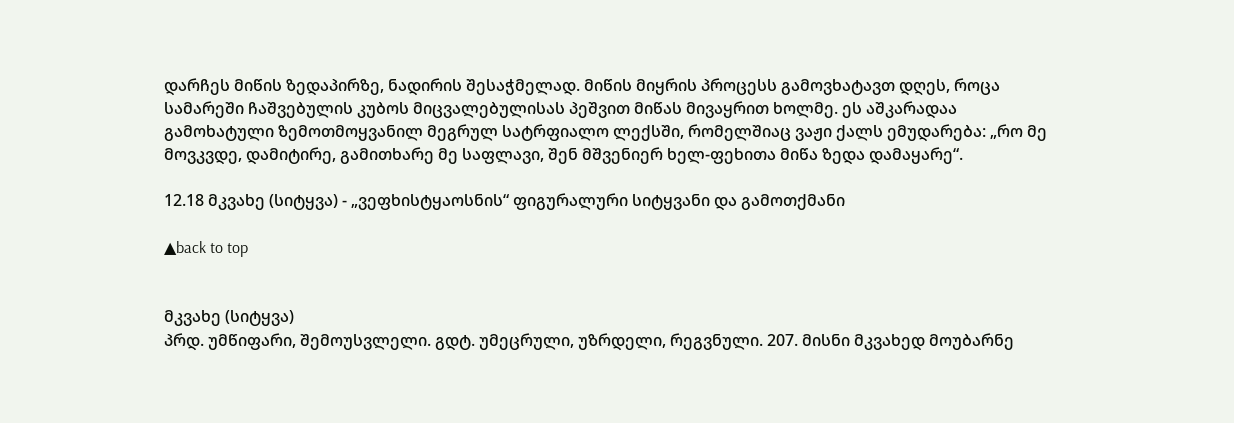დარჩეს მიწის ზედაპირზე, ნადირის შესაჭმელად. მიწის მიყრის პროცესს გამოვხატავთ დღეს, როცა სამარეში ჩაშვებულის კუბოს მიცვალებულისას პეშვით მიწას მივაყრით ხოლმე. ეს აშკარადაა გამოხატული ზემოთმოყვანილ მეგრულ სატრფიალო ლექსში, რომელშიაც ვაჟი ქალს ემუდარება: „რო მე მოვკვდე, დამიტირე, გამითხარე მე საფლავი, შენ მშვენიერ ხელ-ფეხითა მიწა ზედა დამაყარე“.

12.18 მკვახე (სიტყვა) - „ვეფხისტყაოსნის“ ფიგურალური სიტყვანი და გამოთქმანი

▲back to top


მკვახე (სიტყვა)
პრდ. უმწიფარი, შემოუსვლელი. გდტ. უმეცრული, უზრდელი, რეგვნული. 207. მისნი მკვახედ მოუბარნე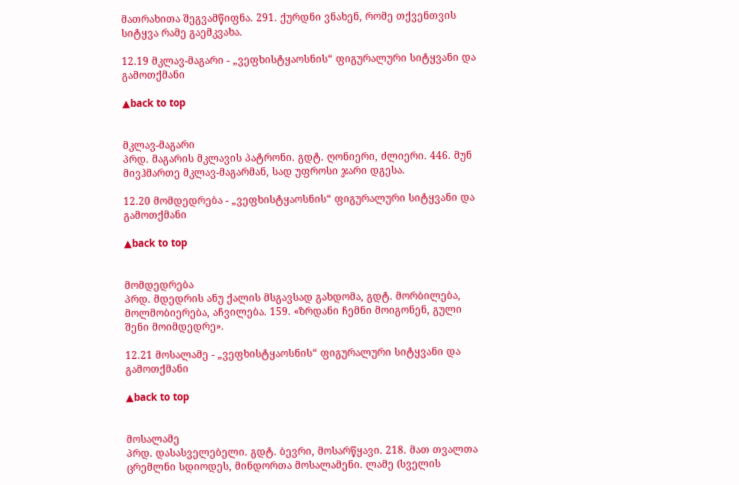მათრახითა შეგვამწიფნა. 291. ქურდნი ვნახენ, რომე თქვენთვის სიტყვა რამე გაემკვახა.

12.19 მკლავ-მაგარი - „ვეფხისტყაოსნის“ ფიგურალური სიტყვანი და გამოთქმანი

▲back to top


მკლავ-მაგარი
პრდ. მაგარის მკლავის პატრონი. გდტ. ღონიერი, ძლიერი. 446. მუნ მივჰმართე მკლავ-მაგარმან, სად უფროსი ჯარი დგესა.

12.20 მომდედრება - „ვეფხისტყაოსნის“ ფიგურალური სიტყვანი და გამოთქმანი

▲back to top


მომდედრება
პრდ. მდედრის ანუ ქალის მსგავსად გახდომა, გდტ. მორბილება, მოლმობიერება, აჩვილება. 159. «ზრდანი ჩემნი მოიგონენ, გული შენი მოიმდედრე».

12.21 მოსალამე - „ვეფხისტყაოსნის“ ფიგურალური სიტყვანი და გამოთქმანი

▲back to top


მოსალამე
პრდ. დასასველებელი. გდტ. ბევრი, მოსარწყავი. 218. მათ თვალთა ცრემლნი სდიოდეს, მინდორთა მოსალამენი. ლამე (სველის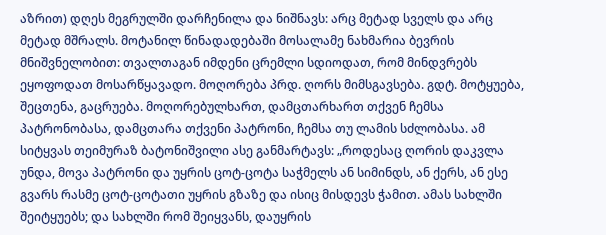აზრით) დღეს მეგრულში დარჩენილა და ნიშნავს: არც მეტად სველს და არც მეტად მშრალს. მოტანილ წინადადებაში მოსალამე ნახმარია ბევრის მნიშვნელობით: თვალთაგან იმდენი ცრემლი სდიოდათ, რომ მინდვრებს ეყოფოდათ მოსარწყავადო. მოღორება პრდ. ღორს მიმსგავსება. გდტ. მოტყუება, შეცთენა, გაცრუება. მოღორებულხართ, დამცთარხართ თქვენ ჩემსა პატრონობასა, დამცთარა თქვენი პატრონი, ჩემსა თუ ლამის სძლობასა. ამ სიტყვას თეიმურაზ ბატონიშვილი ასე განმარტავს: „როდესაც ღორის დაკვლა უნდა, მოვა პატრონი და უყრის ცოტ-ცოტა საჭმელს ან სიმინდს, ან ქერს, ან ესე გვარს რასმე ცოტ-ცოტათი უყრის გზაზე და ისიც მისდევს ჭამით. ამას სახლში შეიტყუებს; და სახლში რომ შეიყვანს, დაუყრის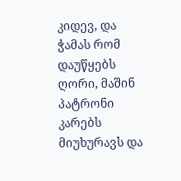კიდევ, და ჭამას რომ დაუწყებს ღორი, მაშინ პატრონი კარებს მიუხურავს და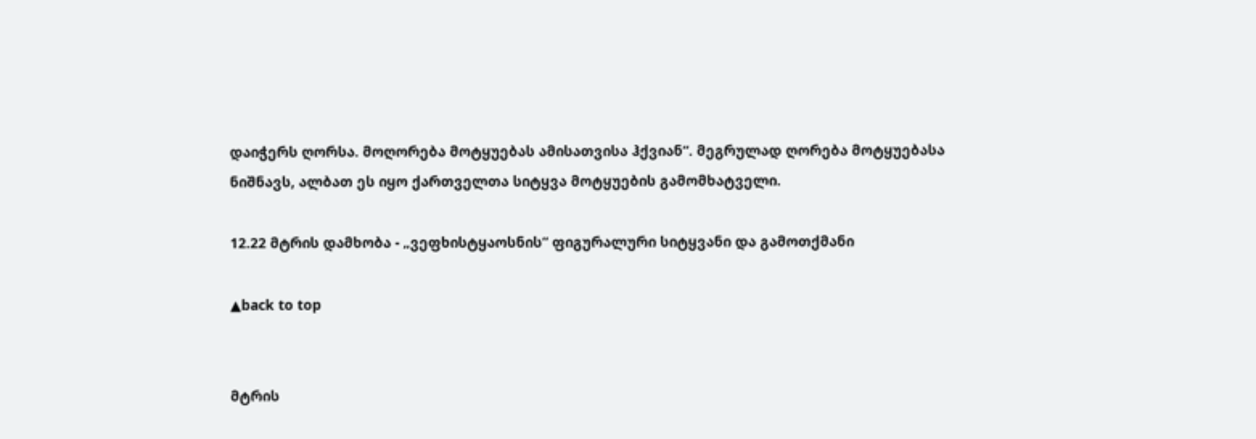დაიჭერს ღორსა. მოღორება მოტყუებას ამისათვისა ჰქვიან“. მეგრულად ღორება მოტყუებასა ნიშნავს, ალბათ ეს იყო ქართველთა სიტყვა მოტყუების გამომხატველი.

12.22 მტრის დამხობა - „ვეფხისტყაოსნის“ ფიგურალური სიტყვანი და გამოთქმანი

▲back to top


მტრის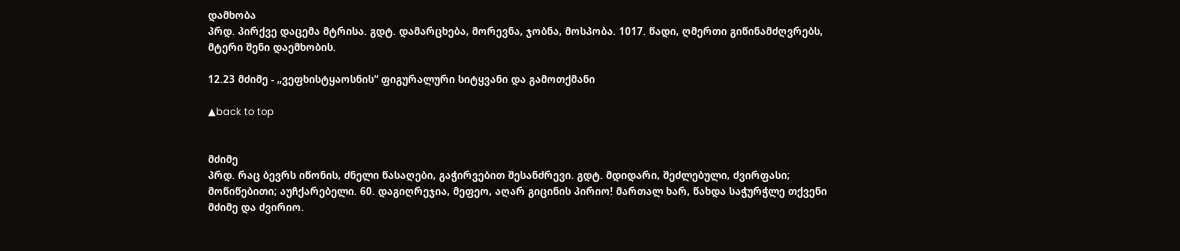დამხობა
პრდ. პირქვე დაცემა მტრისა. გდტ. დამარცხება, მორევნა, ჯობნა, მოსპობა. 1017. წადი, ღმერთი გიწინამძღვრებს, მტერი შენი დაემხობის.

12.23 მძიმე - „ვეფხისტყაოსნის“ ფიგურალური სიტყვანი და გამოთქმანი

▲back to top


მძიმე
პრდ. რაც ბევრს იწონის, ძნელი წასაღები, გაჭირვებით შესანძრევი. გდტ. მდიდარი, შეძლებული, ძვირფასი; მოწიწებითი; აუჩქარებელი. 60. დაგიღრეჯია, მეფეო, აღარ გიცინის პირიო! მართალ ხარ, წახდა საჭურჭლე თქვენი მძიმე და ძვირიო.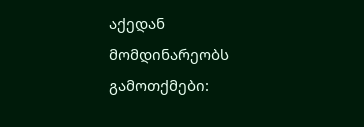აქედან მომდინარეობს გამოთქმები: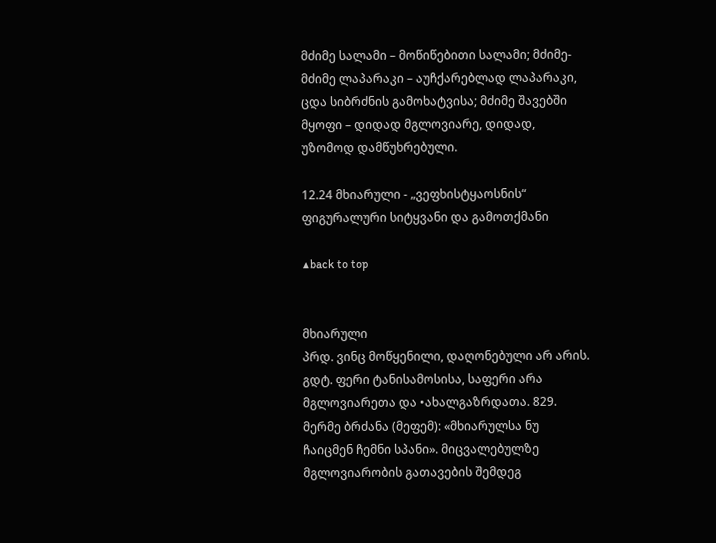მძიმე სალამი – მოწიწებითი სალამი; მძიმე-მძიმე ლაპარაკი – აუჩქარებლად ლაპარაკი, ცდა სიბრძნის გამოხატვისა; მძიმე შავებში მყოფი – დიდად მგლოვიარე, დიდად, უზომოდ დამწუხრებული.

12.24 მხიარული - „ვეფხისტყაოსნის“ ფიგურალური სიტყვანი და გამოთქმანი

▲back to top


მხიარული
პრდ. ვინც მოწყენილი, დაღონებული არ არის. გდტ. ფერი ტანისამოსისა, საფერი არა მგლოვიარეთა და •ახალგაზრდათა. 829. მერმე ბრძანა (მეფემ): «მხიარულსა ნუ ჩაიცმენ ჩემნი სპანი». მიცვალებულზე მგლოვიარობის გათავების შემდეგ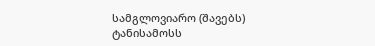სამგლოვიარო (შავებს) ტანისამოსს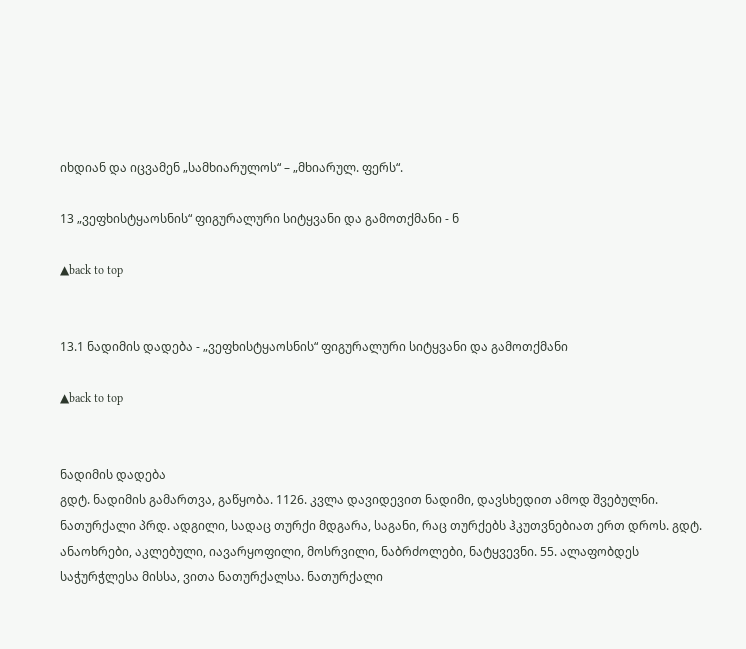იხდიან და იცვამენ „სამხიარულოს“ – „მხიარულ. ფერს“.

13 „ვეფხისტყაოსნის“ ფიგურალური სიტყვანი და გამოთქმანი - ნ

▲back to top


13.1 ნადიმის დადება - „ვეფხისტყაოსნის“ ფიგურალური სიტყვანი და გამოთქმანი

▲back to top


ნადიმის დადება
გდტ. ნადიმის გამართვა, გაწყობა. 1126. კვლა დავიდევით ნადიმი, დავსხედით ამოდ შვებულნი. ნათურქალი პრდ. ადგილი, სადაც თურქი მდგარა, საგანი, რაც თურქებს ჰკუთვნებიათ ერთ დროს. გდტ. ანაოხრები, აკლებული, იავარყოფილი, მოსრვილი, ნაბრძოლები, ნატყვევნი. 55. ალაფობდეს საჭურჭლესა მისსა, ვითა ნათურქალსა. ნათურქალი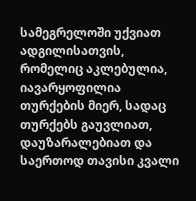სამეგრელოში უქვიათ ადგილისათვის, რომელიც აკლებულია, იავარყოფილია თურქების მიერ, სადაც თურქებს გაუვლიათ, დაუზარალებიათ და საერთოდ თავისი კვალი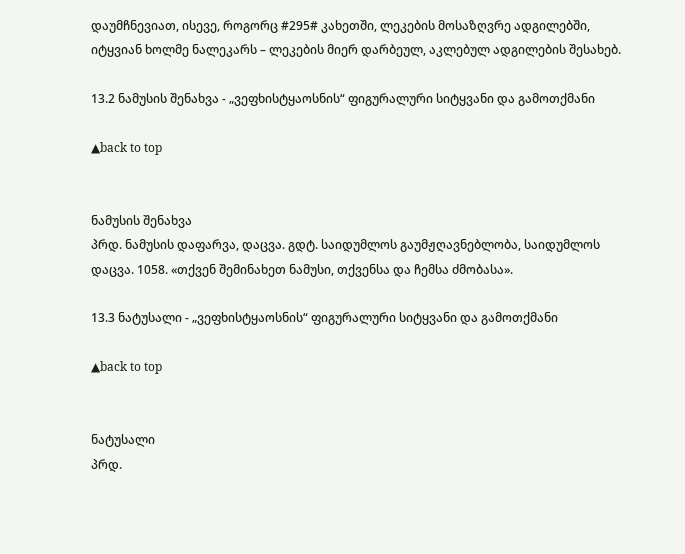დაუმჩნევიათ, ისევე, როგორც #295# კახეთში, ლეკების მოსაზღვრე ადგილებში, იტყვიან ხოლმე ნალეკარს – ლეკების მიერ დარბეულ, აკლებულ ადგილების შესახებ.

13.2 ნამუსის შენახვა - „ვეფხისტყაოსნის“ ფიგურალური სიტყვანი და გამოთქმანი

▲back to top


ნამუსის შენახვა
პრდ. ნამუსის დაფარვა, დაცვა. გდტ. საიდუმლოს გაუმჟღავნებლობა, საიდუმლოს დაცვა. 1058. «თქვენ შემინახეთ ნამუსი, თქვენსა და ჩემსა ძმობასა».

13.3 ნატუსალი - „ვეფხისტყაოსნის“ ფიგურალური სიტყვანი და გამოთქმანი

▲back to top


ნატუსალი
პრდ.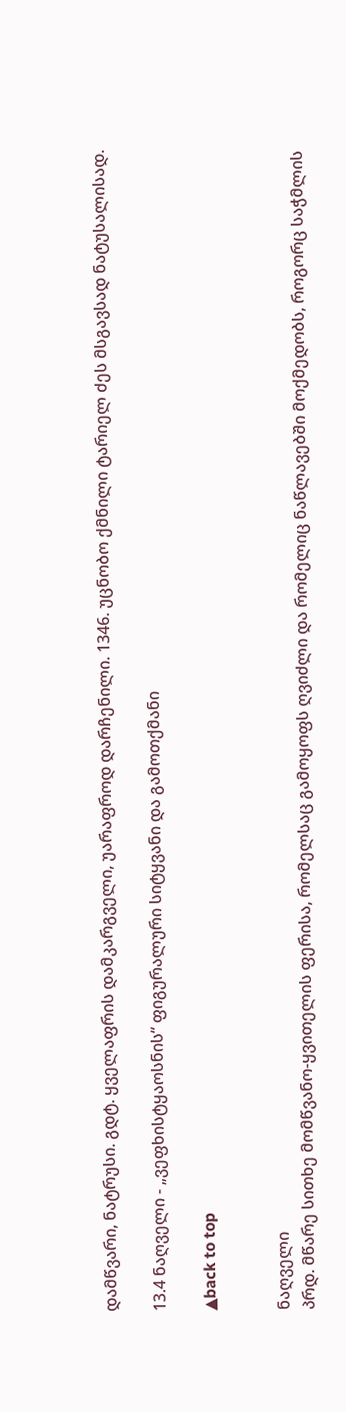დამწვარი, ნატრუსი. გდტ. ყველაფრის დამკარგველი, უარაფროდ დარჩენილი. 1346. უცნობო ქმნილი ტარიელ ძეს მსგავსად ნატუსალისად.

13.4 ნაღველი - „ვეფხისტყაოსნის“ ფიგურალური სიტყვანი და გამოთქმანი

▲back to top


ნაღველი
პრდ. მწარე სითხე მომწვანო-ყვითელის ფერისა, რომელსაც გამოყოფს ღვიძლი და რომელიც ნაწლავებში მოქმედობს, როგორც საჭმლის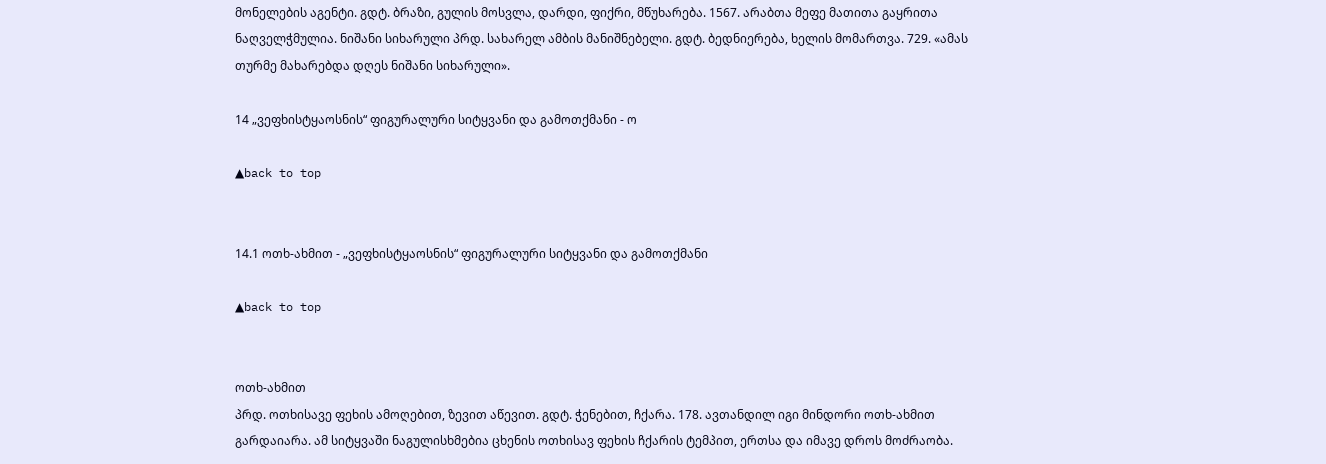მონელების აგენტი. გდტ. ბრაზი, გულის მოსვლა, დარდი, ფიქრი, მწუხარება. 1567. არაბთა მეფე მათითა გაყრითა ნაღველჭმულია. ნიშანი სიხარული პრდ. სახარელ ამბის მანიშნებელი. გდტ. ბედნიერება, ხელის მომართვა. 729. «ამას თურმე მახარებდა დღეს ნიშანი სიხარული».

14 „ვეფხისტყაოსნის“ ფიგურალური სიტყვანი და გამოთქმანი - ო

▲back to top


14.1 ოთხ-ახმით - „ვეფხისტყაოსნის“ ფიგურალური სიტყვანი და გამოთქმანი

▲back to top


ოთხ-ახმით
პრდ. ოთხისავე ფეხის ამოღებით, ზევით აწევით. გდტ. ჭენებით, ჩქარა. 178. ავთანდილ იგი მინდორი ოთხ-ახმით გარდაიარა. ამ სიტყვაში ნაგულისხმებია ცხენის ოთხისავ ფეხის ჩქარის ტემპით, ერთსა და იმავე დროს მოძრაობა.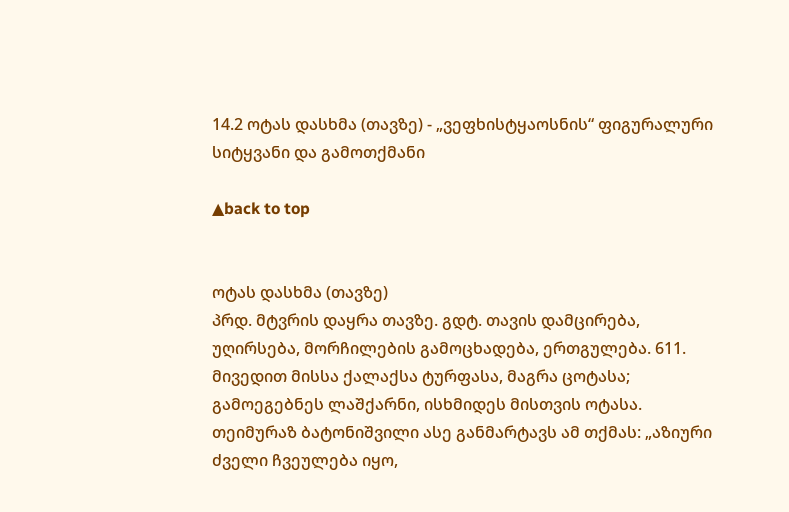14.2 ოტას დასხმა (თავზე) - „ვეფხისტყაოსნის“ ფიგურალური სიტყვანი და გამოთქმანი

▲back to top


ოტას დასხმა (თავზე)
პრდ. მტვრის დაყრა თავზე. გდტ. თავის დამცირება, უღირსება, მორჩილების გამოცხადება, ერთგულება. 611. მივედით მისსა ქალაქსა ტურფასა, მაგრა ცოტასა; გამოეგებნეს ლაშქარნი, ისხმიდეს მისთვის ოტასა. თეიმურაზ ბატონიშვილი ასე განმარტავს ამ თქმას: „აზიური ძველი ჩვეულება იყო,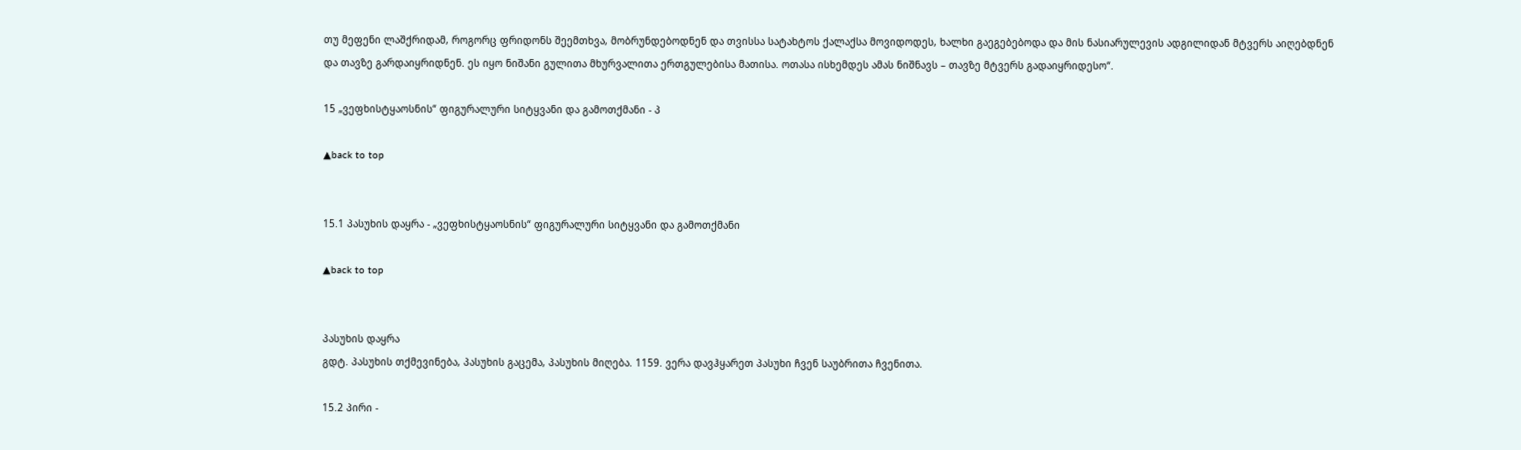თუ მეფენი ლაშქრიდამ, როგორც ფრიდონს შეემთხვა, მობრუნდებოდნენ და თვისსა სატახტოს ქალაქსა მოვიდოდეს, ხალხი გაეგებებოდა და მის ნასიარულევის ადგილიდან მტვერს აიღებდნენ და თავზე გარდაიყრიდნენ. ეს იყო ნიშანი გულითა მხურვალითა ერთგულებისა მათისა. ოთასა ისხემდეს ამას ნიშნავს – თავზე მტვერს გადაიყრიდესო“.

15 „ვეფხისტყაოსნის“ ფიგურალური სიტყვანი და გამოთქმანი - პ

▲back to top


15.1 პასუხის დაყრა - „ვეფხისტყაოსნის“ ფიგურალური სიტყვანი და გამოთქმანი

▲back to top


პასუხის დაყრა
გდტ. პასუხის თქმევინება, პასუხის გაცემა, პასუხის მიღება. 1159. ვერა დავჰყარეთ პასუხი ჩვენ საუბრითა ჩვენითა.

15.2 პირი -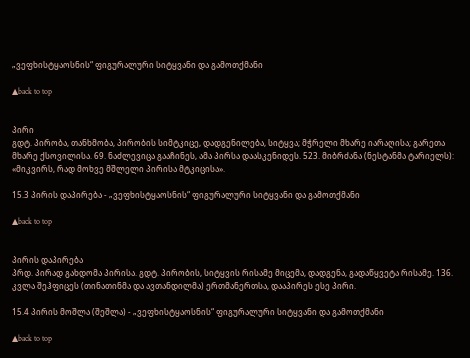„ვეფხისტყაოსნის“ ფიგურალური სიტყვანი და გამოთქმანი

▲back to top


პირი
გდტ. პირობა, თანხმობა, პირობის სიმტკიცე, დადგენილება, სიტყვა; მჭრელი მხარე იარაღისა; გარეთა მხარე ქსოვილისა. 69. ნაძლევიცა გააჩინეს, ამა პირსა დაასკენიდეს. 523. მიბრძანა (ნესტანმა ტარიელს): «მიკვირს, რად მოხვე მშლელი პირისა მტკიცისა».

15.3 პირის დაპირება - „ვეფხისტყაოსნის“ ფიგურალური სიტყვანი და გამოთქმანი

▲back to top


პირის დაპირება
პრდ. პირად გახდომა პირისა. გდტ. პირობის, სიტყვის რისამე მიცემა, დადგენა, გადაწყვეტა რისამე. 136. კვლა შეჰფიცეს (თინათინმა და ავთანდილმა) ერთმანერთსა, დააპირეს ესე პირი.

15.4 პირის მოშლა (შეშლა) - „ვეფხისტყაოსნის“ ფიგურალური სიტყვანი და გამოთქმანი

▲back to top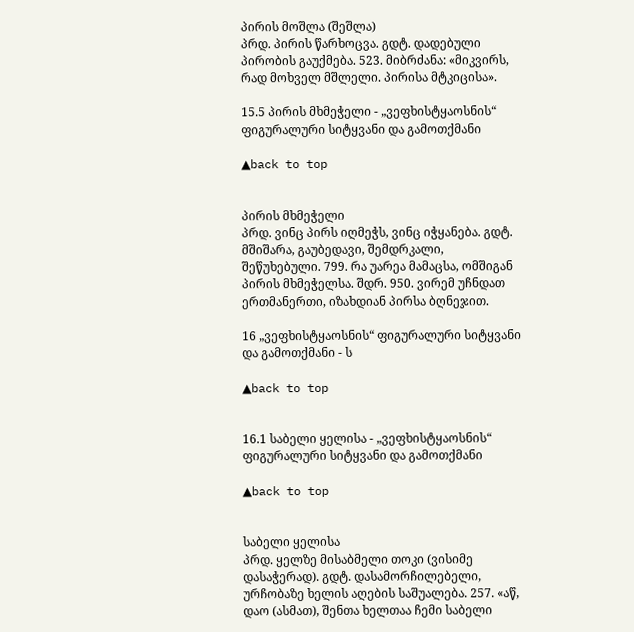პირის მოშლა (შეშლა)
პრდ. პირის წარხოცვა. გდტ. დადებული პირობის გაუქმება. 523. მიბრძანა: «მიკვირს, რად მოხველ მშლელი. პირისა მტკიცისა».

15.5 პირის მხმეჭელი - „ვეფხისტყაოსნის“ ფიგურალური სიტყვანი და გამოთქმანი

▲back to top


პირის მხმეჭელი
პრდ. ვინც პირს იღმეჭს, ვინც იჭყანება. გდტ. მშიშარა, გაუბედავი, შემდრკალი, შეწუხებული. 799. რა უარეა მამაცსა, ომშიგან პირის მხმეჭელსა. შდრ. 950. ვირემ უჩნდათ ერთმანერთი, იზახდიან პირსა ბღნეჯით.

16 „ვეფხისტყაოსნის“ ფიგურალური სიტყვანი და გამოთქმანი - ს

▲back to top


16.1 საბელი ყელისა - „ვეფხისტყაოსნის“ ფიგურალური სიტყვანი და გამოთქმანი

▲back to top


საბელი ყელისა
პრდ. ყელზე მისაბმელი თოკი (ვისიმე დასაჭერად). გდტ. დასამორჩილებელი, ურჩობაზე ხელის აღების საშუალება. 257. «აწ, დაო (ასმათ), შენთა ხელთაა ჩემი საბელი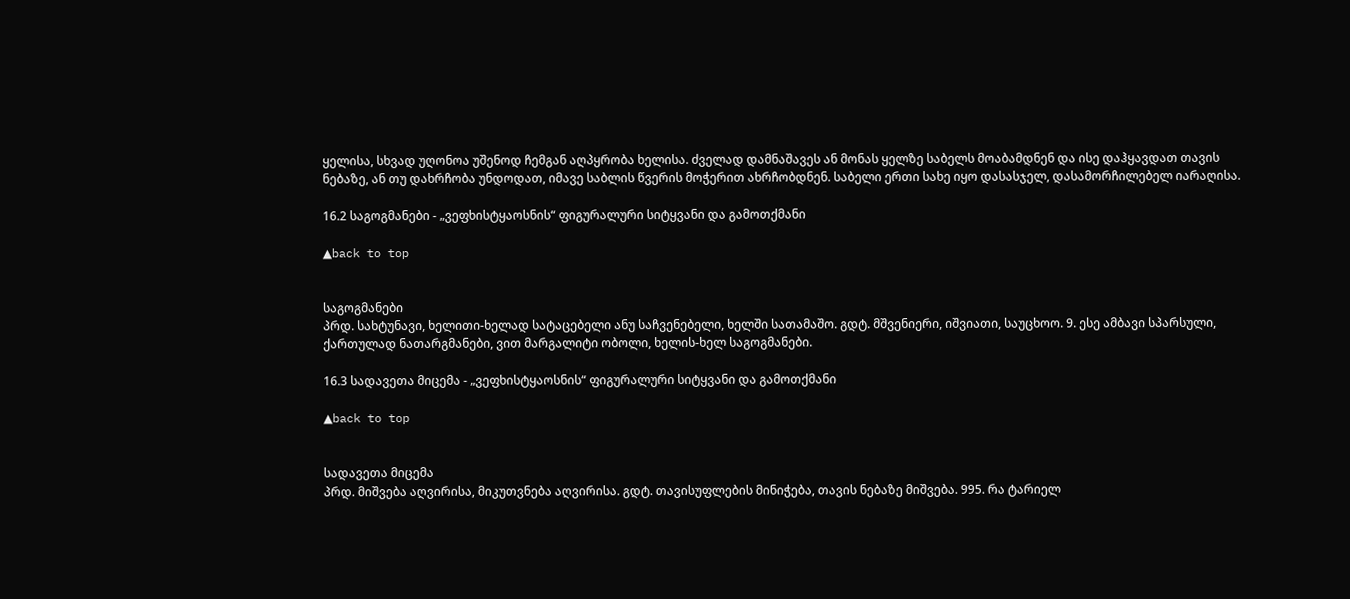ყელისა, სხვად უღონოა უშენოდ ჩემგან აღპყრობა ხელისა. ძველად დამნაშავეს ან მონას ყელზე საბელს მოაბამდნენ და ისე დაჰყავდათ თავის ნებაზე, ან თუ დახრჩობა უნდოდათ, იმავე საბლის წვერის მოჭერით ახრჩობდნენ. საბელი ერთი სახე იყო დასასჯელ, დასამორჩილებელ იარაღისა.

16.2 საგოგმანები - „ვეფხისტყაოსნის“ ფიგურალური სიტყვანი და გამოთქმანი

▲back to top


საგოგმანები
პრდ. სახტუნავი, ხელითი-ხელად სატაცებელი ანუ საჩვენებელი, ხელში სათამაშო. გდტ. მშვენიერი, იშვიათი, საუცხოო. 9. ესე ამბავი სპარსული, ქართულად ნათარგმანები, ვით მარგალიტი ობოლი, ხელის-ხელ საგოგმანები.

16.3 სადავეთა მიცემა - „ვეფხისტყაოსნის“ ფიგურალური სიტყვანი და გამოთქმანი

▲back to top


სადავეთა მიცემა
პრდ. მიშვება აღვირისა, მიკუთვნება აღვირისა. გდტ. თავისუფლების მინიჭება, თავის ნებაზე მიშვება. 995. რა ტარიელ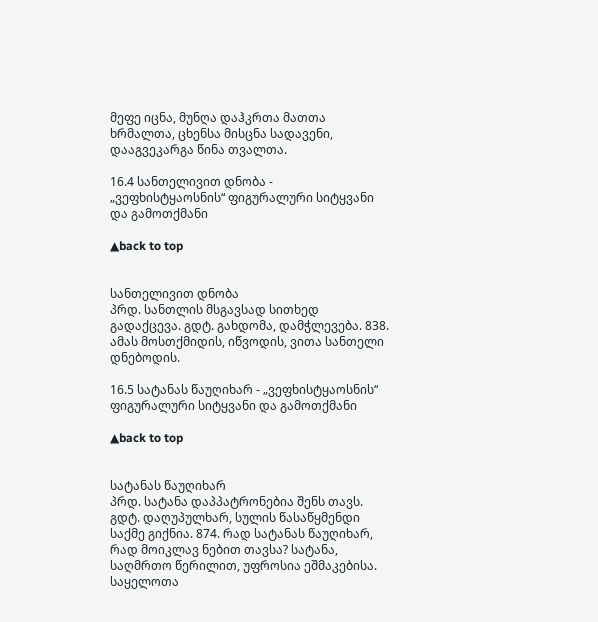მეფე იცნა, მუნღა დაჰკრთა მათთა ხრმალთა, ცხენსა მისცნა სადავენი, დააგვეკარგა წინა თვალთა.

16.4 სანთელივით დნობა - „ვეფხისტყაოსნის“ ფიგურალური სიტყვანი და გამოთქმანი

▲back to top


სანთელივით დნობა
პრდ. სანთლის მსგავსად სითხედ გადაქცევა. გდტ. გახდომა, დამჭლევება. 838. ამას მოსთქმიდის, იწვოდის, ვითა სანთელი დნებოდის.

16.5 სატანას წაუღიხარ - „ვეფხისტყაოსნის“ ფიგურალური სიტყვანი და გამოთქმანი

▲back to top


სატანას წაუღიხარ
პრდ. სატანა დაპპატრონებია შენს თავს. გდტ. დაღუპულხარ, სულის წასაწყმენდი საქმე გიქნია. 874. რად სატანას წაუღიხარ, რად მოიკლავ ნებით თავსა? სატანა, საღმრთო წერილით, უფროსია ეშმაკებისა. საყელოთა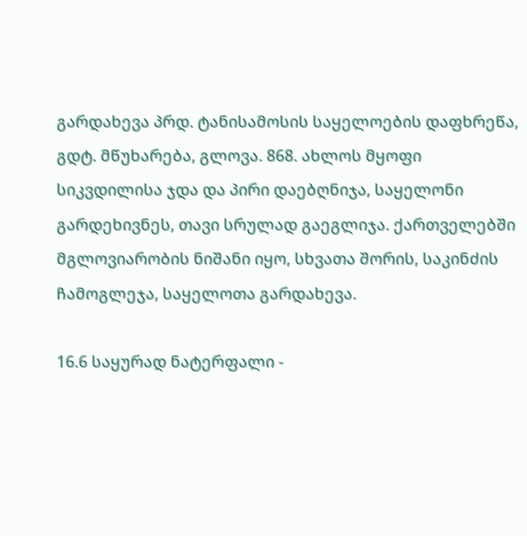გარდახევა პრდ. ტანისამოსის საყელოების დაფხრეწა, გდტ. მწუხარება, გლოვა. 868. ახლოს მყოფი სიკვდილისა ჯდა და პირი დაებღნიჯა, საყელონი გარდეხივნეს, თავი სრულად გაეგლიჯა. ქართველებში მგლოვიარობის ნიშანი იყო, სხვათა შორის, საკინძის ჩამოგლეჯა, საყელოთა გარდახევა.

16.6 საყურად ნატერფალი -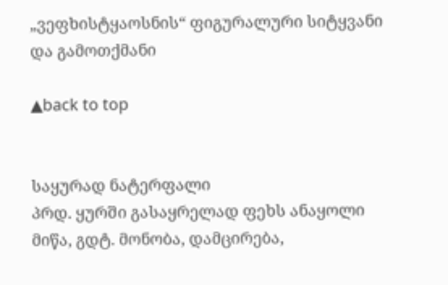„ვეფხისტყაოსნის“ ფიგურალური სიტყვანი და გამოთქმანი

▲back to top


საყურად ნატერფალი
პრდ. ყურში გასაყრელად ფეხს ანაყოლი მიწა, გდტ. მონობა, დამცირება,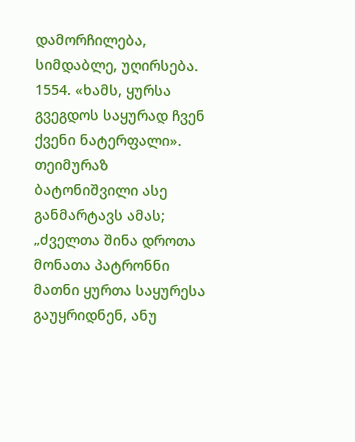დამორჩილება, სიმდაბლე, უღირსება. 1554. «ხამს, ყურსა გვეგდოს საყურად ჩვენ ქვენი ნატერფალი». თეიმურაზ ბატონიშვილი ასე განმარტავს ამას; „ძველთა შინა დროთა მონათა პატრონნი მათნი ყურთა საყურესა გაუყრიდნენ, ანუ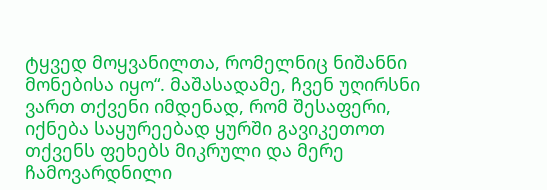ტყვედ მოყვანილთა, რომელნიც ნიშანნი მონებისა იყო“. მაშასადამე, ჩვენ უღირსნი ვართ თქვენი იმდენად, რომ შესაფერი, იქნება საყურეებად ყურში გავიკეთოთ თქვენს ფეხებს მიკრული და მერე ჩამოვარდნილი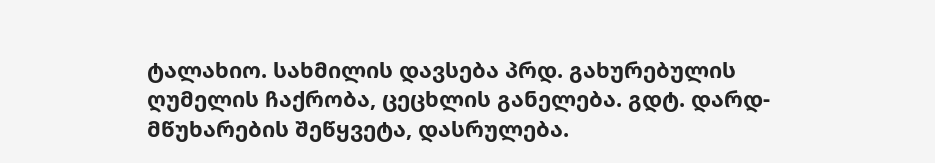ტალახიო. სახმილის დავსება პრდ. გახურებულის ღუმელის ჩაქრობა, ცეცხლის განელება. გდტ. დარდ-მწუხარების შეწყვეტა, დასრულება.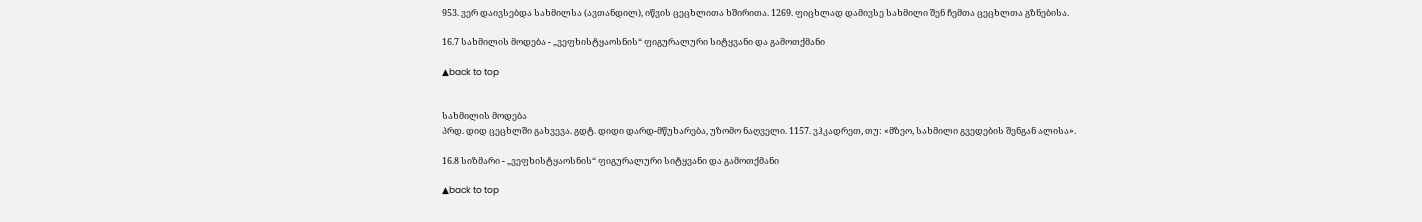953. ვერ დაივსებდა სახმილსა (ავთანდილ), იწვის ცეცხლითა ხშირითა. 1269. ფიცხლად დამივსე სახმილი შენ ჩემთა ცეცხლთა გზნებისა.

16.7 სახმილის მოდება - „ვეფხისტყაოსნის“ ფიგურალური სიტყვანი და გამოთქმანი

▲back to top


სახმილის მოდება
პრდ. დიდ ცეცხლში გახვევა. გდტ. დიდი დარდ-მწუხარება, უზომო ნაღველი. 1157. ვჰკადრეთ, თუ: «მზეო, სახმილი გვედების შენგან ალისა».

16.8 სიზმარი - „ვეფხისტყაოსნის“ ფიგურალური სიტყვანი და გამოთქმანი

▲back to top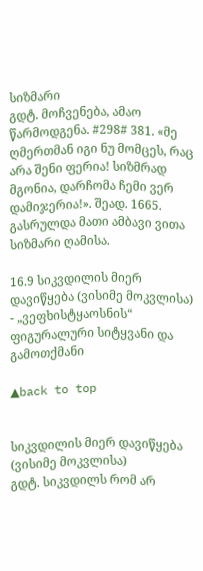სიზმარი
გდტ. მოჩვენება, ამაო წარმოდგენა. #298# 381. «მე ღმერთმან იგი ნუ მომცეს, რაც არა შენი ფერია! სიზმრად მგონია, დარჩომა ჩემი ვერ დამიჯერია!». შეად. 1665. გასრულდა მათი ამბავი ვითა სიზმარი ღამისა.

16.9 სიკვდილის მიერ დავიწყება (ვისიმე მოკვლისა) - „ვეფხისტყაოსნის“ ფიგურალური სიტყვანი და გამოთქმანი

▲back to top


სიკვდილის მიერ დავიწყება (ვისიმე მოკვლისა)
გდტ. სიკვდილს რომ არ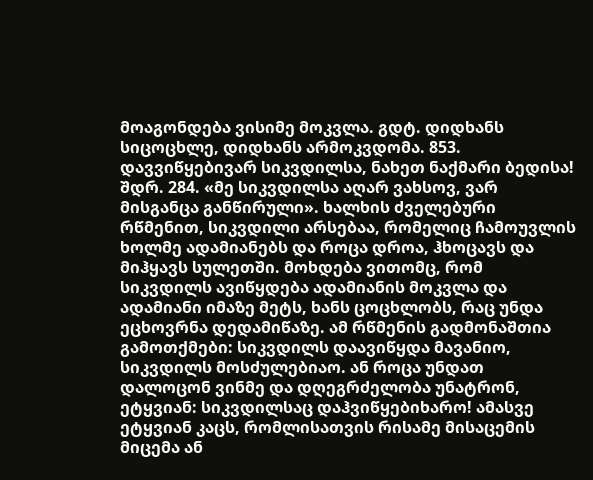მოაგონდება ვისიმე მოკვლა. გდტ. დიდხანს სიცოცხლე, დიდხანს არმოკვდომა. 853. დავვიწყებივარ სიკვდილსა, ნახეთ ნაქმარი ბედისა! შდრ. 284. «მე სიკვდილსა აღარ ვახსოვ, ვარ მისგანცა განწირული». ხალხის ძველებური რწმენით, სიკვდილი არსებაა, რომელიც ჩამოუვლის ხოლმე ადამიანებს და როცა დროა, ჰხოცავს და მიჰყავს სულეთში. მოხდება ვითომც, რომ სიკვდილს ავიწყდება ადამიანის მოკვლა და ადამიანი იმაზე მეტს, ხანს ცოცხლობს, რაც უნდა ეცხოვრნა დედამიწაზე. ამ რწმენის გადმონაშთია გამოთქმები: სიკვდილს დაავიწყდა მავანიო, სიკვდილს მოსძულებიაო. ან როცა უნდათ დალოცონ ვინმე და დღეგრძელობა უნატრონ, ეტყვიან: სიკვდილსაც დაჰვიწყებიხარო! ამასვე ეტყვიან კაცს, რომლისათვის რისამე მისაცემის მიცემა ან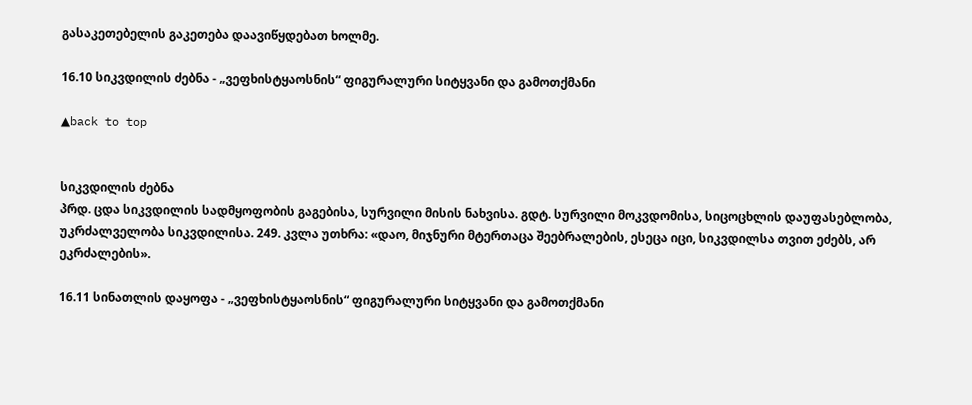გასაკეთებელის გაკეთება დაავიწყდებათ ხოლმე.

16.10 სიკვდილის ძებნა - „ვეფხისტყაოსნის“ ფიგურალური სიტყვანი და გამოთქმანი

▲back to top


სიკვდილის ძებნა
პრდ. ცდა სიკვდილის სადმყოფობის გაგებისა, სურვილი მისის ნახვისა. გდტ. სურვილი მოკვდომისა, სიცოცხლის დაუფასებლობა, უკრძალველობა სიკვდილისა. 249. კვლა უთხრა: «დაო, მიჯნური მტერთაცა შეებრალების, ესეცა იცი, სიკვდილსა თვით ეძებს, არ ეკრძალების».

16.11 სინათლის დაყოფა - „ვეფხისტყაოსნის“ ფიგურალური სიტყვანი და გამოთქმანი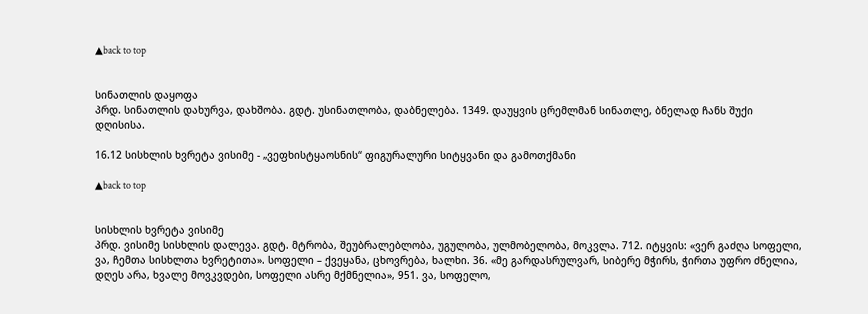▲back to top


სინათლის დაყოფა
პრდ. სინათლის დახურვა, დახშობა. გდტ. უსინათლობა, დაბნელება. 1349. დაუყვის ცრემლმან სინათლე, ბნელად ჩანს შუქი დღისისა.

16.12 სისხლის ხვრეტა ვისიმე - „ვეფხისტყაოსნის“ ფიგურალური სიტყვანი და გამოთქმანი

▲back to top


სისხლის ხვრეტა ვისიმე
პრდ. ვისიმე სისხლის დალევა. გდტ. მტრობა, შეუბრალებლობა, უგულობა, ულმობელობა, მოკვლა. 712. იტყვის: «ვერ გაძღა სოფელი, ვა, ჩემთა სისხლთა ხვრეტითა». სოფელი – ქვეყანა, ცხოვრება, ხალხი. 36. «მე გარდასრულვარ, სიბერე მჭირს, ჭირთა უფრო ძნელია, დღეს არა, ხვალე მოვკვდები, სოფელი ასრე მქმნელია», 951. ვა, სოფელო,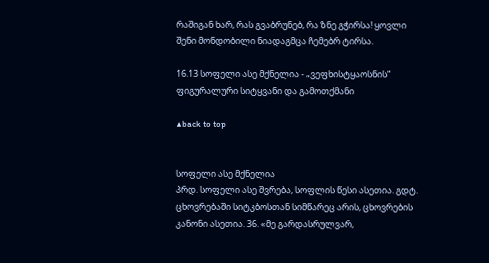რაშიგან ხარ, რას გვაბრუნებ, რა ზნე გჭირსა! ყოვლი შენი მონდობილი ნიადაგმცა ჩემებრ ტირსა.

16.13 სოფელი ასე მქნელია - „ვეფხისტყაოსნის“ ფიგურალური სიტყვანი და გამოთქმანი

▲back to top


სოფელი ასე მქნელია
პრდ. სოფელი ასე შვრება, სოფლის წესი ასეთია. გდტ. ცხოვრებაში სიტკბოსთან სიმწარეც არის, ცხოვრების კანონი ასეთია. 36. «მე გარდასრულვარ,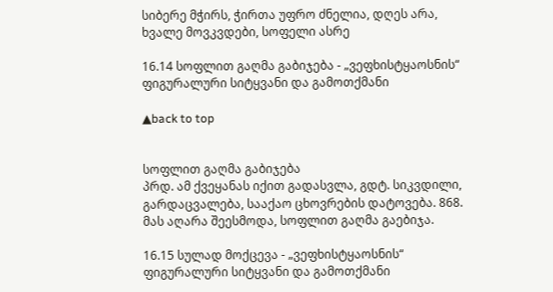სიბერე მჭირს, ჭირთა უფრო ძნელია, დღეს არა, ხვალე მოვკვდები, სოფელი ასრე

16.14 სოფლით გაღმა გაბიჯება - „ვეფხისტყაოსნის“ ფიგურალური სიტყვანი და გამოთქმანი

▲back to top


სოფლით გაღმა გაბიჯება
პრდ. ამ ქვეყანას იქით გადასვლა, გდტ. სიკვდილი, გარდაცვალება, სააქაო ცხოვრების დატოვება. 868. მას აღარა შეესმოდა, სოფლით გაღმა გაებიჯა.

16.15 სულად მოქცევა - „ვეფხისტყაოსნის“ ფიგურალური სიტყვანი და გამოთქმანი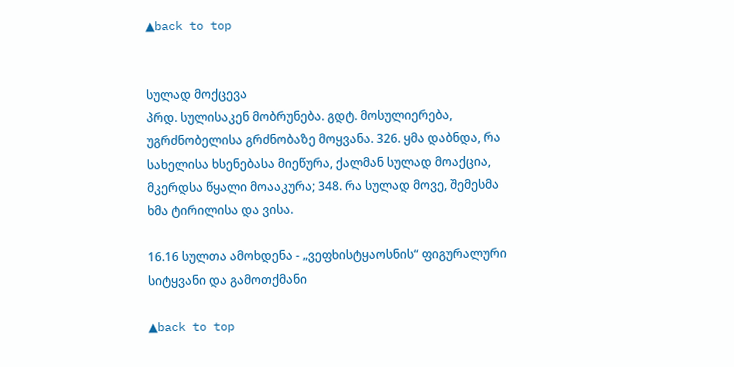▲back to top


სულად მოქცევა
პრდ. სულისაკენ მობრუნება. გდტ. მოსულიერება, უგრძნობელისა გრძნობაზე მოყვანა. 326. ყმა დაბნდა, რა სახელისა ხსენებასა მიეწურა, ქალმან სულად მოაქცია, მკერდსა წყალი მოააკურა; 348. რა სულად მოვე, შემესმა ხმა ტირილისა და ვისა.

16.16 სულთა ამოხდენა - „ვეფხისტყაოსნის“ ფიგურალური სიტყვანი და გამოთქმანი

▲back to top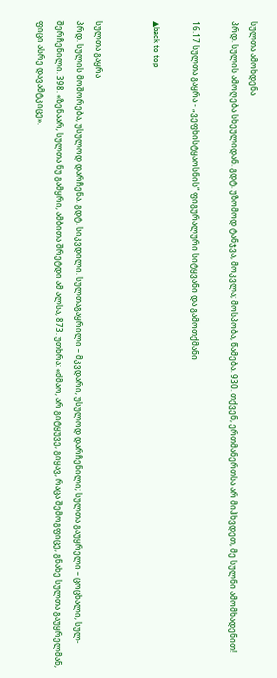სულთა ამოხდენა
პრდ. სულის ამოღება სხეულიდან. გდტ. უზომოდ ტანჯვა, მოკვლა; მოსპობა, წამება. 930. თქვენ, ერთმანერთსა არ მიჰხვდეთ, მე სულნი ამომხადენით!

16.17 სულთა გაყრა - „ვეფხისტყაოსნის“ ფიგურალური სიტყვანი და გამოთქმანი

▲back to top


სულთა გაყრა
პრდ. სულის მოშორება, უსულოდ დარჩენა. გდტ. სიკვდილი. სულთაგაყრილი – მკვდარი, უსულოდ დარჩენილი; სულთა გაუყრელი – ცოცხალი, სულ-შერჩენილი. 398. «ზენაარ, სულთა ნუ გამყრი, ამბითა შრეტდი ამ ალსა, 873. უთხრა: «ძმაო, არ გიტყუვე, გიყავ, რაცა შემოგფიცე, გნახე სულთა გაუყრელმან, ფიცი ასრე დავამტკიცე».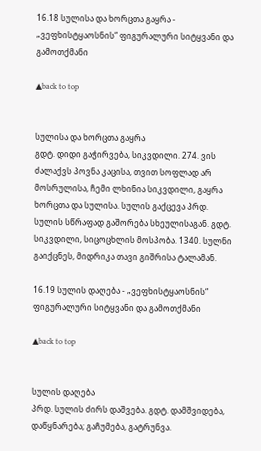16.18 სულისა და ხორცთა გაყრა - „ვეფხისტყაოსნის“ ფიგურალური სიტყვანი და გამოთქმანი

▲back to top


სულისა და ხორცთა გაყრა
გდტ. დიდი გაჭირვება, სიკვდილი. 274. ვის ძალაქვს პოვნა კაცისა, თვით სოფლად არ მოსრულისა, ჩემი ლხინია სიკვდილი, გაყრა ხორცთა და სულისა. სულის გაქცევა პრდ. სულის სწრაფად გაშორება სხეულისაგან. გდტ. სიკვდილი, სიცოცხლის მოსპობა. 1340. სულნი გაიქცნეს, მიდრიკა თავი გიშრისა ტალამან.

16.19 სულის დაღება - „ვეფხისტყაოსნის“ ფიგურალური სიტყვანი და გამოთქმანი

▲back to top


სულის დაღება
პრდ. სულის ძირს დაშვება. გდტ. დამშვიდება, დაწყნარება; გაჩუმება, გატრუნვა.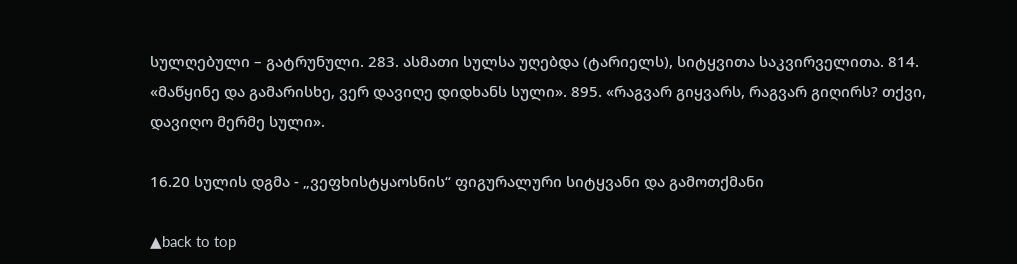სულღებული – გატრუნული. 283. ასმათი სულსა უღებდა (ტარიელს), სიტყვითა საკვირველითა. 814. «მაწყინე და გამარისხე, ვერ დავიღე დიდხანს სული». 895. «რაგვარ გიყვარს, რაგვარ გიღირს? თქვი, დავიღო მერმე სული».

16.20 სულის დგმა - „ვეფხისტყაოსნის“ ფიგურალური სიტყვანი და გამოთქმანი

▲back to top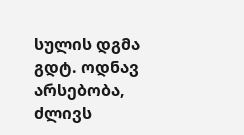სულის დგმა
გდტ. ოდნავ არსებობა, ძლივს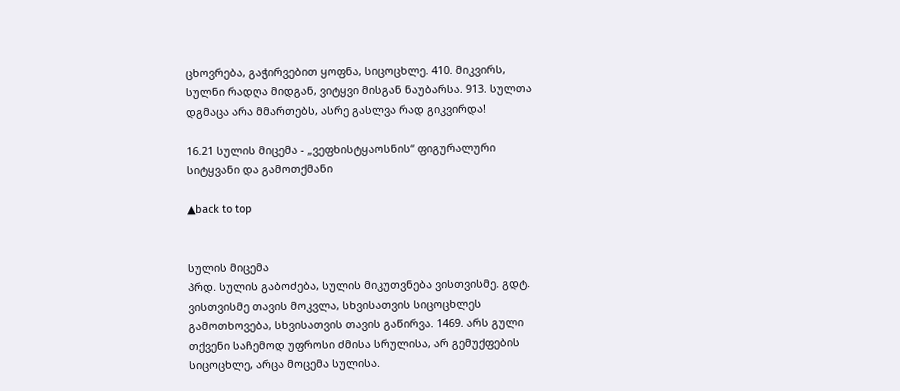ცხოვრება, გაჭირვებით ყოფნა, სიცოცხლე. 410. მიკვირს, სულნი რადღა მიდგან, ვიტყვი მისგან ნაუბარსა. 913. სულთა დგმაცა არა მმართებს, ასრე გასლვა რად გიკვირდა!

16.21 სულის მიცემა - „ვეფხისტყაოსნის“ ფიგურალური სიტყვანი და გამოთქმანი

▲back to top


სულის მიცემა
პრდ. სულის გაბოძება, სულის მიკუთვნება ვისთვისმე. გდტ. ვისთვისმე თავის მოკვლა, სხვისათვის სიცოცხლეს გამოთხოვება, სხვისათვის თავის გაწირვა. 1469. არს გული თქვენი საჩემოდ უფროსი ძმისა სრულისა, არ გემუქფების სიცოცხლე, არცა მოცემა სულისა.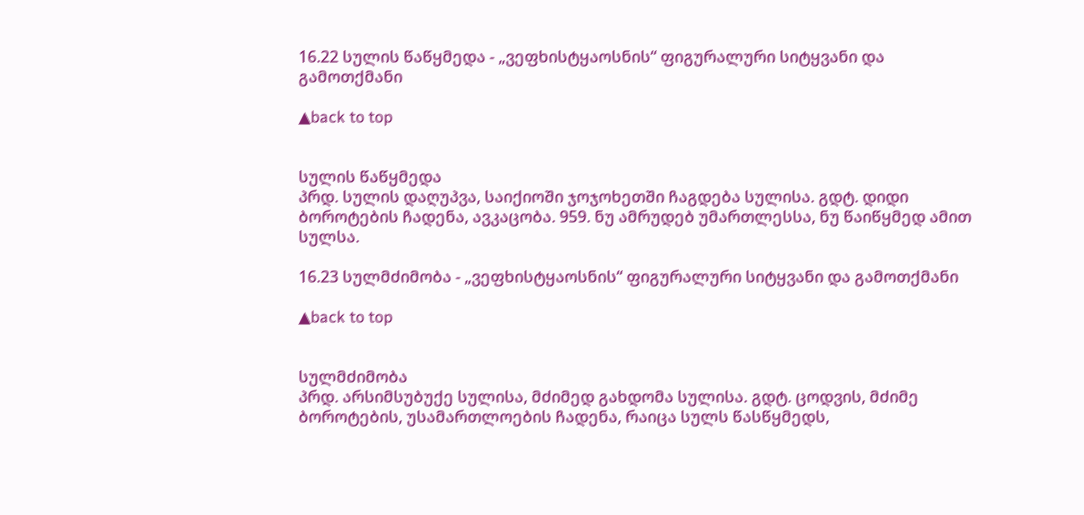16.22 სულის წაწყმედა - „ვეფხისტყაოსნის“ ფიგურალური სიტყვანი და გამოთქმანი

▲back to top


სულის წაწყმედა
პრდ. სულის დაღუპვა, საიქიოში ჯოჯოხეთში ჩაგდება სულისა. გდტ. დიდი ბოროტების ჩადენა, ავკაცობა. 959. ნუ ამრუდებ უმართლესსა, ნუ წაიწყმედ ამით სულსა.

16.23 სულმძიმობა - „ვეფხისტყაოსნის“ ფიგურალური სიტყვანი და გამოთქმანი

▲back to top


სულმძიმობა
პრდ. არსიმსუბუქე სულისა, მძიმედ გახდომა სულისა. გდტ. ცოდვის, მძიმე ბოროტების, უსამართლოების ჩადენა, რაიცა სულს წასწყმედს,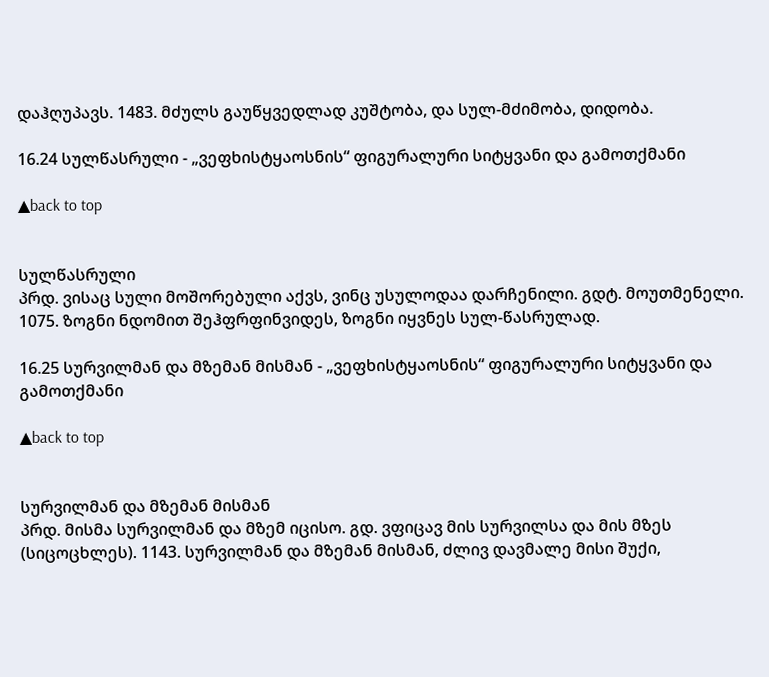დაჰღუპავს. 1483. მძულს გაუწყვედლად კუშტობა, და სულ-მძიმობა, დიდობა.

16.24 სულწასრული - „ვეფხისტყაოსნის“ ფიგურალური სიტყვანი და გამოთქმანი

▲back to top


სულწასრული
პრდ. ვისაც სული მოშორებული აქვს, ვინც უსულოდაა დარჩენილი. გდტ. მოუთმენელი. 1075. ზოგნი ნდომით შეჰფრფინვიდეს, ზოგნი იყვნეს სულ-წასრულად.

16.25 სურვილმან და მზემან მისმან - „ვეფხისტყაოსნის“ ფიგურალური სიტყვანი და გამოთქმანი

▲back to top


სურვილმან და მზემან მისმან
პრდ. მისმა სურვილმან და მზემ იცისო. გდ. ვფიცავ მის სურვილსა და მის მზეს (სიცოცხლეს). 1143. სურვილმან და მზემან მისმან, ძლივ დავმალე მისი შუქი,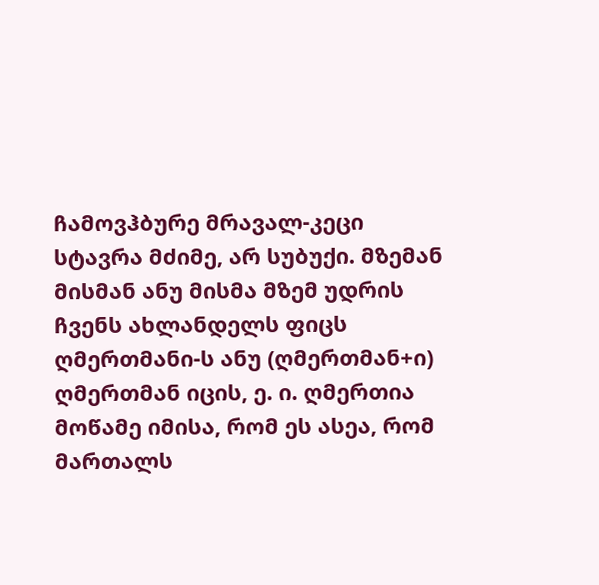ჩამოვჰბურე მრავალ-კეცი სტავრა მძიმე, არ სუბუქი. მზემან მისმან ანუ მისმა მზემ უდრის ჩვენს ახლანდელს ფიცს ღმერთმანი-ს ანუ (ღმერთმან+ი) ღმერთმან იცის, ე. ი. ღმერთია მოწამე იმისა, რომ ეს ასეა, რომ მართალს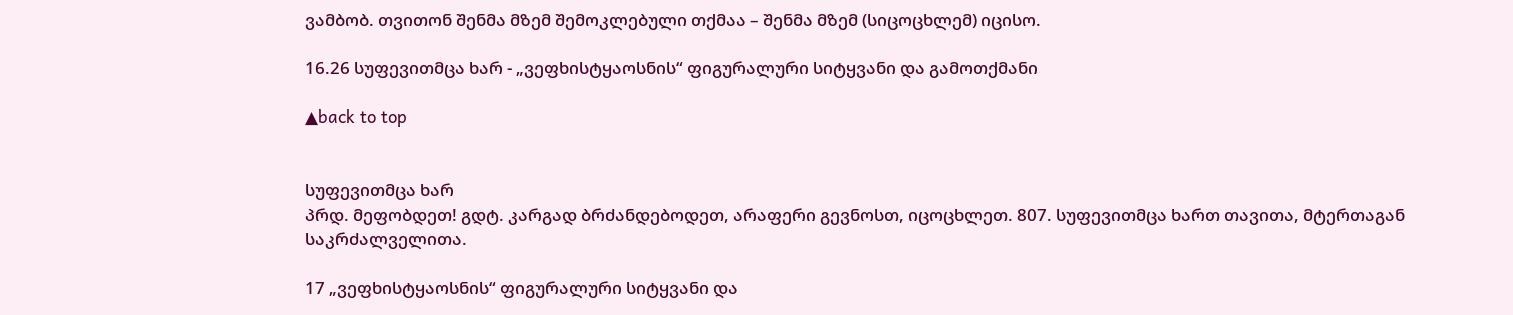ვამბობ. თვითონ შენმა მზემ შემოკლებული თქმაა – შენმა მზემ (სიცოცხლემ) იცისო.

16.26 სუფევითმცა ხარ - „ვეფხისტყაოსნის“ ფიგურალური სიტყვანი და გამოთქმანი

▲back to top


სუფევითმცა ხარ
პრდ. მეფობდეთ! გდტ. კარგად ბრძანდებოდეთ, არაფერი გევნოსთ, იცოცხლეთ. 807. სუფევითმცა ხართ თავითა, მტერთაგან საკრძალველითა.

17 „ვეფხისტყაოსნის“ ფიგურალური სიტყვანი და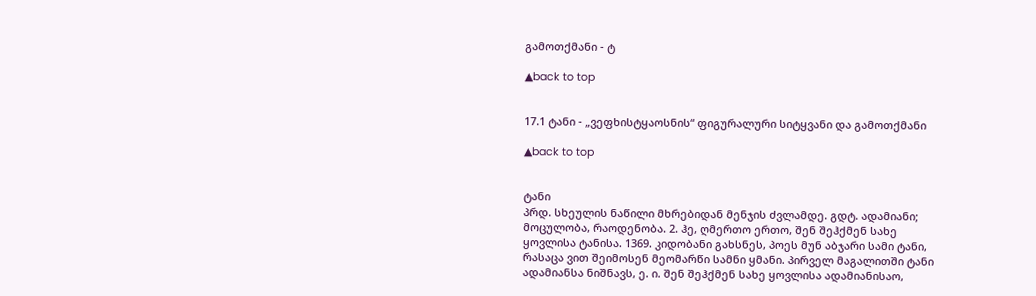გამოთქმანი - ტ

▲back to top


17.1 ტანი - „ვეფხისტყაოსნის“ ფიგურალური სიტყვანი და გამოთქმანი

▲back to top


ტანი
პრდ. სხეულის ნაწილი მხრებიდან მენჯის ძვლამდე. გდტ. ადამიანი; მოცულობა, რაოდენობა. 2. ჰე, ღმერთო ერთო, შენ შეჰქმენ სახე ყოვლისა ტანისა. 1369. კიდობანი გახსნეს, პოეს მუნ აბჯარი სამი ტანი, რასაცა ვით შეიმოსენ მეომარწი სამნი ყმანი. პირველ მაგალითში ტანი ადამიანსა ნიშნავს, ე. ი. შენ შეჰქმენ სახე ყოვლისა ადამიანისაო,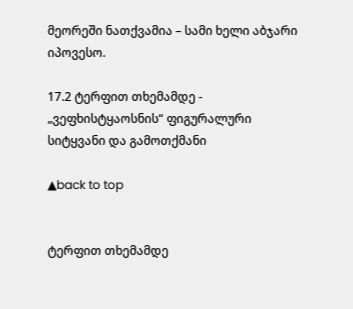მეორეში ნათქვამია – სამი ხელი აბჯარი იპოვესო.

17.2 ტერფით თხემამდე - „ვეფხისტყაოსნის“ ფიგურალური სიტყვანი და გამოთქმანი

▲back to top


ტერფით თხემამდე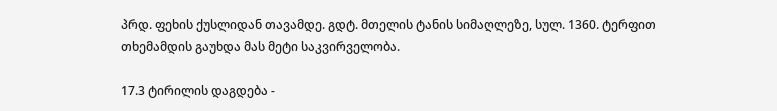პრდ. ფეხის ქუსლიდან თავამდე. გდტ. მთელის ტანის სიმაღლეზე, სულ. 1360. ტერფით თხემამდის გაუხდა მას მეტი საკვირველობა.

17.3 ტირილის დაგდება -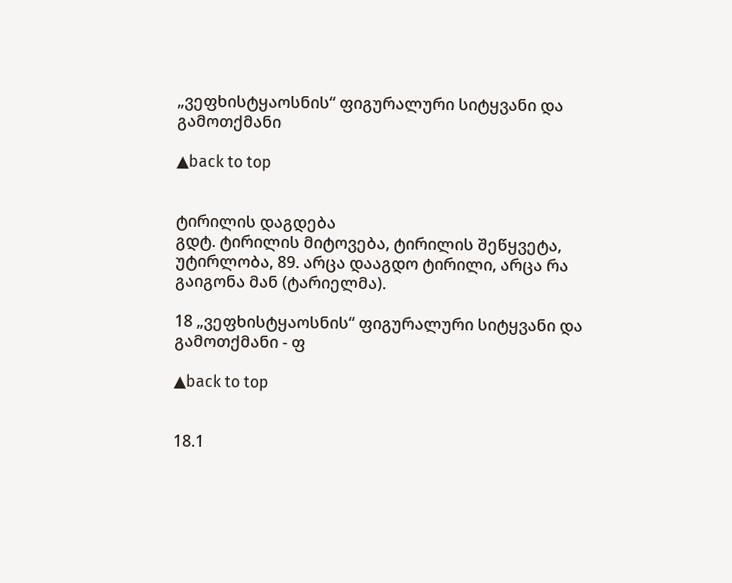„ვეფხისტყაოსნის“ ფიგურალური სიტყვანი და გამოთქმანი

▲back to top


ტირილის დაგდება
გდტ. ტირილის მიტოვება, ტირილის შეწყვეტა, უტირლობა, 89. არცა დააგდო ტირილი, არცა რა გაიგონა მან (ტარიელმა).

18 „ვეფხისტყაოსნის“ ფიგურალური სიტყვანი და გამოთქმანი - ფ

▲back to top


18.1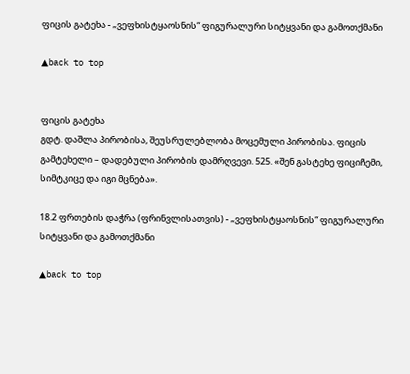ფიცის გატეხა - „ვეფხისტყაოსნის“ ფიგურალური სიტყვანი და გამოთქმანი

▲back to top


ფიცის გატეხა
გდტ. დაშლა პირობისა, შეუსრულებლობა მოცემული პირობისა. ფიცის გამტეხელი – დადებული პირობის დამრღვევი. 525. «შენ გასტეხე ფიციჩემი, სიმტკიცე და იგი მცნება».

18.2 ფრთების დაჭრა (ფრინვლისათვის) - „ვეფხისტყაოსნის“ ფიგურალური სიტყვანი და გამოთქმანი

▲back to top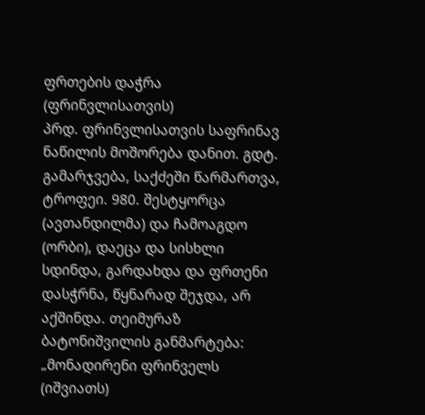ფრთების დაჭრა (ფრინვლისათვის)
პრდ. ფრინვლისათვის საფრინავ ნაწილის მოშორება დანით. გდტ. გამარჯვება, საქძეში წარმართვა, ტროფეი. 980. შესტყორცა (ავთანდილმა) და ჩამოაგდო (ორბი), დაეცა და სისხლი სდინდა, გარდახდა და ფრთენი დასჭრნა, წყნარად შეჯდა, არ აქშინდა. თეიმურაზ ბატონიშვილის განმარტება: „მონადირენი ფრინველს (იშვიათს)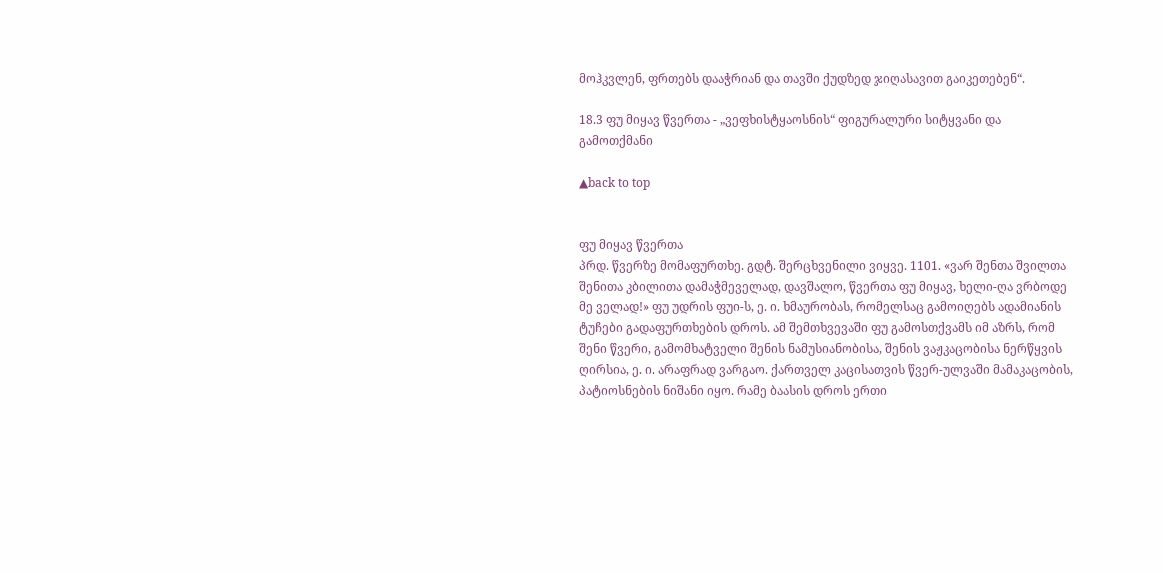მოჰკვლენ, ფრთებს დააჭრიან და თავში ქუდზედ ჯიღასავით გაიკეთებენ“.

18.3 ფუ მიყავ წვერთა - „ვეფხისტყაოსნის“ ფიგურალური სიტყვანი და გამოთქმანი

▲back to top


ფუ მიყავ წვერთა
პრდ. წვერზე მომაფურთხე. გდტ. შერცხვენილი ვიყვე. 1101. «ვარ შენთა შვილთა შენითა კბილითა დამაჭმეველად, დავშალო, წვერთა ფუ მიყავ, ხელი-ღა ვრბოდე მე ველად!» ფუ უდრის ფუი-ს, ე. ი. ხმაურობას, რომელსაც გამოიღებს ადამიანის ტუჩები გადაფურთხების დროს. ამ შემთხვევაში ფუ გამოსთქვამს იმ აზრს, რომ შენი წვერი, გამომხატველი შენის ნამუსიანობისა, შენის ვაჟკაცობისა ნერწყვის ღირსია, ე. ი. არაფრად ვარგაო. ქართველ კაცისათვის წვერ-ულვაში მამაკაცობის, პატიოსნების ნიშანი იყო. რამე ბაასის დროს ერთი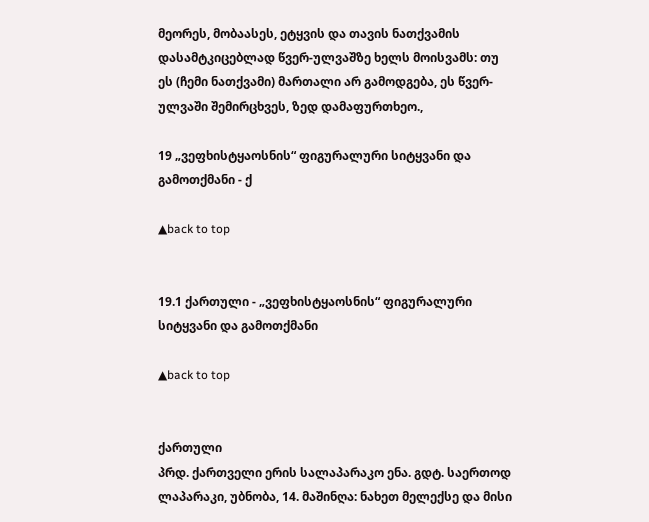მეორეს, მობაასეს, ეტყვის და თავის ნათქვამის დასამტკიცებლად წვერ-ულვაშზე ხელს მოისვამს: თუ ეს (ჩემი ნათქვამი) მართალი არ გამოდგება, ეს წვერ-ულვაში შემირცხვეს, ზედ დამაფურთხეო.,

19 „ვეფხისტყაოსნის“ ფიგურალური სიტყვანი და გამოთქმანი - ქ

▲back to top


19.1 ქართული - „ვეფხისტყაოსნის“ ფიგურალური სიტყვანი და გამოთქმანი

▲back to top


ქართული
პრდ. ქართველი ერის სალაპარაკო ენა. გდტ. საერთოდ ლაპარაკი, უბნობა, 14. მაშინღა: ნახეთ მელექსე და მისი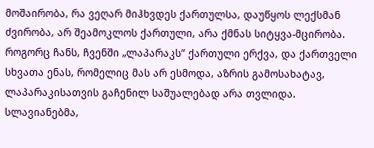მოშაირობა, რა ვეღარ მიჰხვდეს ქართულსა, დაუწყოს ლექსმან ძვირობა, არ შეამოკლოს ქართული, არა ქმნას სიტყვა-მცირობა. როგორც ჩანს, ჩვენში „ლაპარაკს“ ქართული ერქვა, და ქართველი სხვათა ენას, რომელიც მას არ ესმოდა, აზრის გამოსახატავ, ლაპარაკისათვის გაჩენილ საშუალებად არა თვლიდა. სლავიანებმა,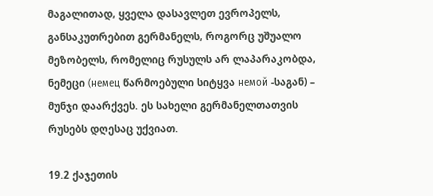მაგალითად, ყველა დასავლეთ ევროპელს, განსაკუთრებით გერმანელს, როგორც უშუალო მეზობელს, რომელიც რუსულს არ ლაპარაკობდა, ნემეცი (немец წარმოებული სიტყვა немой -საგან) – მუნჯი დაარქვეს. ეს სახელი გერმანელთათვის რუსებს დღესაც უქვიათ.

19.2 ქაჯეთის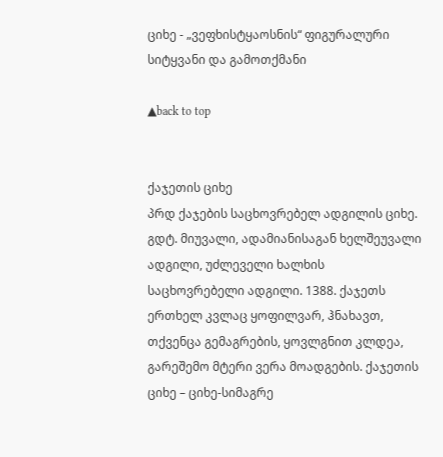ციხე - „ვეფხისტყაოსნის“ ფიგურალური სიტყვანი და გამოთქმანი

▲back to top


ქაჯეთის ციხე
პრდ ქაჯების საცხოვრებელ ადგილის ციხე. გდტ. მიუვალი, ადამიანისაგან ხელშეუვალი ადგილი, უძლეველი ხალხის საცხოვრებელი ადგილი. 1388. ქაჯეთს ერთხელ კვლაც ყოფილვარ, ჰნახავთ, თქვენცა გემაგრების, ყოვლგნით კლდეა, გარეშემო მტერი ვერა მოადგების. ქაჯეთის ციხე – ციხე-სიმაგრე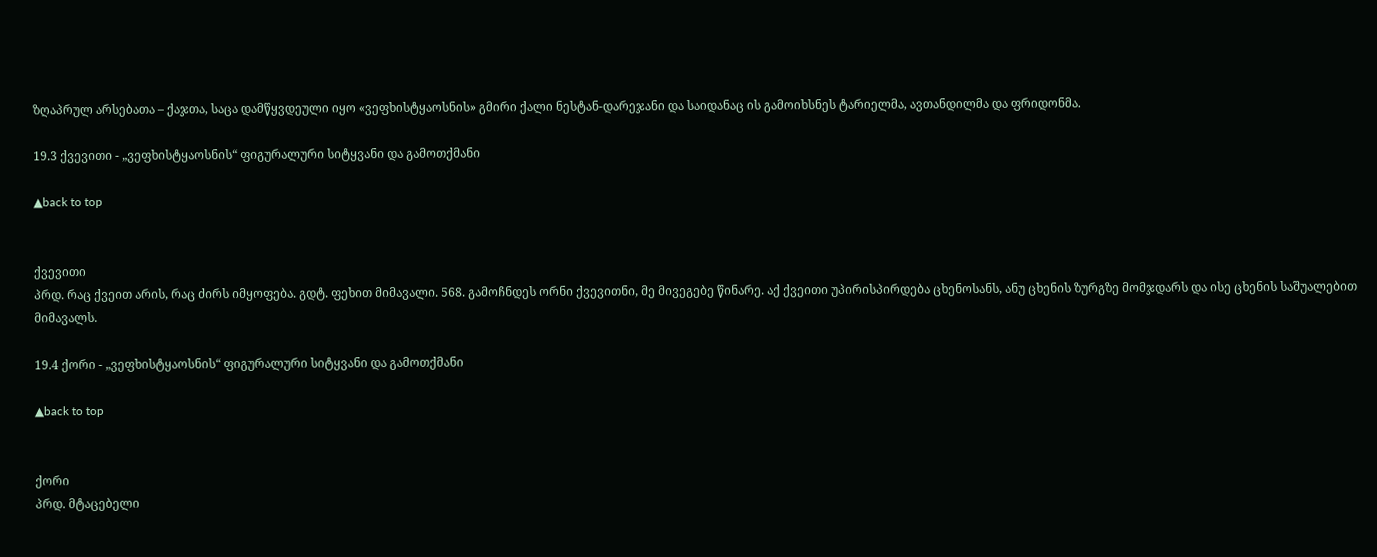ზღაპრულ არსებათა – ქაჯთა, საცა დამწყვდეული იყო «ვეფხისტყაოსნის» გმირი ქალი ნესტან-დარეჯანი და საიდანაც ის გამოიხსნეს ტარიელმა, ავთანდილმა და ფრიდონმა.

19.3 ქვევითი - „ვეფხისტყაოსნის“ ფიგურალური სიტყვანი და გამოთქმანი

▲back to top


ქვევითი
პრდ. რაც ქვეით არის, რაც ძირს იმყოფება. გდტ. ფეხით მიმავალი. 568. გამოჩნდეს ორნი ქვევითნი, მე მივეგებე წინარე. აქ ქვეითი უპირისპირდება ცხენოსანს, ანუ ცხენის ზურგზე მომჯდარს და ისე ცხენის საშუალებით მიმავალს.

19.4 ქორი - „ვეფხისტყაოსნის“ ფიგურალური სიტყვანი და გამოთქმანი

▲back to top


ქორი
პრდ. მტაცებელი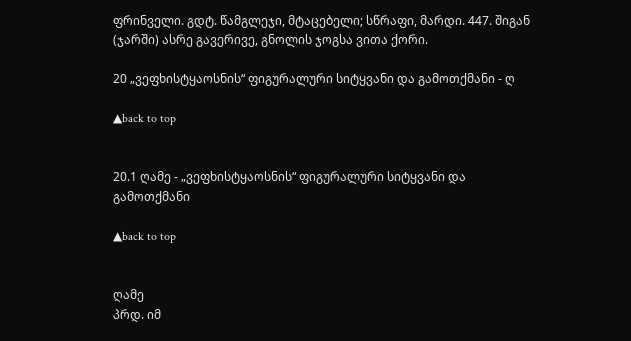ფრინველი. გდტ. წამგლეჯი, მტაცებელი; სწრაფი, მარდი. 447. შიგან (ჯარში) ასრე გავერივე, გნოლის ჯოგსა ვითა ქორი.

20 „ვეფხისტყაოსნის“ ფიგურალური სიტყვანი და გამოთქმანი - ღ

▲back to top


20.1 ღამე - „ვეფხისტყაოსნის“ ფიგურალური სიტყვანი და გამოთქმანი

▲back to top


ღამე
პრდ. იმ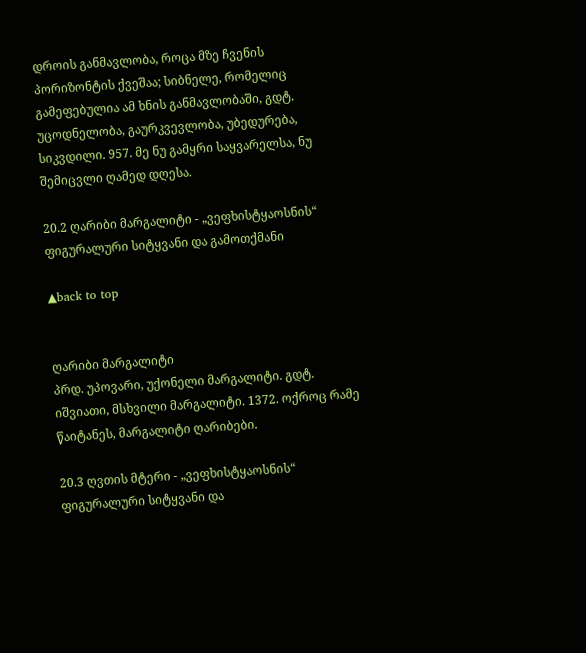დროის განმავლობა, როცა მზე ჩვენის პორიზონტის ქვეშაა; სიბნელე, რომელიც გამეფებულია ამ ხნის განმავლობაში, გდტ. უცოდნელობა, გაურკვევლობა, უბედურება, სიკვდილი. 957. მე ნუ გამყრი საყვარელსა, ნუ შემიცვლი ღამედ დღესა.

20.2 ღარიბი მარგალიტი - „ვეფხისტყაოსნის“ ფიგურალური სიტყვანი და გამოთქმანი

▲back to top


ღარიბი მარგალიტი
პრდ. უპოვარი, უქონელი მარგალიტი. გდტ. იშვიათი, მსხვილი მარგალიტი. 1372. ოქროც რამე წაიტანეს, მარგალიტი ღარიბები.

20.3 ღვთის მტერი - „ვეფხისტყაოსნის“ ფიგურალური სიტყვანი და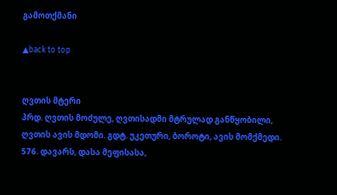გამოთქმანი

▲back to top


ღვთის მტერი
პრდ. ღვთის მოძულე, ღვთისადმი მტრულად განწყობილი, ღვთის ავის მდომი. გდტ. უკეთური, ბოროტი, ავის მომქმედი. 576. დავარს, დასა მეფისასა,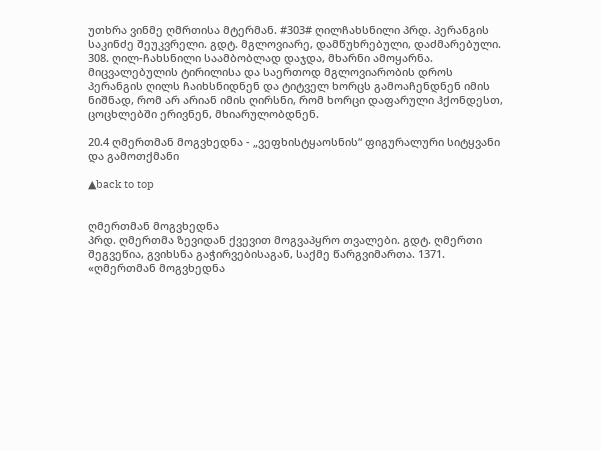უთხრა ვინმე ღმრთისა მტერმან. #303# ღილჩახსნილი პრდ. პერანგის საკინძე შეუკვრელი. გდტ. მგლოვიარე, დამწუხრებული, დაძმარებული. 308. ღილ-ჩახსნილი საამბობლად დაჯდა, მხარნი ამოყარნა. მიცვალებულის ტირილისა და საერთოდ მგლოვიარობის დროს პერანგის ღილს ჩაიხსნიდნენ და ტიტველ ხორცს გამოაჩენდნენ იმის ნიშნად, რომ არ არიან იმის ღირსნი, რომ ხორცი დაფარული ჰქონდესთ, ცოცხლებში ერივნენ, მხიარულობდნენ.

20.4 ღმერთმან მოგვხედნა - „ვეფხისტყაოსნის“ ფიგურალური სიტყვანი და გამოთქმანი

▲back to top


ღმერთმან მოგვხედნა
პრდ. ღმერთმა ზევიდან ქვევით მოგვაპყრო თვალები. გდტ. ღმერთი შეგვეწია, გვიხსნა გაჭირვებისაგან, საქმე წარგვიმართა. 1371. «ღმერთმან მოგვხედნა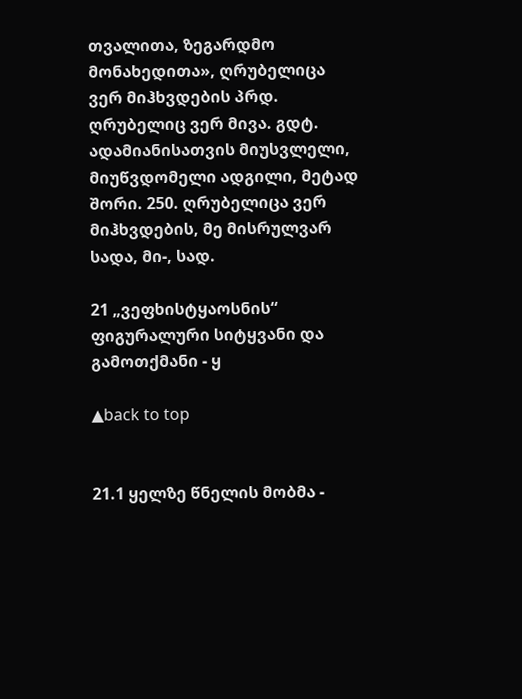თვალითა, ზეგარდმო მონახედითა», ღრუბელიცა ვერ მიჰხვდების პრდ. ღრუბელიც ვერ მივა. გდტ. ადამიანისათვის მიუსვლელი, მიუწვდომელი ადგილი, მეტად შორი. 250. ღრუბელიცა ვერ მიჰხვდების, მე მისრულვარ სადა, მი-, სად.

21 „ვეფხისტყაოსნის“ ფიგურალური სიტყვანი და გამოთქმანი - ყ

▲back to top


21.1 ყელზე წნელის მობმა -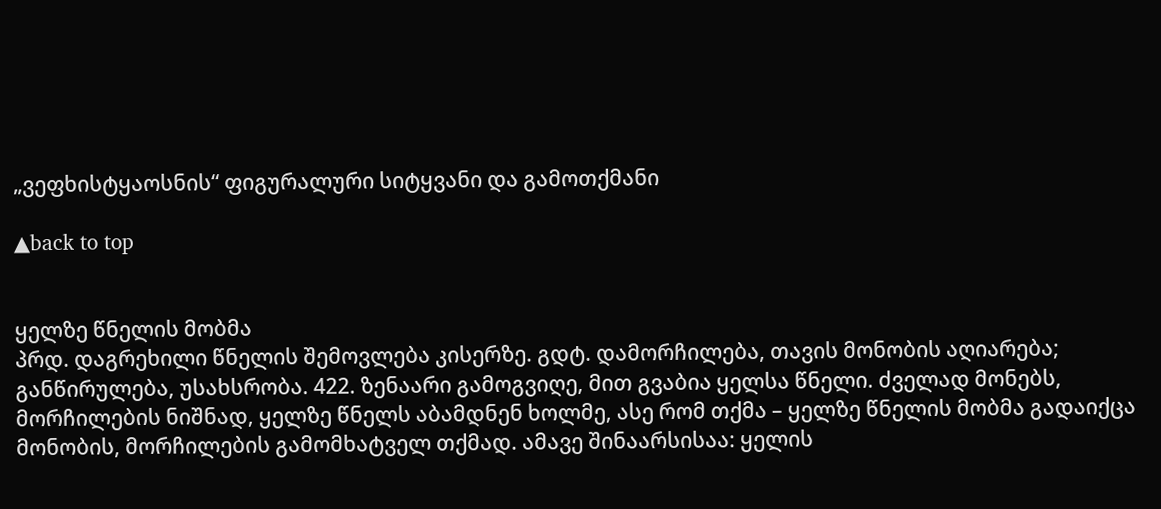„ვეფხისტყაოსნის“ ფიგურალური სიტყვანი და გამოთქმანი

▲back to top


ყელზე წნელის მობმა
პრდ. დაგრეხილი წნელის შემოვლება კისერზე. გდტ. დამორჩილება, თავის მონობის აღიარება; განწირულება, უსახსრობა. 422. ზენაარი გამოგვიღე, მით გვაბია ყელსა წნელი. ძველად მონებს, მორჩილების ნიშნად, ყელზე წნელს აბამდნენ ხოლმე, ასე რომ თქმა – ყელზე წნელის მობმა გადაიქცა მონობის, მორჩილების გამომხატველ თქმად. ამავე შინაარსისაა: ყელის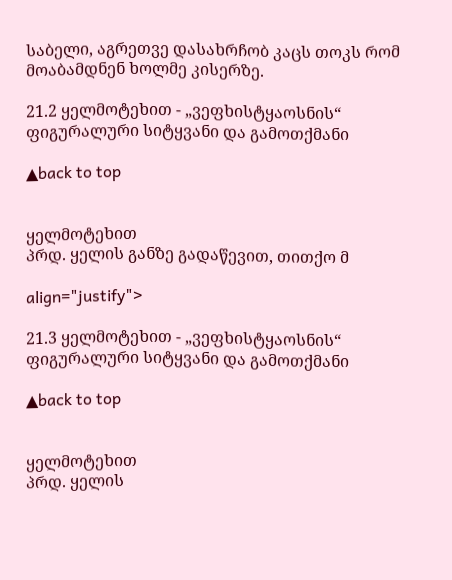საბელი, აგრეთვე დასახრჩობ კაცს თოკს რომ მოაბამდნენ ხოლმე კისერზე.

21.2 ყელმოტეხით - „ვეფხისტყაოსნის“ ფიგურალური სიტყვანი და გამოთქმანი

▲back to top


ყელმოტეხით
პრდ. ყელის განზე გადაწევით, თითქო მ

align="justify">

21.3 ყელმოტეხით - „ვეფხისტყაოსნის“ ფიგურალური სიტყვანი და გამოთქმანი

▲back to top


ყელმოტეხით
პრდ. ყელის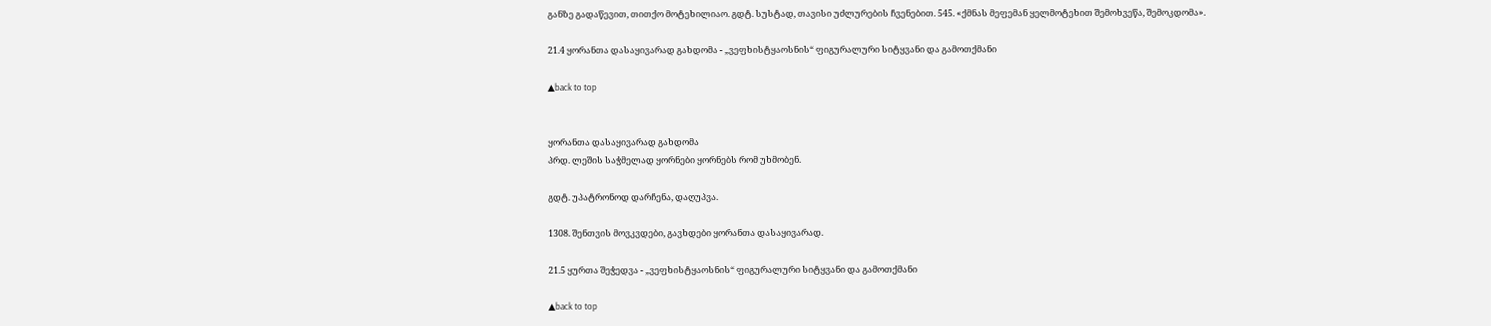განზე გადაწევით, თითქო მოტეხილიაო. გდტ. სუსტად, თავისი უძლურების ჩვენებით. 545. «ქმნას მეფემან ყელმოტეხით შემოხვეწა, შემოკდომა».

21.4 ყორანთა დასაყივარად გახდომა - „ვეფხისტყაოსნის“ ფიგურალური სიტყვანი და გამოთქმანი

▲back to top


ყორანთა დასაყივარად გახდომა
პრდ. ლეშის საჭმელად ყორნები ყორნებს რომ უხმობენ.

გდტ. უპატრონოდ დარჩენა, დაღუპვა.

1308. შენთვის მოვკვდები, გავხდები ყორანთა დასაყივარად.

21.5 ყურთა შეჭედვა - „ვეფხისტყაოსნის“ ფიგურალური სიტყვანი და გამოთქმანი

▲back to top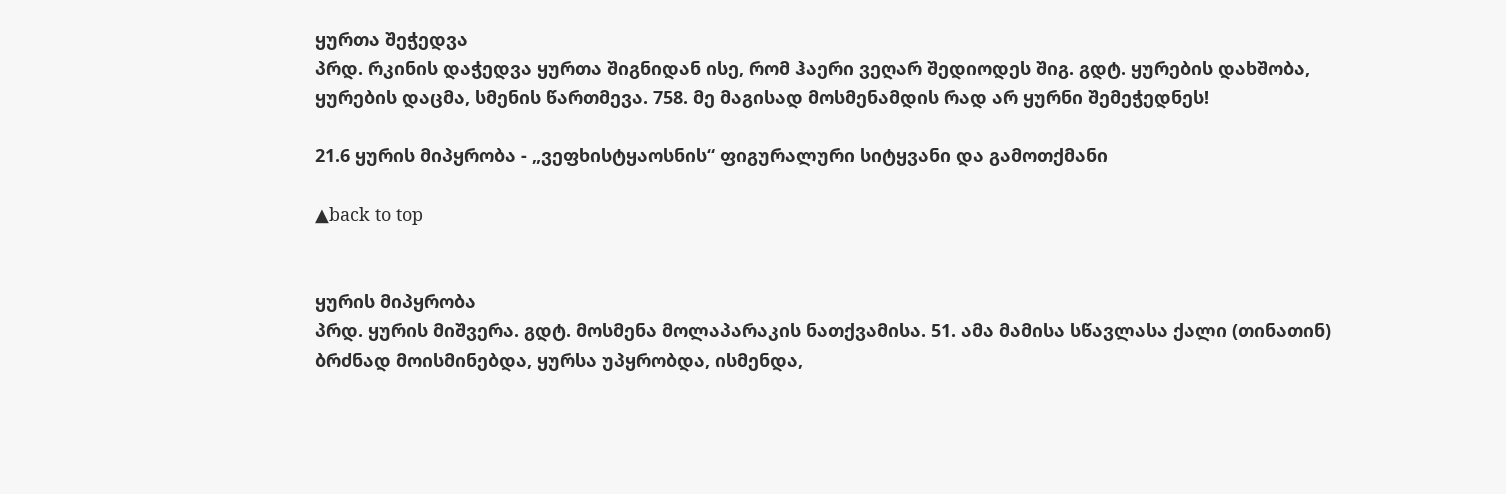ყურთა შეჭედვა
პრდ. რკინის დაჭედვა ყურთა შიგნიდან ისე, რომ ჰაერი ვეღარ შედიოდეს შიგ. გდტ. ყურების დახშობა, ყურების დაცმა, სმენის წართმევა. 758. მე მაგისად მოსმენამდის რად არ ყურნი შემეჭედნეს!

21.6 ყურის მიპყრობა - „ვეფხისტყაოსნის“ ფიგურალური სიტყვანი და გამოთქმანი

▲back to top


ყურის მიპყრობა
პრდ. ყურის მიშვერა. გდტ. მოსმენა მოლაპარაკის ნათქვამისა. 51. ამა მამისა სწავლასა ქალი (თინათინ) ბრძნად მოისმინებდა, ყურსა უპყრობდა, ისმენდა,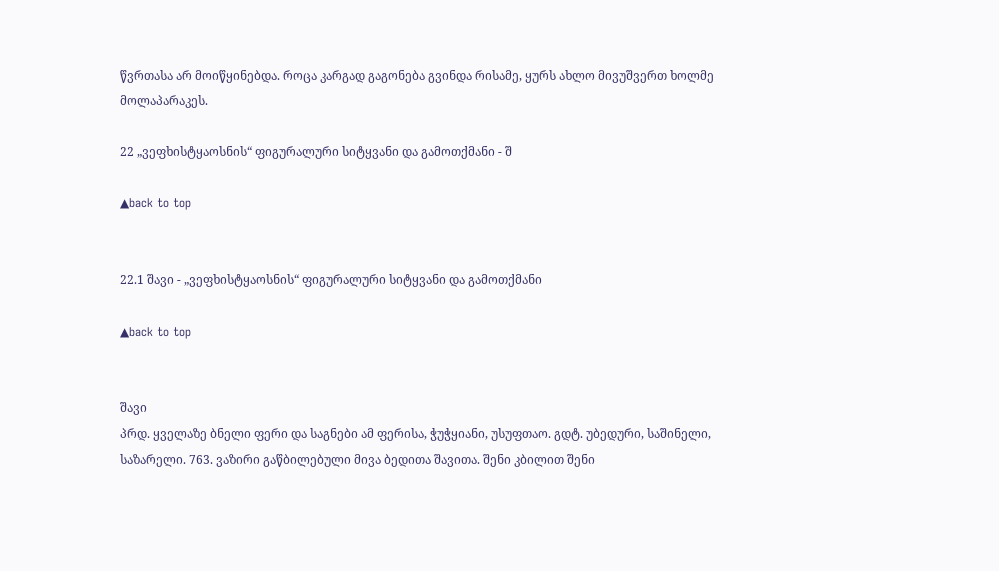წვრთასა არ მოიწყინებდა. როცა კარგად გაგონება გვინდა რისამე, ყურს ახლო მივუშვერთ ხოლმე მოლაპარაკეს.

22 „ვეფხისტყაოსნის“ ფიგურალური სიტყვანი და გამოთქმანი - შ

▲back to top


22.1 შავი - „ვეფხისტყაოსნის“ ფიგურალური სიტყვანი და გამოთქმანი

▲back to top


შავი
პრდ. ყველაზე ბნელი ფერი და საგნები ამ ფერისა, ჭუჭყიანი, უსუფთაო. გდტ. უბედური, საშინელი, საზარელი. 763. ვაზირი გაწბილებული მივა ბედითა შავითა. შენი კბილით შენი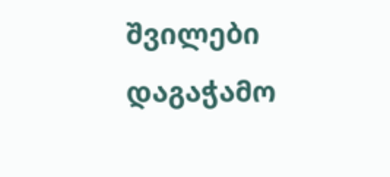შვილები დაგაჭამო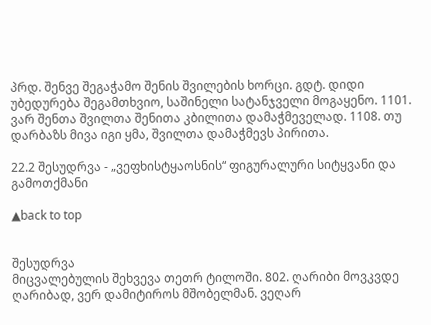პრდ. შენვე შეგაჭამო შენის შვილების ხორცი. გდტ. დიდი უბედურება შეგამთხვიო, საშინელი სატანჯველი მოგაყენო. 1101. ვარ შენთა შვილთა შენითა კბილითა დამაჭმეველად. 1108. თუ დარბაზს მივა იგი ყმა, შვილთა დამაჭმევს პირითა.

22.2 შესუდრვა - „ვეფხისტყაოსნის“ ფიგურალური სიტყვანი და გამოთქმანი

▲back to top


შესუდრვა
მიცვალებულის შეხვევა თეთრ ტილოში. 802. ღარიბი მოვკვდე ღარიბად, ვერ დამიტიროს მშობელმან. ვეღარ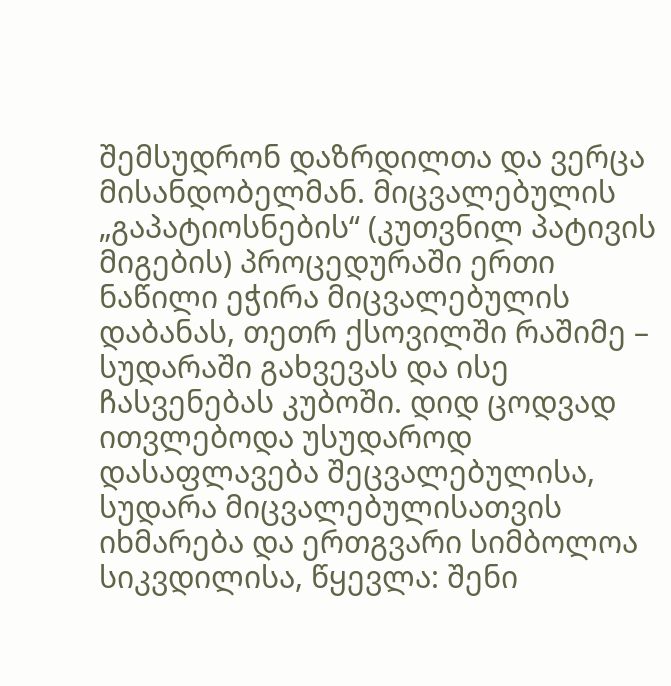შემსუდრონ დაზრდილთა და ვერცა მისანდობელმან. მიცვალებულის „გაპატიოსნების“ (კუთვნილ პატივის მიგების) პროცედურაში ერთი ნაწილი ეჭირა მიცვალებულის დაბანას, თეთრ ქსოვილში რაშიმე – სუდარაში გახვევას და ისე ჩასვენებას კუბოში. დიდ ცოდვად ითვლებოდა უსუდაროდ დასაფლავება შეცვალებულისა, სუდარა მიცვალებულისათვის იხმარება და ერთგვარი სიმბოლოა სიკვდილისა, წყევლა: შენი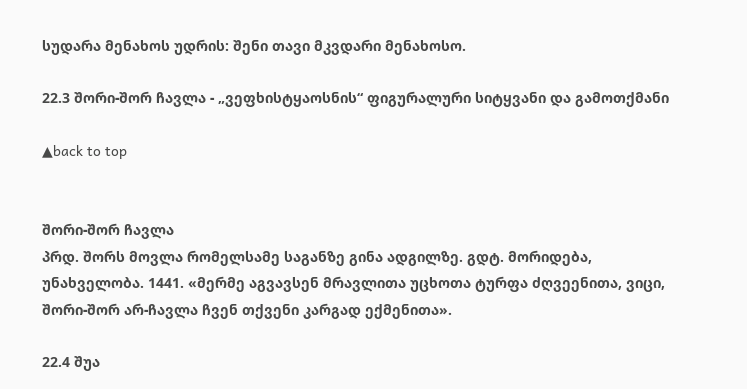სუდარა მენახოს უდრის: შენი თავი მკვდარი მენახოსო.

22.3 შორი-შორ ჩავლა - „ვეფხისტყაოსნის“ ფიგურალური სიტყვანი და გამოთქმანი

▲back to top


შორი-შორ ჩავლა
პრდ. შორს მოვლა რომელსამე საგანზე გინა ადგილზე. გდტ. მორიდება, უნახველობა. 1441. «მერმე აგვავსენ მრავლითა უცხოთა ტურფა ძღვეენითა, ვიცი, შორი-შორ არ-ჩავლა ჩვენ თქვენი კარგად ექმენითა».

22.4 შუა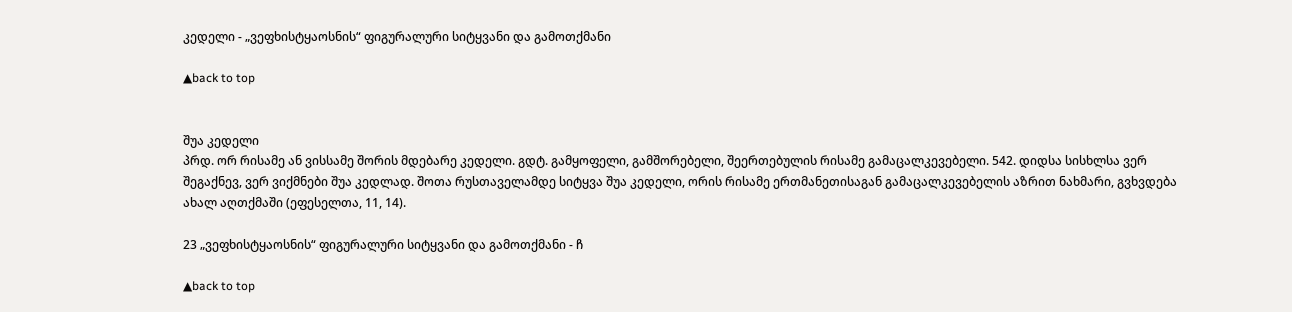კედელი - „ვეფხისტყაოსნის“ ფიგურალური სიტყვანი და გამოთქმანი

▲back to top


შუა კედელი
პრდ. ორ რისამე ან ვისსამე შორის მდებარე კედელი. გდტ. გამყოფელი, გამშორებელი, შეერთებულის რისამე გამაცალკევებელი. 542. დიდსა სისხლსა ვერ შეგაქნევ, ვერ ვიქმნები შუა კედლად. შოთა რუსთაველამდე სიტყვა შუა კედელი, ორის რისამე ერთმანეთისაგან გამაცალკევებელის აზრით ნახმარი, გვხვდება ახალ აღთქმაში (ეფესელთა, 11, 14).

23 „ვეფხისტყაოსნის“ ფიგურალური სიტყვანი და გამოთქმანი - ჩ

▲back to top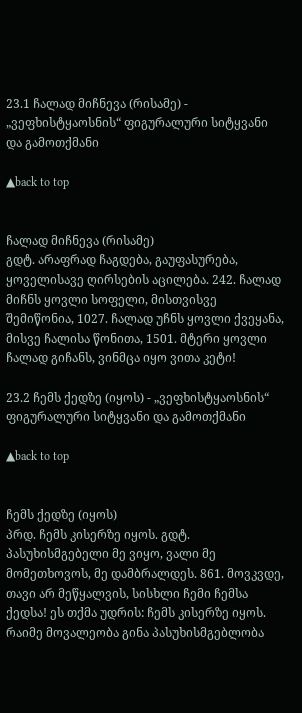23.1 ჩალად მიჩნევა (რისამე) - „ვეფხისტყაოსნის“ ფიგურალური სიტყვანი და გამოთქმანი

▲back to top


ჩალად მიჩნევა (რისამე)
გდტ. არაფრად ჩაგდება, გაუფასურება, ყოველისავე ღირსების აცილება. 242. ჩალად მიჩნს ყოვლი სოფელი, მისთვისვე შემიწონია, 1027. ჩალად უჩნს ყოვლი ქვეყანა, მისვე ჩალისა წონითა, 1501. მტერი ყოვლი ჩალად გიჩანს, ვინმცა იყო ვითა კეტი!

23.2 ჩემს ქედზე (იყოს) - „ვეფხისტყაოსნის“ ფიგურალური სიტყვანი და გამოთქმანი

▲back to top


ჩემს ქედზე (იყოს)
პრდ. ჩემს კისერზე იყოს. გდტ. პასუხისმგებელი მე ვიყო, ვალი მე მომეთხოვოს, მე დამბრალდეს. 861. მოვკვდე, თავი არ მეწყალვის, სისხლი ჩემი ჩემსა ქედსა! ეს თქმა უდრის: ჩემს კისერზე იყოს. რაიმე მოვალეობა გინა პასუხისმგებლობა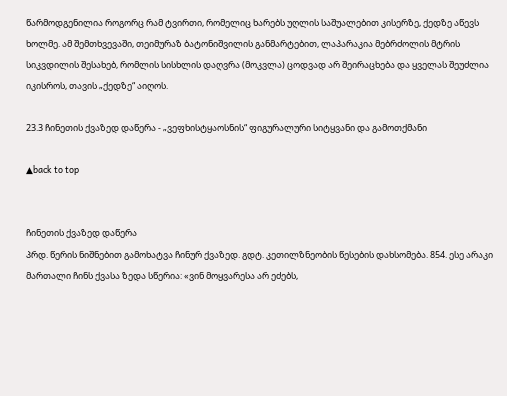წარმოდგენილია როგორც რამ ტვირთი, რომელიც ხარებს უღლის საშუალებით კისერზე, ქედზე აწევს ხოლმე. ამ შემთხვევაში, თეიმურაზ ბატონიშვილის განმარტებით, ლაპარაკია მებრძოლის მტრის სიკვდილის შესახებ, რომლის სისხლის დაღვრა (მოკვლა) ცოდვად არ შეირაცხება და ყველას შეუძლია იკისროს, თავის „ქედზე“ აიღოს.

23.3 ჩინეთის ქვაზედ დაწერა - „ვეფხისტყაოსნის“ ფიგურალური სიტყვანი და გამოთქმანი

▲back to top


ჩინეთის ქვაზედ დაწერა
პრდ. წერის ნიშნებით გამოხატვა ჩინურ ქვაზედ. გდტ. კეთილზნეობის წესების დახსომება. 854. ესე არაკი მართალი ჩინს ქვასა ზედა სწერია: «ვინ მოყვარესა არ ეძებს,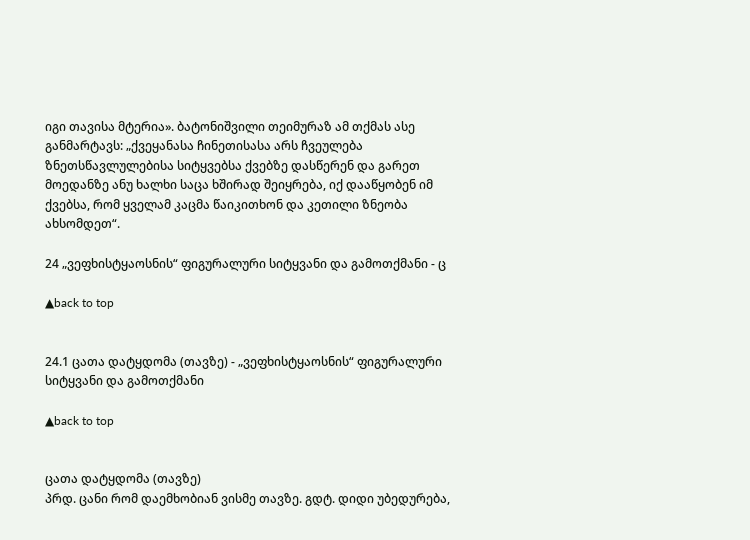იგი თავისა მტერია». ბატონიშვილი თეიმურაზ ამ თქმას ასე განმარტავს: „ქვეყანასა ჩინეთისასა არს ჩვეულება ზნეთსწავლულებისა სიტყვებსა ქვებზე დასწერენ და გარეთ მოედანზე ანუ ხალხი საცა ხშირად შეიყრება, იქ დააწყობენ იმ ქვებსა, რომ ყველამ კაცმა წაიკითხონ და კეთილი ზნეობა ახსომდეთ“.

24 „ვეფხისტყაოსნის“ ფიგურალური სიტყვანი და გამოთქმანი - ც

▲back to top


24.1 ცათა დატყდომა (თავზე) - „ვეფხისტყაოსნის“ ფიგურალური სიტყვანი და გამოთქმანი

▲back to top


ცათა დატყდომა (თავზე)
პრდ. ცანი რომ დაემხობიან ვისმე თავზე. გდტ. დიდი უბედურება,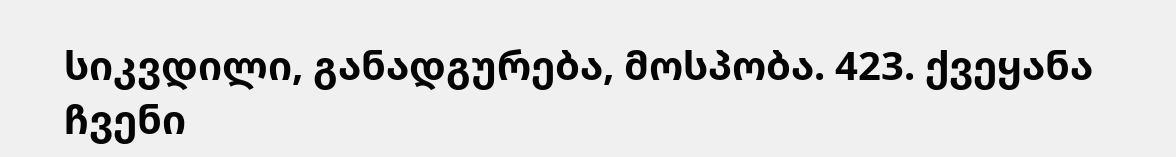სიკვდილი, განადგურება, მოსპობა. 423. ქვეყანა ჩვენი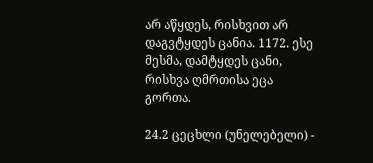არ აწყდეს, რისხვით არ დაგვტყდეს ცანია. 1172. ესე მესმა, დამტყდეს ცანი, რისხვა ღმრთისა ეცა გორთა.

24.2 ცეცხლი (უნელებელი) -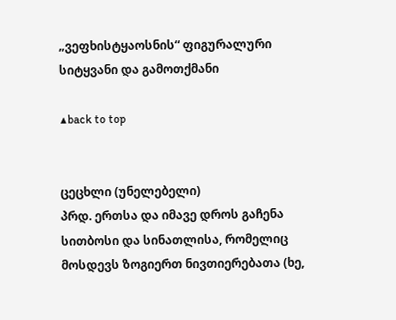„ვეფხისტყაოსნის“ ფიგურალური სიტყვანი და გამოთქმანი

▲back to top


ცეცხლი (უნელებელი)
პრდ. ერთსა და იმავე დროს გაჩენა სითბოსი და სინათლისა, რომელიც მოსდევს ზოგიერთ ნივთიერებათა (ხე,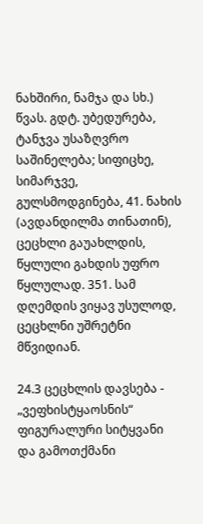ნახშირი, ნამჯა და სხ.) წვას. გდტ. უბედურება, ტანჯვა უსაზღვრო საშინელება; სიფიცხე, სიმარჯვე, გულსმოდგინება, 41. ნახის (ავდანდილმა თინათინ), ცეცხლი გაუახლდის, წყლული გახდის უფრო წყლულად. 351. სამ დღემდის ვიყავ უსულოდ, ცეცხლნი უშრეტნი მწვიდიან.

24.3 ცეცხლის დავსება - „ვეფხისტყაოსნის“ ფიგურალური სიტყვანი და გამოთქმანი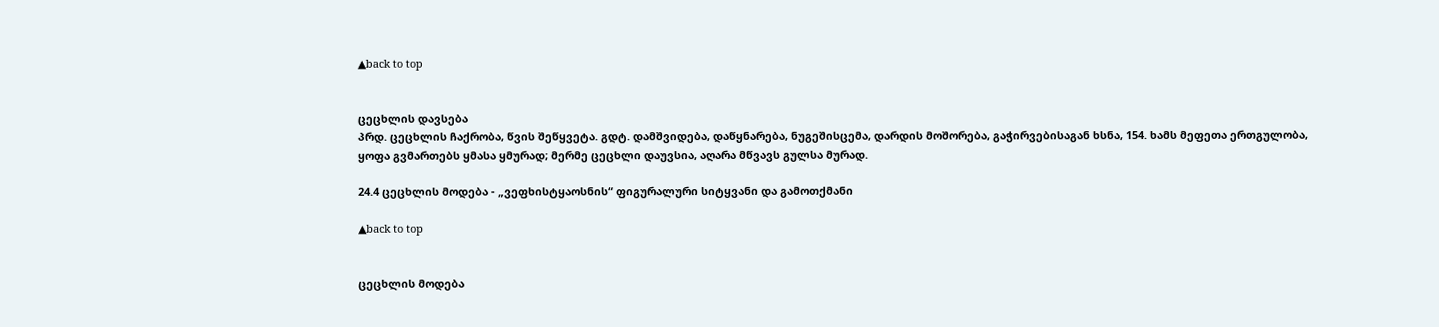▲back to top


ცეცხლის დავსება
პრდ. ცეცხლის ჩაქრობა, წვის შეწყვეტა. გდტ. დამშვიდება, დაწყნარება, ნუგეშისცემა, დარდის მოშორება, გაჭირვებისაგან ხსნა, 154. ხამს მეფეთა ერთგულობა, ყოფა გვმართებს ყმასა ყმურად; მერმე ცეცხლი დაუვსია, აღარა მწვავს გულსა მურად.

24.4 ცეცხლის მოდება - „ვეფხისტყაოსნის“ ფიგურალური სიტყვანი და გამოთქმანი

▲back to top


ცეცხლის მოდება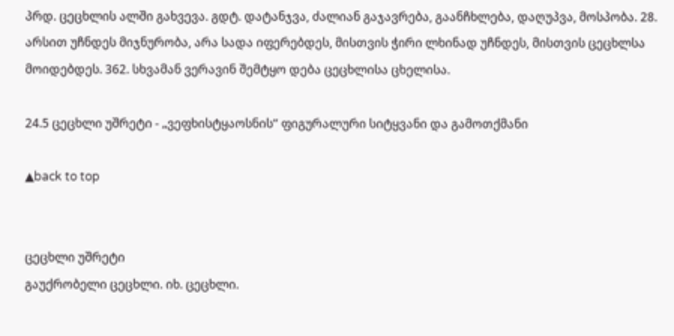პრდ. ცეცხლის ალში გახვევა. გდტ. დატანჯვა, ძალიან გაჯავრება, გაანჩხლება, დაღუპვა, მოსპობა. 28. არსით უჩნდეს მიჯნურობა, არა სადა იფერებდეს, მისთვის ჭირი ლხინად უჩნდეს, მისთვის ცეცხლსა მოიდებდეს. 362. სხვამან ვერავინ შემტყო დება ცეცხლისა ცხელისა.

24.5 ცეცხლი უშრეტი - „ვეფხისტყაოსნის“ ფიგურალური სიტყვანი და გამოთქმანი

▲back to top


ცეცხლი უშრეტი
გაუქრობელი ცეცხლი. იხ. ცეცხლი.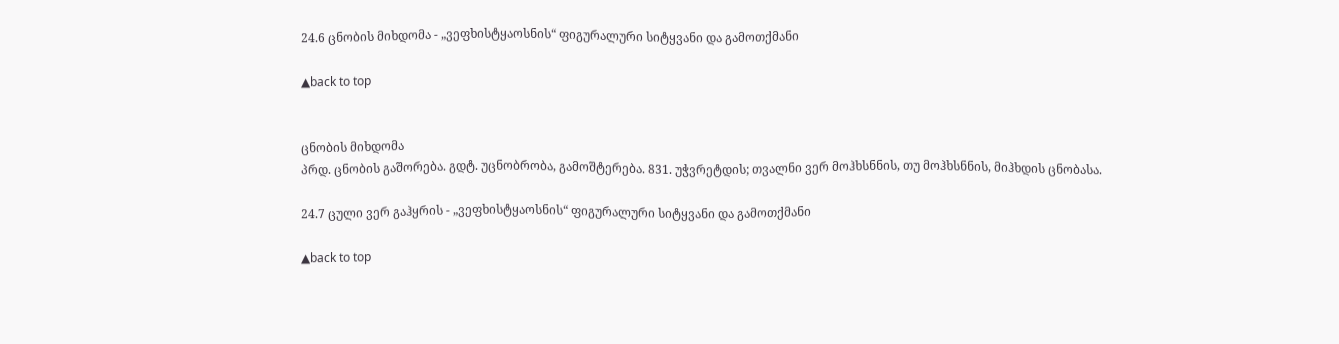24.6 ცნობის მიხდომა - „ვეფხისტყაოსნის“ ფიგურალური სიტყვანი და გამოთქმანი

▲back to top


ცნობის მიხდომა
პრდ. ცნობის გაშორება. გდტ. უცნობრობა, გამოშტერება. 831. უჭვრეტდის; თვალნი ვერ მოჰხსნნის, თუ მოჰხსნნის, მიჰხდის ცნობასა.

24.7 ცული ვერ გაჰყრის - „ვეფხისტყაოსნის“ ფიგურალური სიტყვანი და გამოთქმანი

▲back to top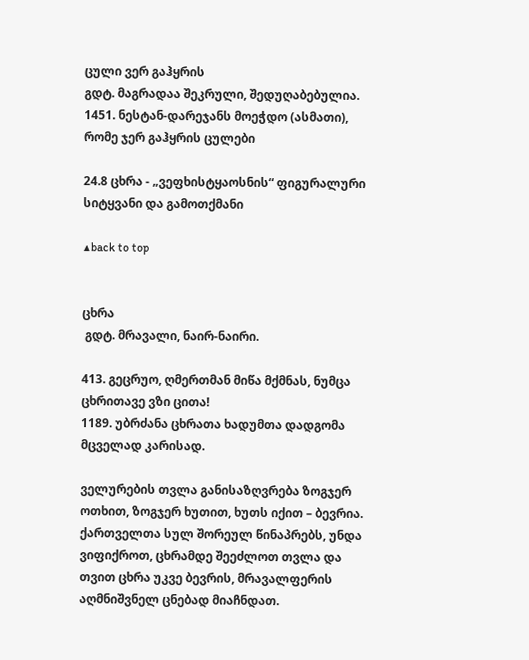ცული ვერ გაჰყრის
გდტ. მაგრადაა შეკრული, შედუღაბებულია. 1451. ნესტან-დარეჯანს მოეჭდო (ასმათი), რომე ჯერ გაჰყრის ცულები

24.8 ცხრა - „ვეფხისტყაოსნის“ ფიგურალური სიტყვანი და გამოთქმანი

▲back to top


ცხრა
 გდტ. მრავალი, ნაირ-ნაირი.

413. გეცრუო, ღმერთმან მიწა მქმნას, ნუმცა ცხრითავე ვზი ცითა!
1189. უბრძანა ცხრათა ხადუმთა დადგომა მცველად კარისად.

ველურების თვლა განისაზღვრება ზოგჯერ ოთხით, ზოგჯერ ხუთით, ხუთს იქით – ბევრია. ქართველთა სულ შორეულ წინაპრებს, უნდა ვიფიქროთ, ცხრამდე შეეძლოთ თვლა და თვით ცხრა უკვე ბევრის, მრავალფერის აღმნიშვნელ ცნებად მიაჩნდათ.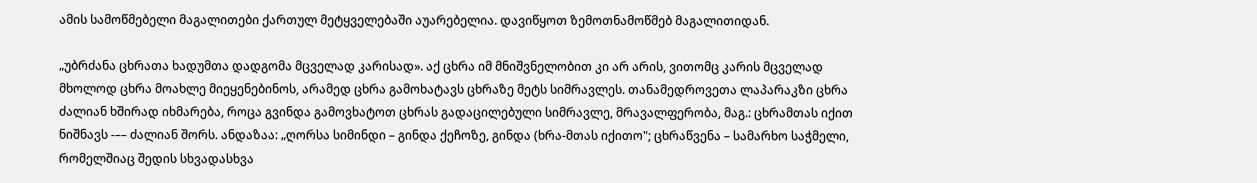ამის სამოწმებელი მაგალითები ქართულ მეტყველებაში აუარებელია. დავიწყოთ ზემოთნამოწმებ მაგალითიდან.

„უბრძანა ცხრათა ხადუმთა დადგომა მცველად კარისად». აქ ცხრა იმ მნიშვნელობით კი არ არის, ვითომც კარის მცველად მხოლოდ ცხრა მოახლე მიეყენებინოს, არამედ ცხრა გამოხატავს ცხრაზე მეტს სიმრავლეს. თანამედროვეთა ლაპარაკზი ცხრა ძალიან ხშირად იხმარება, როცა გვინდა გამოვხატოთ ცხრას გადაცილებული სიმრავლე, მრავალფერობა, მაგ.: ცხრამთას იქით ნიშნავს -–– ძალიან შორს. ანდაზაა: „ღორსა სიმინდი – გინდა ქეჩოზე, გინდა (ხრა-მთას იქითო"; ცხრაწვენა – სამარხო საჭმელი, რომელშიაც შედის სხვადასხვა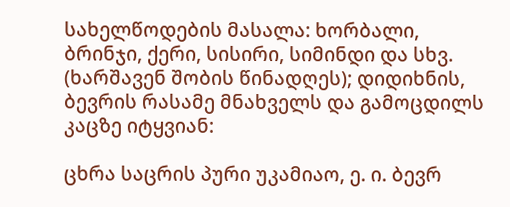სახელწოდების მასალა: ხორბალი, ბრინჯი, ქერი, სისირი, სიმინდი და სხვ. (ხარშავენ შობის წინადღეს); დიდიხნის, ბევრის რასამე მნახველს და გამოცდილს კაცზე იტყვიან:

ცხრა საცრის პური უკამიაო, ე. ი. ბევრ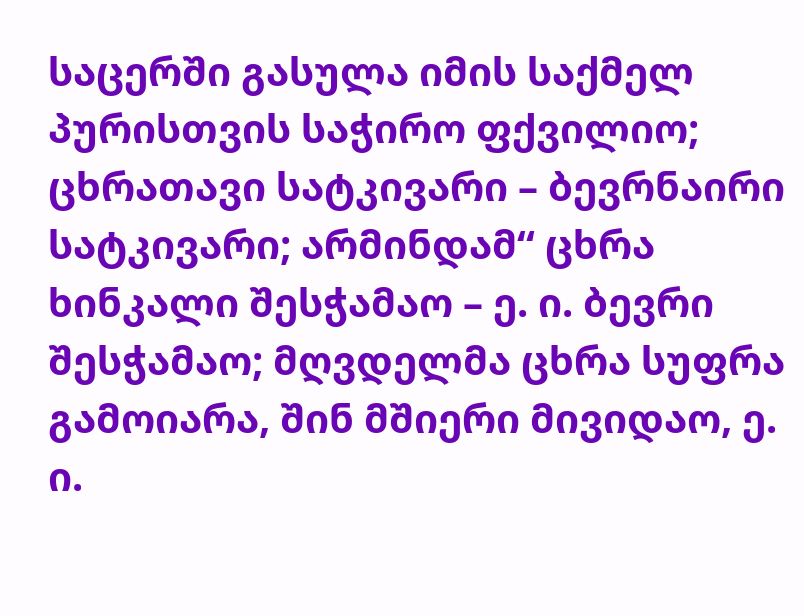საცერში გასულა იმის საქმელ პურისთვის საჭირო ფქვილიო; ცხრათავი სატკივარი – ბევრნაირი სატკივარი; არმინდამ“ ცხრა ხინკალი შესჭამაო – ე. ი. ბევრი შესჭამაო; მღვდელმა ცხრა სუფრა გამოიარა, შინ მშიერი მივიდაო, ე. ი.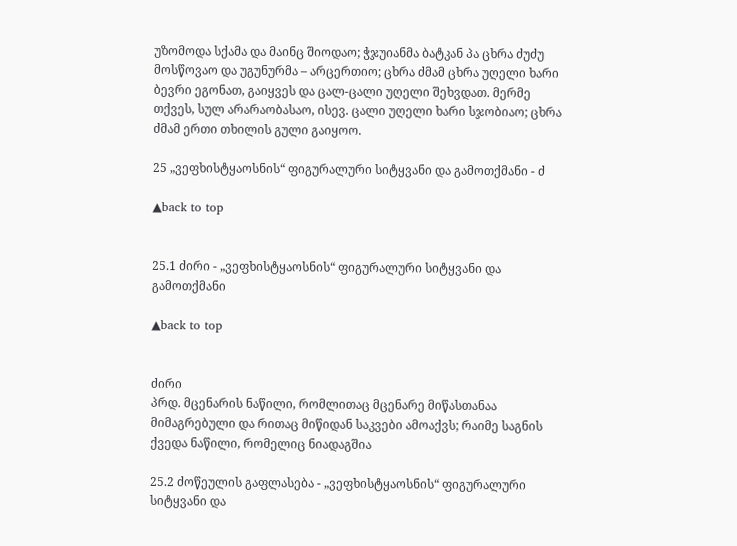უზომოდა სქამა და მაინც შიოდაო; ჭჯუიანმა ბატკან პა ცხრა ძუძუ მოსწოვაო და უგუნურმა – არცერთიო; ცხრა ძმამ ცხრა უღელი ხარი ბევრი ეგონათ, გაიყვეს და ცალ-ცალი უღელი შეხვდათ. მერმე თქვეს, სულ არარაობასაო, ისევ. ცალი უღელი ხარი სჯობიაო; ცხრა ძმამ ერთი თხილის გული გაიყოო.

25 „ვეფხისტყაოსნის“ ფიგურალური სიტყვანი და გამოთქმანი - ძ

▲back to top


25.1 ძირი - „ვეფხისტყაოსნის“ ფიგურალური სიტყვანი და გამოთქმანი

▲back to top


ძირი
პრდ. მცენარის ნაწილი, რომლითაც მცენარე მიწასთანაა მიმაგრებული და რითაც მიწიდან საკვები ამოაქვს; რაიმე საგნის ქვედა ნაწილი, რომელიც ნიადაგშია

25.2 ძოწეულის გაფლასება - „ვეფხისტყაოსნის“ ფიგურალური სიტყვანი და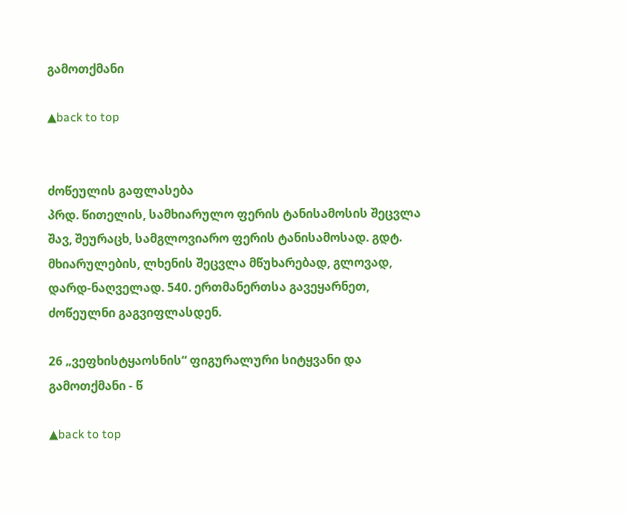გამოთქმანი

▲back to top


ძოწეულის გაფლასება
პრდ. წითელის, სამხიარულო ფერის ტანისამოსის შეცვლა შავ, შეურაცხ, სამგლოვიარო ფერის ტანისამოსად. გდტ. მხიარულების, ლხენის შეცვლა მწუხარებად, გლოვად, დარდ-ნაღველად. 540. ერთმანერთსა გავეყარნეთ, ძოწეულნი გაგვიფლასდენ.

26 „ვეფხისტყაოსნის“ ფიგურალური სიტყვანი და გამოთქმანი - წ

▲back to top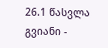26.1 წასვლა გვიანი -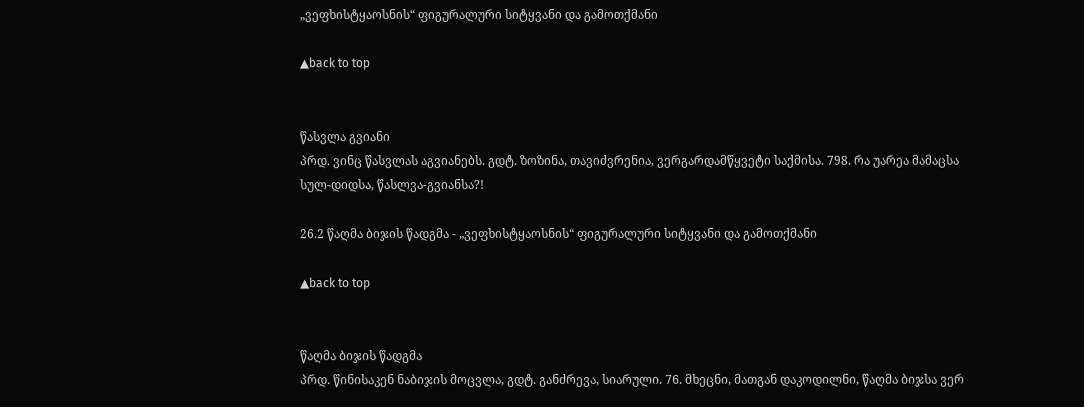„ვეფხისტყაოსნის“ ფიგურალური სიტყვანი და გამოთქმანი

▲back to top


წასვლა გვიანი
პრდ. ვინც წასვლას აგვიანებს. გდტ. ზოზინა, თავიძვრენია, ვერგარდამწყვეტი საქმისა. 798. რა უარეა მამაცსა სულ-დიდსა, წასლვა-გვიანსა?!

26.2 წაღმა ბიჯის წადგმა - „ვეფხისტყაოსნის“ ფიგურალური სიტყვანი და გამოთქმანი

▲back to top


წაღმა ბიჯის წადგმა
პრდ. წინისაკენ ნაბიჯის მოცვლა, გდტ. განძრევა, სიარული. 76. მხეცნი, მათგან დაკოდილნი, წაღმა ბიჯსა ვერ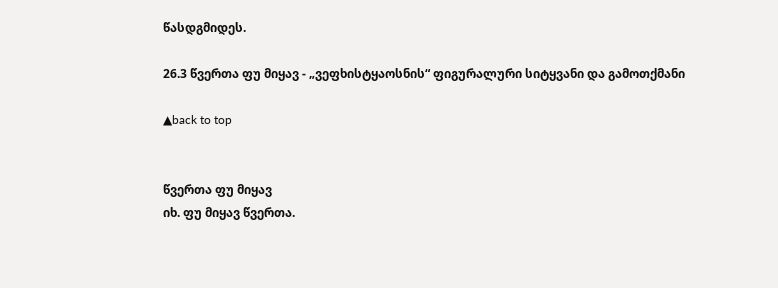წასდგმიდეს.

26.3 წვერთა ფუ მიყავ - „ვეფხისტყაოსნის“ ფიგურალური სიტყვანი და გამოთქმანი

▲back to top


წვერთა ფუ მიყავ
იხ. ფუ მიყავ წვერთა.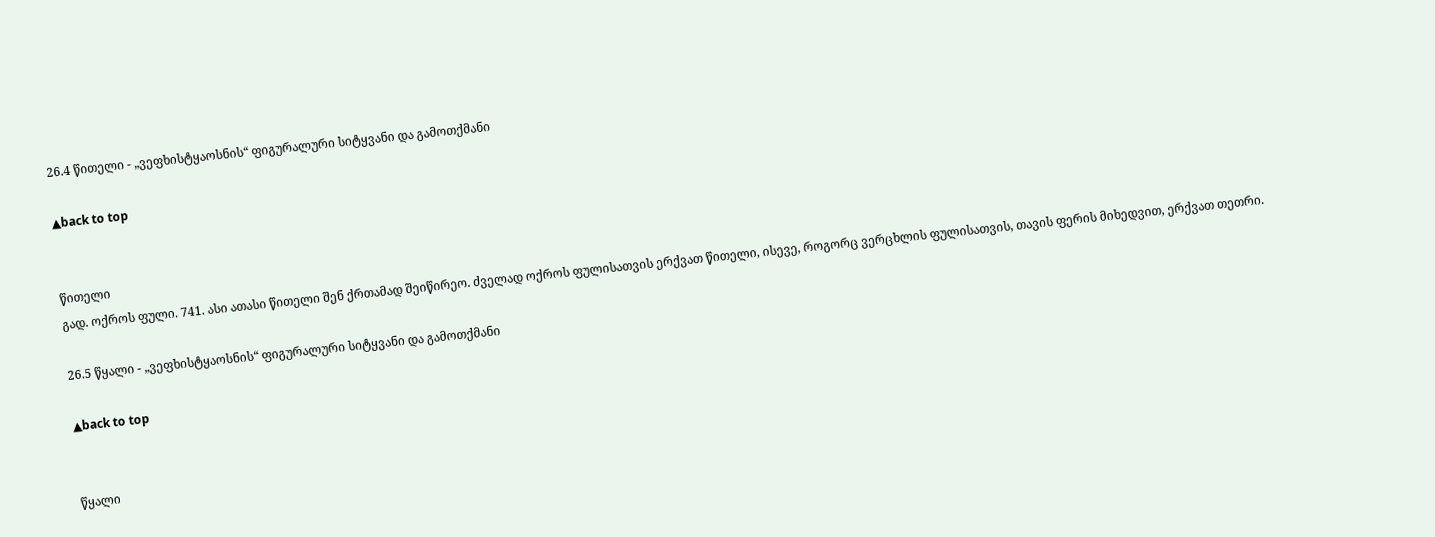26.4 წითელი - „ვეფხისტყაოსნის“ ფიგურალური სიტყვანი და გამოთქმანი

▲back to top


წითელი
გად. ოქროს ფული. 741. ასი ათასი წითელი შენ ქრთამად შეიწირეო. ძველად ოქროს ფულისათვის ერქვათ წითელი, ისევე, როგორც ვერცხლის ფულისათვის, თავის ფერის მიხედვით, ერქვათ თეთრი.

26.5 წყალი - „ვეფხისტყაოსნის“ ფიგურალური სიტყვანი და გამოთქმანი

▲back to top


წყალი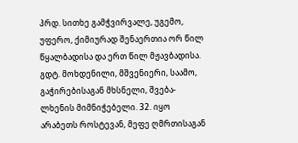პრდ. სითხე გამჭვირვალე, უგემო, უფერო, ქიმიურად შენაერთია ორ წილ წყალბადისა და ერთ წილ მჟავბადისა. გდტ. მოხდენილი, მშვენიერი, საამო, გაჭირებისაგან მხსნელი, შვება-ლხენის მიმნიჭებელი. 32. იყო არაბეთს როსტევან, მეფე ღმრთისაგან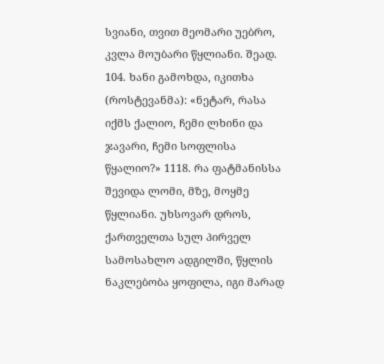სვიანი, თვით მეომარი უებრო, კვლა მოუბარი წყლიანი. შეად. 104. ხანი გამოხდა, იკითხა (როსტევანმა): «ნეტარ, რასა იქმს ქალიო, ჩემი ლხინი და ჯავარი, ჩემი სოფლისა წყალიო?» 1118. რა ფატმანისსა შევიდა ლომი, მზე, მოყმე წყლიანი. უხსოვარ დროს, ქართველთა სულ პირველ სამოსახლო ადგილში, წყლის ნაკლებობა ყოფილა, იგი მარად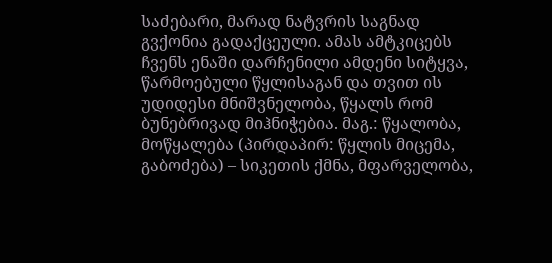საძებარი, მარად ნატვრის საგნად გვქონია გადაქცეული. ამას ამტკიცებს ჩვენს ენაში დარჩენილი ამდენი სიტყვა, წარმოებული წყლისაგან და თვით ის უდიდესი მნიშვნელობა, წყალს რომ ბუნებრივად მიჰნიჭებია. მაგ.: წყალობა, მოწყალება (პირდაპირ: წყლის მიცემა, გაბოძება) – სიკეთის ქმნა, მფარველობა,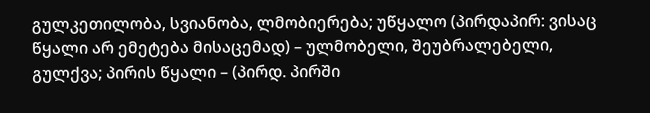გულკეთილობა, სვიანობა, ლმობიერება; უწყალო (პირდაპირ: ვისაც წყალი არ ემეტება მისაცემად) – ულმობელი, შეუბრალებელი, გულქვა; პირის წყალი – (პირდ. პირში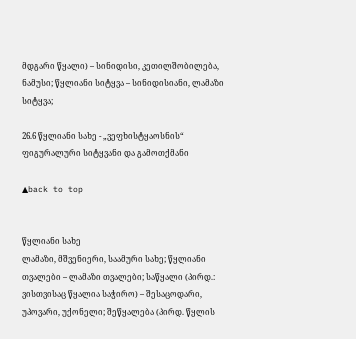მდგარი წყალი) – სინიდისი, კეთილშობილება, ნამუსი; წყლიანი სიტყვა – სინიდისიანი, ლამაზი სიტყვა;

26.6 წყლიანი სახე - „ვეფხისტყაოსნის“ ფიგურალური სიტყვანი და გამოთქმანი

▲back to top


წყლიანი სახე
ლამაზი, მშვენიერი, საამური სახე; წყლიანი თვალები – ლამაზი თვალები; საწყალი (პირდ.: ვისთვისაც წყალია საჭირო) – შესაცოდარი, უპოვარი, უქონელი; შეწყალება (პირდ. წყლის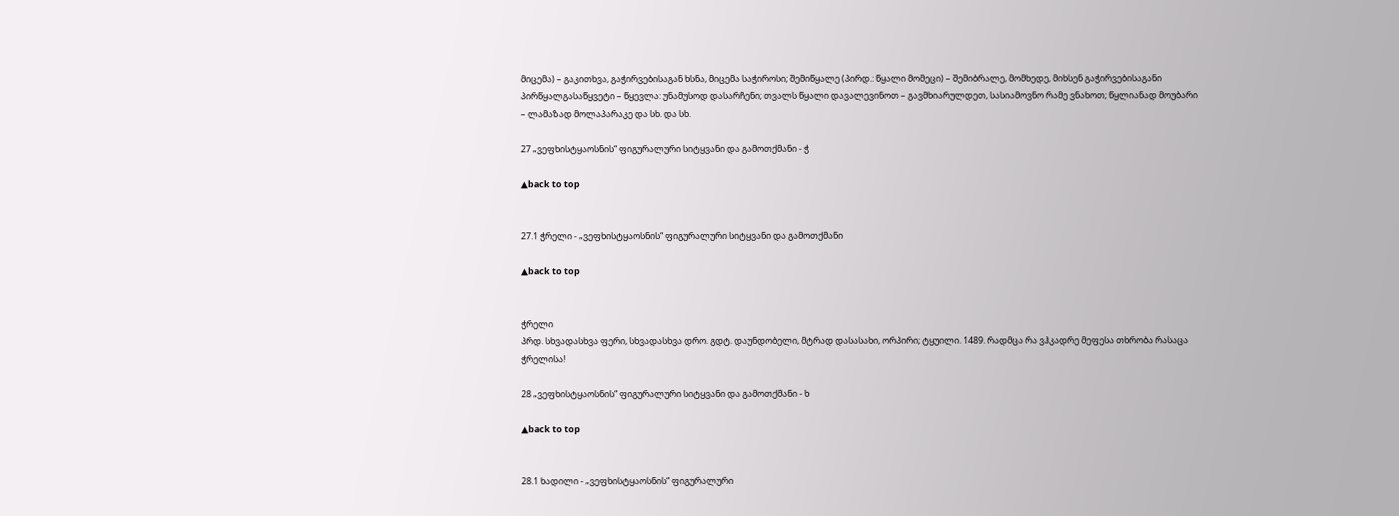მიცემა) – გაკითხვა, გაჭირვებისაგან ხსნა, მიცემა საჭიროსი; შემიწყალე (პირდ.: წყალი მომეცი) – შემიბრალე, მომხედე, მიხსენ გაჭირვებისაგანი პირწყალგასაწყვეტი – წყევლა: უნამუსოდ დასარჩენი; თვალს წყალი დავალევინოთ – გავმხიარულდეთ, სასიამოვნო რამე ვნახოთ; წყლიანად მოუბარი – ლამაზად მოლაპარაკე და სხ. და სხ.

27 „ვეფხისტყაოსნის“ ფიგურალური სიტყვანი და გამოთქმანი - ჭ

▲back to top


27.1 ჭრელი - „ვეფხისტყაოსნის“ ფიგურალური სიტყვანი და გამოთქმანი

▲back to top


ჭრელი
პრდ. სხვადასხვა ფერი, სხვადასხვა დრო. გდტ. დაუნდობელი, მტრად დასასახი, ორპირი; ტყუილი. 1489. რადმცა რა ვჰკადრე მეფესა თხრობა რასაცა ჭრელისა!

28 „ვეფხისტყაოსნის“ ფიგურალური სიტყვანი და გამოთქმანი - ხ

▲back to top


28.1 ხადილი - „ვეფხისტყაოსნის“ ფიგურალური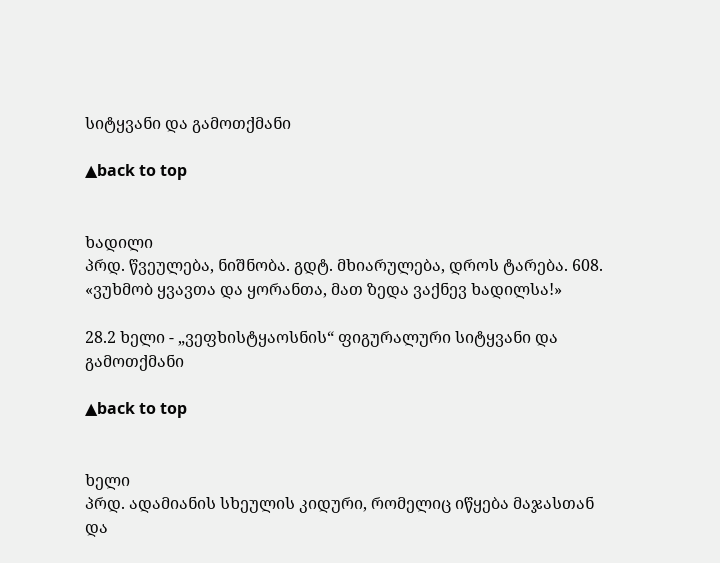სიტყვანი და გამოთქმანი

▲back to top


ხადილი
პრდ. წვეულება, ნიშნობა. გდტ. მხიარულება, დროს ტარება. 608. «ვუხმობ ყვავთა და ყორანთა, მათ ზედა ვაქნევ ხადილსა!»

28.2 ხელი - „ვეფხისტყაოსნის“ ფიგურალური სიტყვანი და გამოთქმანი

▲back to top


ხელი
პრდ. ადამიანის სხეულის კიდური, რომელიც იწყება მაჯასთან და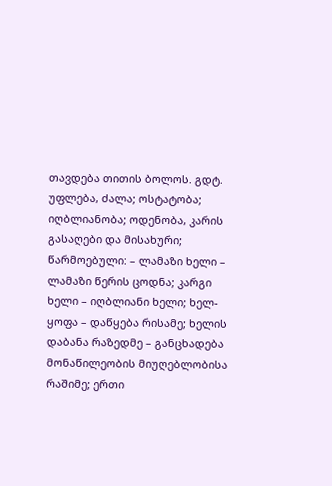თავდება თითის ბოლოს. გდტ. უფლება, ძალა; ოსტატობა; იღბლიანობა; ოდენობა, კარის გასაღები და მისახური; წარმოებული: – ლამაზი ხელი – ლამაზი წერის ცოდნა; კარგი ხელი – იღბლიანი ხელი; ხელ-ყოფა – დაწყება რისამე; ხელის დაბანა რაზედმე – განცხადება მონაწილეობის მიუღებლობისა რაშიმე; ერთი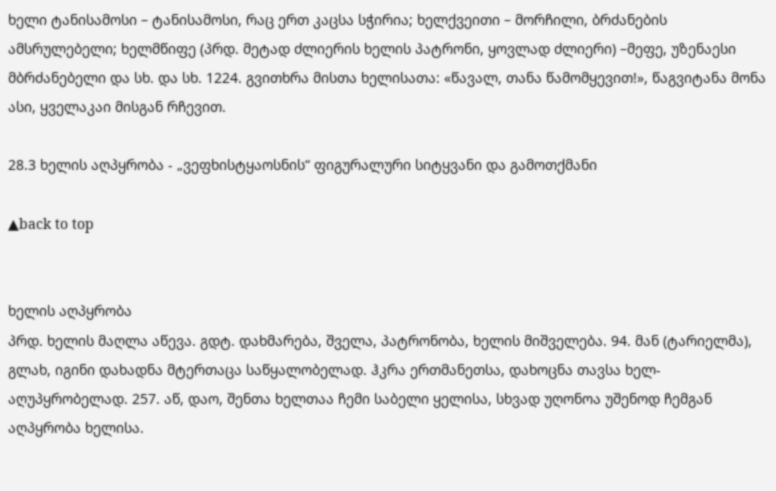ხელი ტანისამოსი – ტანისამოსი, რაც ერთ კაცსა სჭირია; ხელქვეითი – მორჩილი, ბრძანების ამსრულებელი; ხელმწიფე (პრდ. მეტად ძლიერის ხელის პატრონი, ყოვლად ძლიერი) –მეფე, უზენაესი მბრძანებელი და სხ. და სხ. 1224. გვითხრა მისთა ხელისათა: «წავალ, თანა წამომყევით!», წაგვიტანა მონა ასი, ყველაკაი მისგან რჩევით.

28.3 ხელის აღპყრობა - „ვეფხისტყაოსნის“ ფიგურალური სიტყვანი და გამოთქმანი

▲back to top


ხელის აღპყრობა
პრდ. ხელის მაღლა აწევა. გდტ. დახმარება, შველა, პატრონობა, ხელის მიშველება. 94. მან (ტარიელმა), გლახ, იგინი დახადნა მტერთაცა საწყალობელად. ჰკრა ერთმანეთსა, დახოცნა თავსა ხელ-აღუპყრობელად. 257. აწ, დაო, შენთა ხელთაა ჩემი საბელი ყელისა, სხვად უღონოა უშენოდ ჩემგან აღპყრობა ხელისა.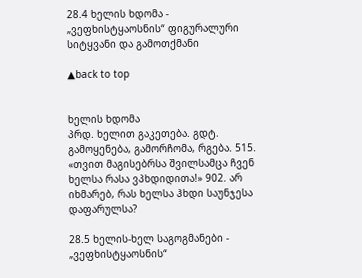28.4 ხელის ხდომა - „ვეფხისტყაოსნის“ ფიგურალური სიტყვანი და გამოთქმანი

▲back to top


ხელის ხდომა
პრდ. ხელით გაკეთება. გდტ. გამოყენება, გამორჩომა, რგება. 515. «თვით მაგისებრსა შვილსამცა ჩვენ ხელსა რასა ვპხდიდითა!» 902. არ იხმარებ, რას ხელსა ჰხდი საუნჯესა დაფარულსა?

28.5 ხელის-ხელ საგოგმანები - „ვეფხისტყაოსნის“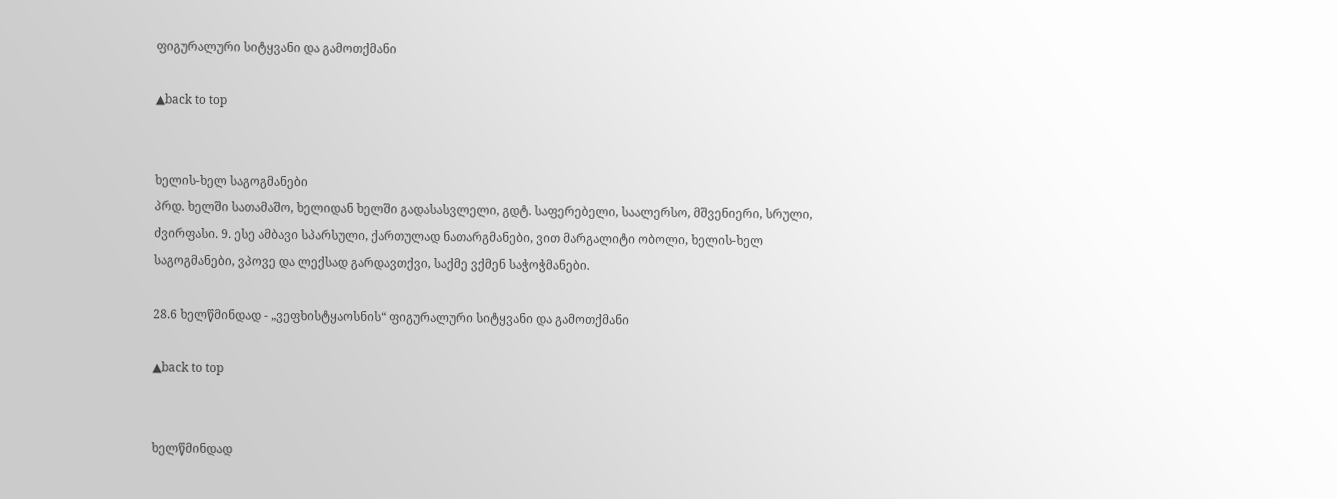ფიგურალური სიტყვანი და გამოთქმანი

▲back to top


ხელის-ხელ საგოგმანები
პრდ. ხელში სათამაშო, ხელიდან ხელში გადასასვლელი, გდტ. საფერებელი, საალერსო, მშვენიერი, სრული, ძვირფასი. 9. ესე ამბავი სპარსული, ქართულად ნათარგმანები, ვით მარგალიტი ობოლი, ხელის-ხელ საგოგმანები, ვპოვე და ლექსად გარდავთქვი, საქმე ვქმენ საჭოჭმანები.

28.6 ხელწმინდად - „ვეფხისტყაოსნის“ ფიგურალური სიტყვანი და გამოთქმანი

▲back to top


ხელწმინდად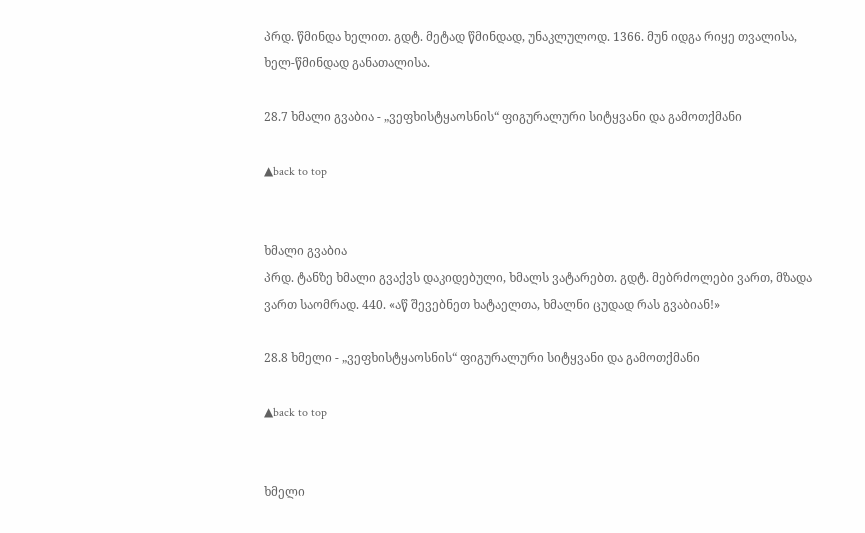პრდ. წმინდა ხელით. გდტ. მეტად წმინდად, უნაკლულოდ. 1366. მუნ იდგა რიყე თვალისა, ხელ-წმინდად განათალისა.

28.7 ხმალი გვაბია - „ვეფხისტყაოსნის“ ფიგურალური სიტყვანი და გამოთქმანი

▲back to top


ხმალი გვაბია
პრდ. ტანზე ხმალი გვაქვს დაკიდებული, ხმალს ვატარებთ. გდტ. მებრძოლები ვართ, მზადა ვართ საომრად. 440. «აწ შევებნეთ ხატაელთა, ხმალნი ცუდად რას გვაბიან!»

28.8 ხმელი - „ვეფხისტყაოსნის“ ფიგურალური სიტყვანი და გამოთქმანი

▲back to top


ხმელი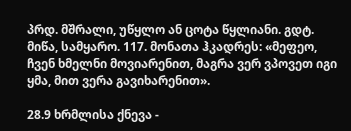პრდ. მშრალი, უწყლო ან ცოტა წყლიანი. გდტ. მიწა, სამყარო. 117. მონათა ჰკადრეს: «მეფეო, ჩვენ ხმელნი მოვიარენით, მაგრა ვერ ვპოვეთ იგი ყმა, მით ვერა გავიხარენით».

28.9 ხრმლისა ქნევა -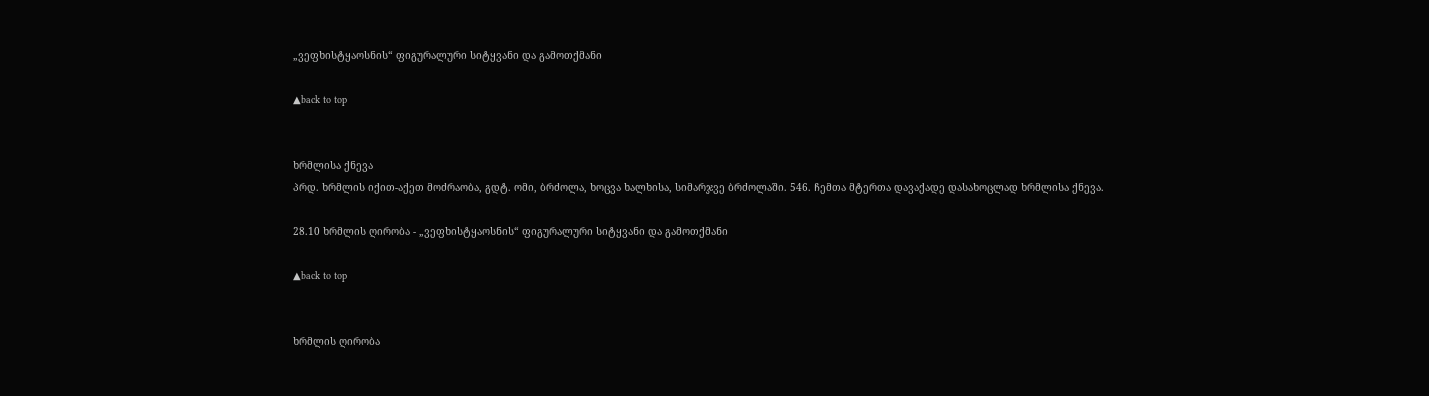„ვეფხისტყაოსნის“ ფიგურალური სიტყვანი და გამოთქმანი

▲back to top


ხრმლისა ქნევა
პრდ. ხრმლის იქით-აქეთ მოძრაობა, გდტ. ომი, ბრძოლა, ხოცვა ხალხისა, სიმარჯვე ბრძოლაში. 546. ჩემთა მტერთა დავაქადე დასახოცლად ხრმლისა ქნევა.

28.10 ხრმლის ღირობა - „ვეფხისტყაოსნის“ ფიგურალური სიტყვანი და გამოთქმანი

▲back to top


ხრმლის ღირობა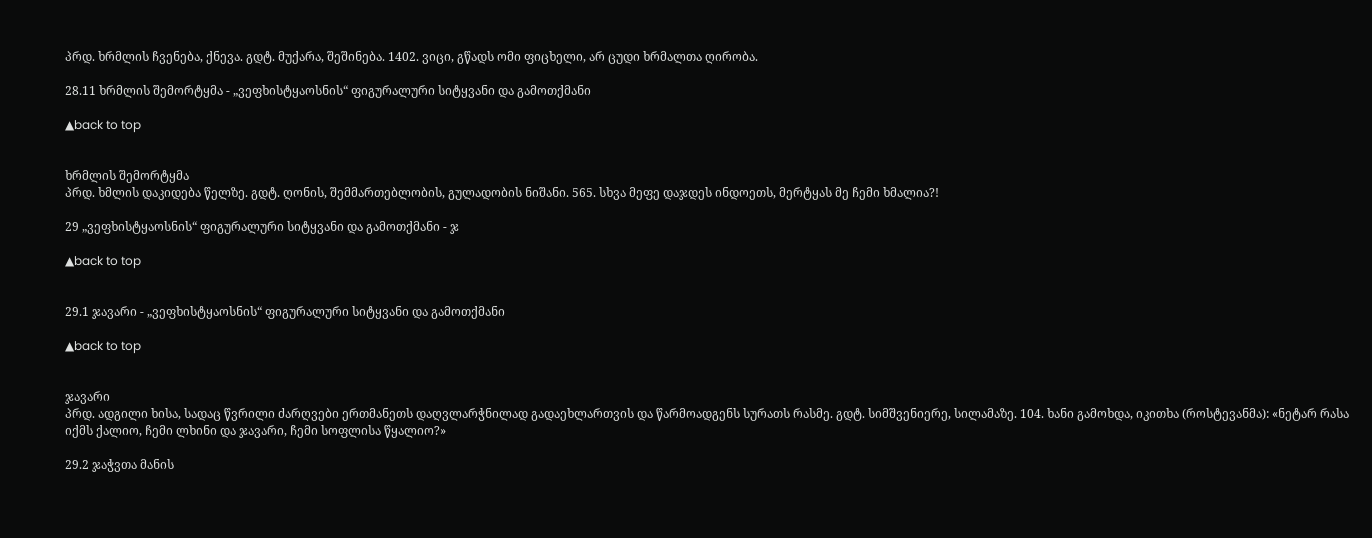პრდ. ხრმლის ჩვენება, ქნევა. გდტ. მუქარა, შეშინება. 1402. ვიცი, გწადს ომი ფიცხელი, არ ცუდი ხრმალთა ღირობა.

28.11 ხრმლის შემორტყმა - „ვეფხისტყაოსნის“ ფიგურალური სიტყვანი და გამოთქმანი

▲back to top


ხრმლის შემორტყმა
პრდ. ხმლის დაკიდება წელზე. გდტ. ღონის, შემმართებლობის, გულადობის ნიშანი. 565. სხვა მეფე დაჯდეს ინდოეთს, მერტყას მე ჩემი ხმალია?!

29 „ვეფხისტყაოსნის“ ფიგურალური სიტყვანი და გამოთქმანი - ჯ

▲back to top


29.1 ჯავარი - „ვეფხისტყაოსნის“ ფიგურალური სიტყვანი და გამოთქმანი

▲back to top


ჯავარი
პრდ. ადგილი ხისა, სადაც წვრილი ძარღვები ერთმანეთს დაღვლარჭნილად გადაეხლართვის და წარმოადგენს სურათს რასმე. გდტ. სიმშვენიერე, სილამაზე. 104. ხანი გამოხდა, იკითხა (როსტევანმა): «ნეტარ რასა იქმს ქალიო, ჩემი ლხინი და ჯავარი, ჩემი სოფლისა წყალიო?»

29.2 ჯაჭვთა მანის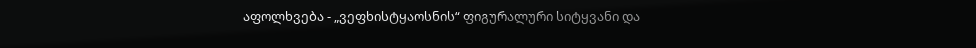აფოლხვება - „ვეფხისტყაოსნის“ ფიგურალური სიტყვანი და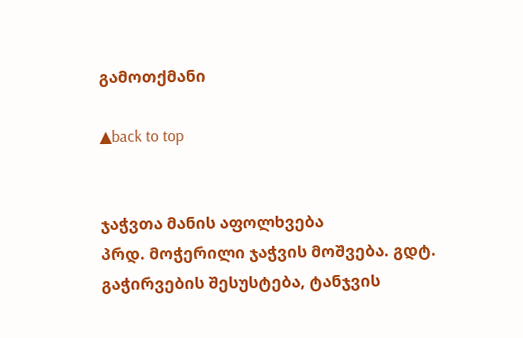გამოთქმანი

▲back to top


ჯაჭვთა მანის აფოლხვება
პრდ. მოჭერილი ჯაჭვის მოშვება. გდტ. გაჭირვების შესუსტება, ტანჯვის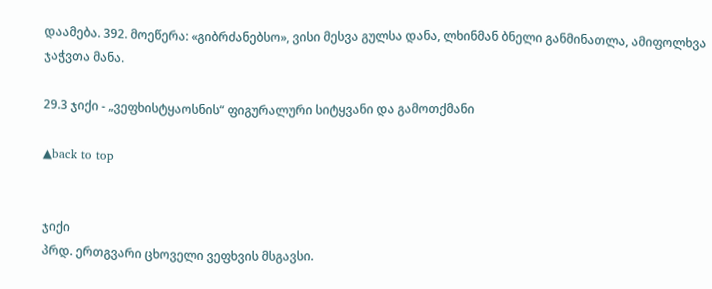დაამება. 392. მოეწერა: «გიბრძანებსო», ვისი მესვა გულსა დანა, ლხინმან ბნელი განმინათლა, ამიფოლხვა ჯაჭვთა მანა.

29.3 ჯიქი - „ვეფხისტყაოსნის“ ფიგურალური სიტყვანი და გამოთქმანი

▲back to top


ჯიქი
პრდ. ერთგვარი ცხოველი ვეფხვის მსგავსი.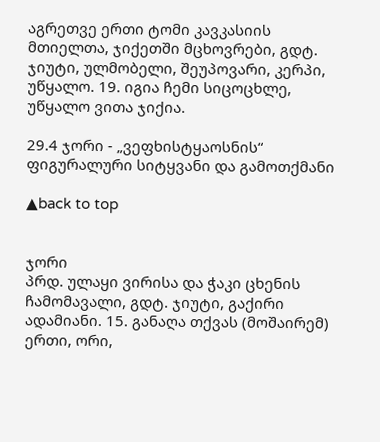აგრეთვე ერთი ტომი კავკასიის მთიელთა, ჯიქეთში მცხოვრები, გდტ. ჯიუტი, ულმობელი, შეუპოვარი, კერპი, უწყალო. 19. იგია ჩემი სიცოცხლე, უწყალო ვითა ჯიქია.

29.4 ჯორი - „ვეფხისტყაოსნის“ ფიგურალური სიტყვანი და გამოთქმანი

▲back to top


ჯორი
პრდ. ულაყი ვირისა და ჭაკი ცხენის ჩამომავალი, გდტ. ჯიუტი, გაქირი ადამიანი. 15. განაღა თქვას (მოშაირემ) ერთი, ორი,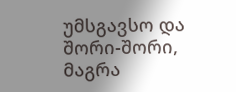უმსგავსო და შორი-შორი, მაგრა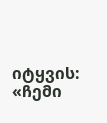იტყვის: «ჩემი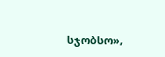სჯობსო»,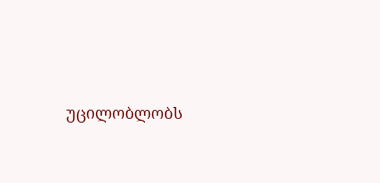უცილობლობს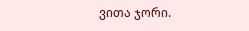ვითა ჯორი.